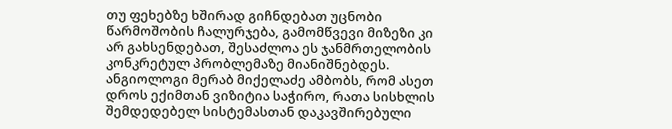თუ ფეხებზე ხშირად გიჩნდებათ უცნობი წარმოშობის ჩალურჯება, გამომწვევი მიზეზი კი არ გახსენდებათ, შესაძლოა ეს ჯანმრთელობის კონკრეტულ პრობლემაზე მიანიშნებდეს. ანგიოლოგი მერაბ მიქელაძე ამბობს, რომ ასეთ დროს ექიმთან ვიზიტია საჭირო, რათა სისხლის შემდედებელ სისტემასთან დაკავშირებული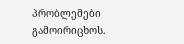პრობლემები გამოირიცხოს.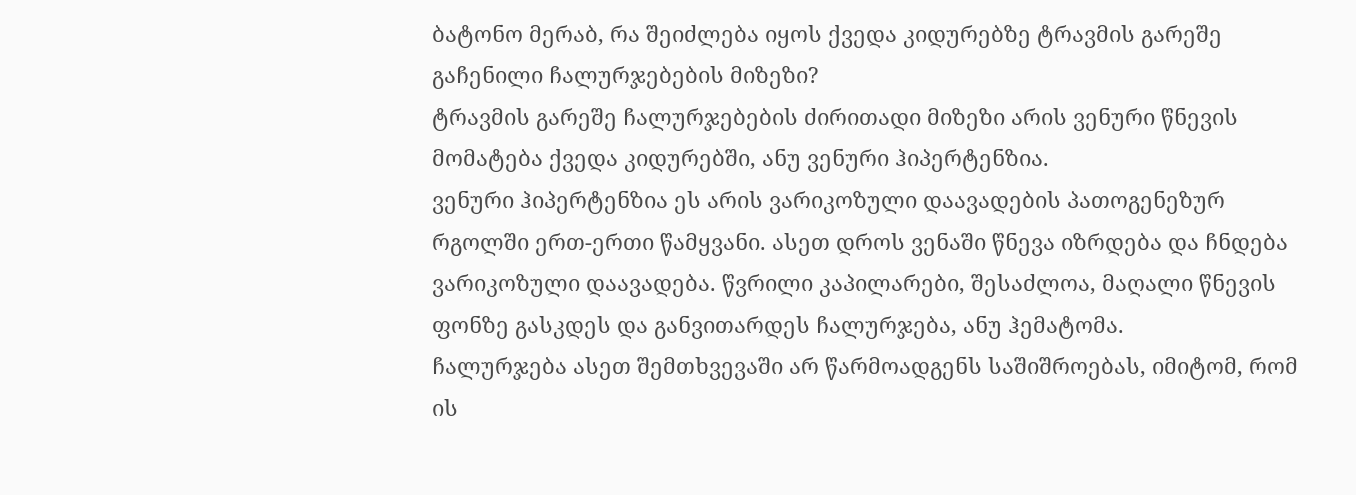ბატონო მერაბ, რა შეიძლება იყოს ქვედა კიდურებზე ტრავმის გარეშე გაჩენილი ჩალურჯებების მიზეზი?
ტრავმის გარეშე ჩალურჯებების ძირითადი მიზეზი არის ვენური წნევის მომატება ქვედა კიდურებში, ანუ ვენური ჰიპერტენზია.
ვენური ჰიპერტენზია ეს არის ვარიკოზული დაავადების პათოგენეზურ რგოლში ერთ-ერთი წამყვანი. ასეთ დროს ვენაში წნევა იზრდება და ჩნდება ვარიკოზული დაავადება. წვრილი კაპილარები, შესაძლოა, მაღალი წნევის ფონზე გასკდეს და განვითარდეს ჩალურჯება, ანუ ჰემატომა.
ჩალურჯება ასეთ შემთხვევაში არ წარმოადგენს საშიშროებას, იმიტომ, რომ ის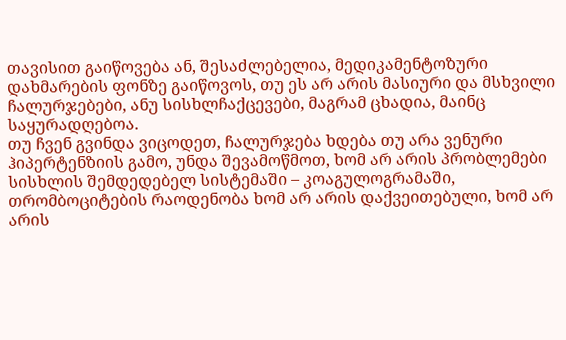თავისით გაიწოვება ან, შესაძლებელია, მედიკამენტოზური დახმარების ფონზე გაიწოვოს, თუ ეს არ არის მასიური და მსხვილი ჩალურჯებები, ანუ სისხლჩაქცევები, მაგრამ ცხადია, მაინც საყურადღებოა.
თუ ჩვენ გვინდა ვიცოდეთ, ჩალურჯება ხდება თუ არა ვენური ჰიპერტენზიის გამო, უნდა შევამოწმოთ, ხომ არ არის პრობლემები სისხლის შემდედებელ სისტემაში – კოაგულოგრამაში, თრომბოციტების რაოდენობა ხომ არ არის დაქვეითებული, ხომ არ არის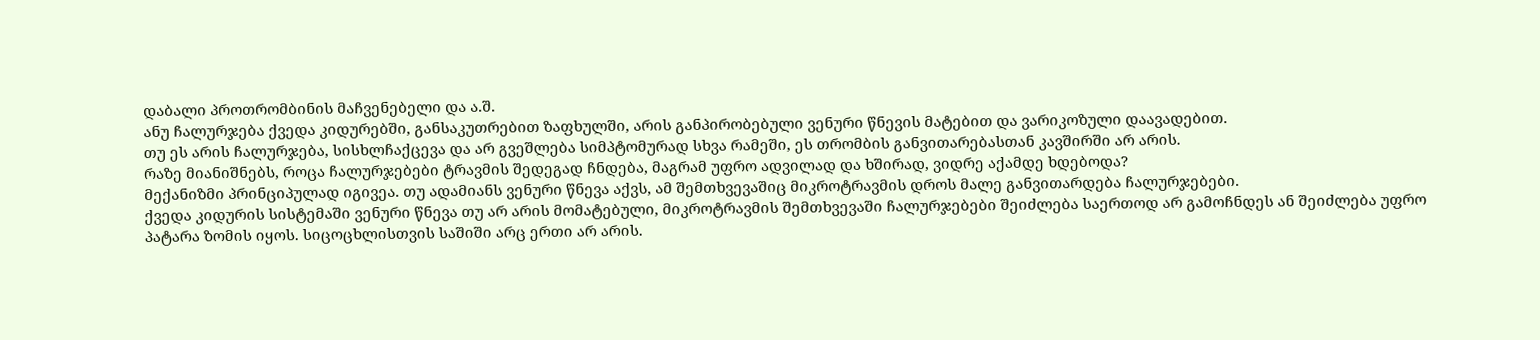დაბალი პროთრომბინის მაჩვენებელი და ა.შ.
ანუ ჩალურჯება ქვედა კიდურებში, განსაკუთრებით ზაფხულში, არის განპირობებული ვენური წნევის მატებით და ვარიკოზული დაავადებით.
თუ ეს არის ჩალურჯება, სისხლჩაქცევა და არ გვეშლება სიმპტომურად სხვა რამეში, ეს თრომბის განვითარებასთან კავშირში არ არის.
რაზე მიანიშნებს, როცა ჩალურჯებები ტრავმის შედეგად ჩნდება, მაგრამ უფრო ადვილად და ხშირად, ვიდრე აქამდე ხდებოდა?
მექანიზმი პრინციპულად იგივეა. თუ ადამიანს ვენური წნევა აქვს, ამ შემთხვევაშიც მიკროტრავმის დროს მალე განვითარდება ჩალურჯებები.
ქვედა კიდურის სისტემაში ვენური წნევა თუ არ არის მომატებული, მიკროტრავმის შემთხვევაში ჩალურჯებები შეიძლება საერთოდ არ გამოჩნდეს ან შეიძლება უფრო პატარა ზომის იყოს. სიცოცხლისთვის საშიში არც ერთი არ არის.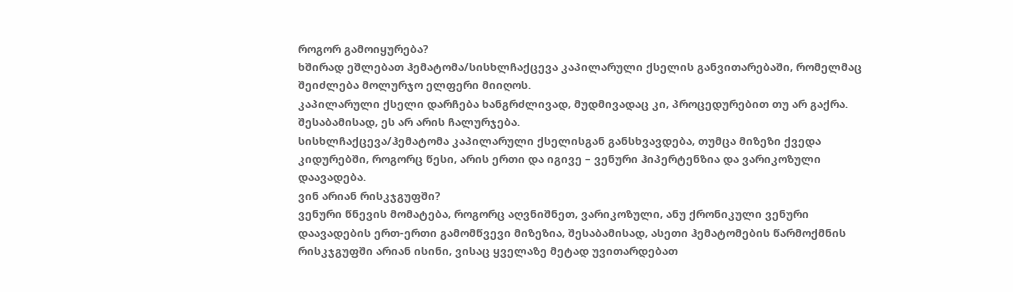როგორ გამოიყურება?
ხშირად ეშლებათ ჰემატომა/სისხლჩაქცევა კაპილარული ქსელის განვითარებაში, რომელმაც შეიძლება მოლურჯო ელფერი მიიღოს.
კაპილარული ქსელი დარჩება ხანგრძლივად, მუდმივადაც კი, პროცედურებით თუ არ გაქრა. შესაბამისად, ეს არ არის ჩალურჯება.
სისხლჩაქცევა/ჰემატომა კაპილარული ქსელისგან განსხვავდება, თუმცა მიზეზი ქვედა კიდურებში, როგორც წესი, არის ერთი და იგივე – ვენური ჰიპერტენზია და ვარიკოზული დაავადება.
ვინ არიან რისკჯგუფში?
ვენური წნევის მომატება, როგორც აღვნიშნეთ, ვარიკოზული, ანუ ქრონიკული ვენური დაავადების ერთ-ერთი გამომწვევი მიზეზია, შესაბამისად, ასეთი ჰემატომების წარმოქმნის რისკჯგუფში არიან ისინი, ვისაც ყველაზე მეტად უვითარდებათ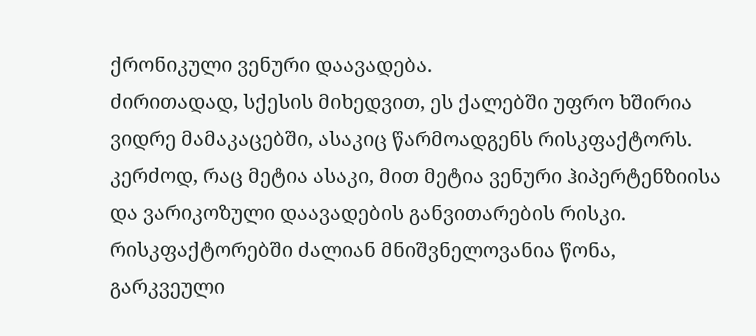ქრონიკული ვენური დაავადება.
ძირითადად, სქესის მიხედვით, ეს ქალებში უფრო ხშირია ვიდრე მამაკაცებში, ასაკიც წარმოადგენს რისკფაქტორს. კერძოდ, რაც მეტია ასაკი, მით მეტია ვენური ჰიპერტენზიისა და ვარიკოზული დაავადების განვითარების რისკი.
რისკფაქტორებში ძალიან მნიშვნელოვანია წონა, გარკვეული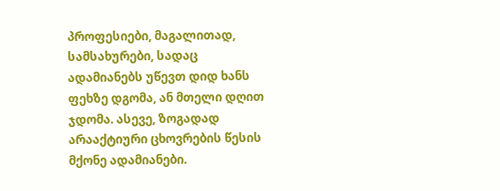პროფესიები, მაგალითად, სამსახურები, სადაც ადამიანებს უწევთ დიდ ხანს ფეხზე დგომა, ან მთელი დღით ჯდომა. ასევე, ზოგადად არააქტიური ცხოვრების წესის მქონე ადამიანები.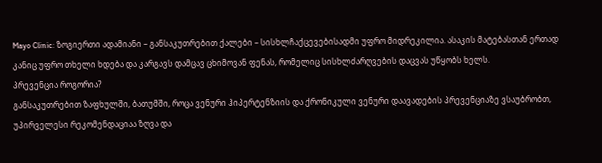Mayo Clinic: ზოგიერთი ადამიანი – განსაკუთრებით ქალები – სისხლჩაქცევებისადმი უფრო მიდრეკილია. ასაკის მატებასთან ერთად კანიც უფრო თხელი ხდება და კარგავს დამცავ ცხიმოვან ფენას, რომელიც სისხლძარღვების დაცვას უწყობს ხელს.
პრევენცია როგორია?
განსაკუთრებით ზაფხულში, ბათუმში, როცა ვენური ჰიპერტენზიის და ქრონიკული ვენური დაავადების პრევენციაზე ვსაუბრობთ, უპირველესი რეკომენდაციაა ზღვა და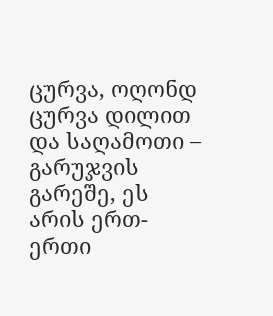ცურვა, ოღონდ ცურვა დილით და საღამოთი – გარუჯვის გარეშე, ეს არის ერთ-ერთი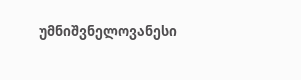უმნიშვნელოვანესი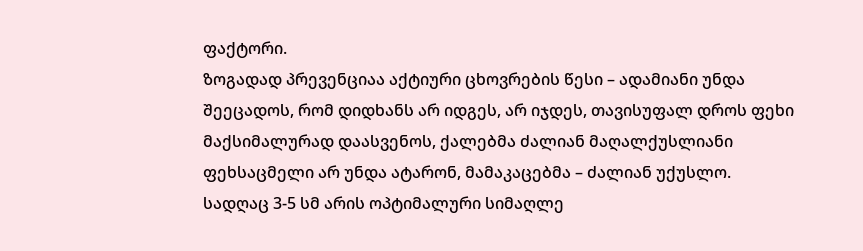ფაქტორი.
ზოგადად პრევენციაა აქტიური ცხოვრების წესი – ადამიანი უნდა შეეცადოს, რომ დიდხანს არ იდგეს, არ იჯდეს, თავისუფალ დროს ფეხი მაქსიმალურად დაასვენოს, ქალებმა ძალიან მაღალქუსლიანი ფეხსაცმელი არ უნდა ატარონ, მამაკაცებმა – ძალიან უქუსლო. სადღაც 3-5 სმ არის ოპტიმალური სიმაღლე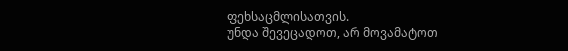ფეხსაცმლისათვის.
უნდა შევეცადოთ, არ მოვამატოთ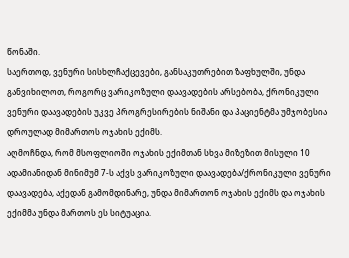წონაში.
საერთოდ, ვენური სისხლჩაქცევები, განსაკუთრებით ზაფხულში, უნდა განვიხილოთ, როგორც ვარიკოზული დაავადების არსებობა, ქრონიკული ვენური დაავადების უკვე პროგრესირების ნიშანი და პაციენტმა უმჯობესია დროულად მიმართოს ოჯახის ექიმს.
აღმოჩნდა, რომ მსოფლიოში ოჯახის ექიმთან სხვა მიზეზით მისული 10 ადამიანიდან მინიმუმ 7-ს აქვს ვარიკოზული დაავადება/ქრონიკული ვენური დაავადება, აქედან გამომდინარე, უნდა მიმართონ ოჯახის ექიმს და ოჯახის ექიმმა უნდა მართოს ეს სიტუაცია.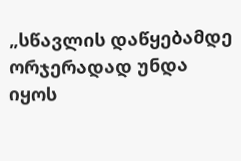„სწავლის დაწყებამდე ორჯერადად უნდა იყოს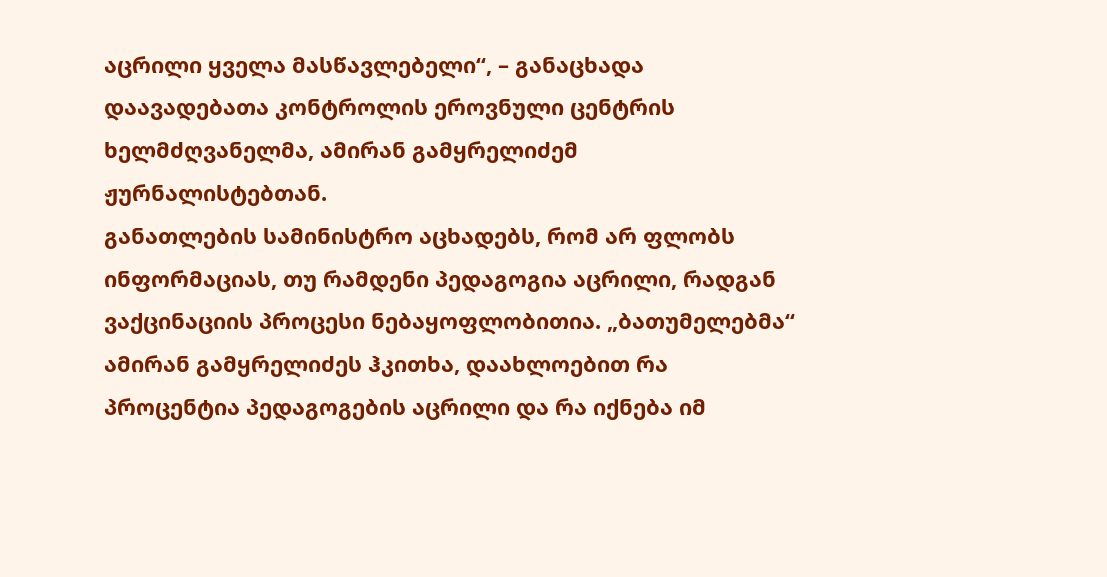აცრილი ყველა მასწავლებელი“, – განაცხადა დაავადებათა კონტროლის ეროვნული ცენტრის ხელმძღვანელმა, ამირან გამყრელიძემ ჟურნალისტებთან.
განათლების სამინისტრო აცხადებს, რომ არ ფლობს ინფორმაციას, თუ რამდენი პედაგოგია აცრილი, რადგან ვაქცინაციის პროცესი ნებაყოფლობითია. „ბათუმელებმა“ ამირან გამყრელიძეს ჰკითხა, დაახლოებით რა პროცენტია პედაგოგების აცრილი და რა იქნება იმ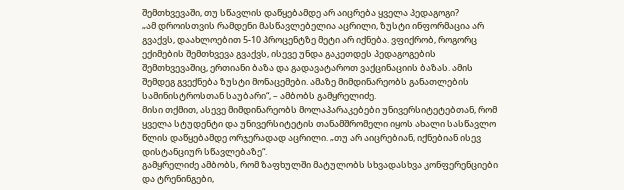შემთხვევაში, თუ სწავლის დაწყებამდე არ აიცრება ყველა პედაგოგი?
„ამ დროისთვის რამდენი მასწავლებელია აცრილი, ზუსტი ინფორმაცია არ გვაქვს, დაახლოებით 5-10 პროცენტზე მეტი არ იქნება. ვფიქრობ, როგორც ექიმების შემთხვევა გვაქვს, ისევე უნდა გაკეთდეს პედაგოგების შემთხვევაშიც, ერთიანი ბაზა და გადავატაროთ ვაქცინაციის ბაზას. ამის შემდეგ გვექნება ზუსტი მონაცემები. ამაზე მიმდინარეობს განათლების სამინისტროსთან საუბარი“, – ამბობს გამყრელიძე.
მისი თქმით, ასევე მიმდინარეობს მოლაპარაკებები უნივერსიტეტებთან, რომ ყველა სტუდენტი და უნივერსიტეტის თანამშრომელი იყოს ახალი სასწავლო წლის დაწყებამდე ორჯერადად აცრილი. „თუ არ აიცრებიან, იქნებიან ისევ დისტანციურ სწავლებაზე“.
გამყრელიძე ამბობს, რომ ზაფხულში მატულობს სხვადასხვა კონფერენციები და ტრენინგები,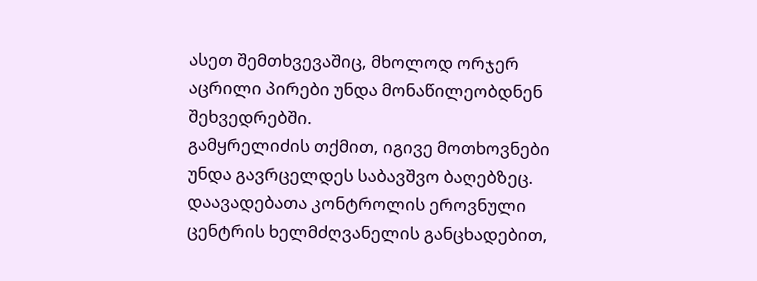ასეთ შემთხვევაშიც, მხოლოდ ორჯერ აცრილი პირები უნდა მონაწილეობდნენ შეხვედრებში.
გამყრელიძის თქმით, იგივე მოთხოვნები უნდა გავრცელდეს საბავშვო ბაღებზეც.
დაავადებათა კონტროლის ეროვნული ცენტრის ხელმძღვანელის განცხადებით,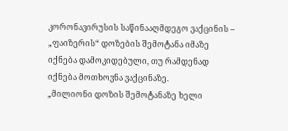კორონავირუსის საწინააღმდეგო ვაქცინის – „ფაიზერის“ დოზების შემოტანა იმაზე იქნება დამოკიდებული, თუ რამდენად იქნება მოთხოვნა ვაქცინაზე.
„მილიონი დოზის შემოტანაზე ხელი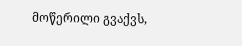მოწერილი გვაქვს,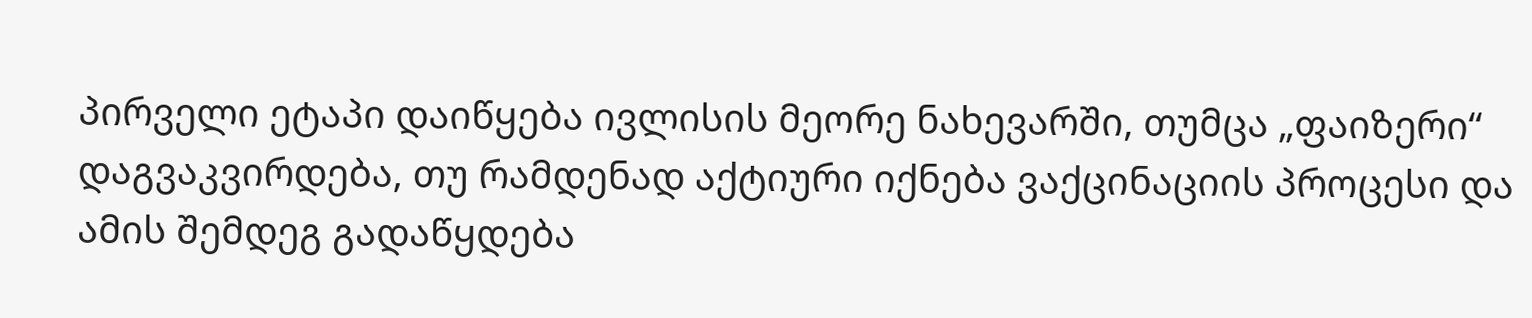პირველი ეტაპი დაიწყება ივლისის მეორე ნახევარში, თუმცა „ფაიზერი“ დაგვაკვირდება, თუ რამდენად აქტიური იქნება ვაქცინაციის პროცესი და ამის შემდეგ გადაწყდება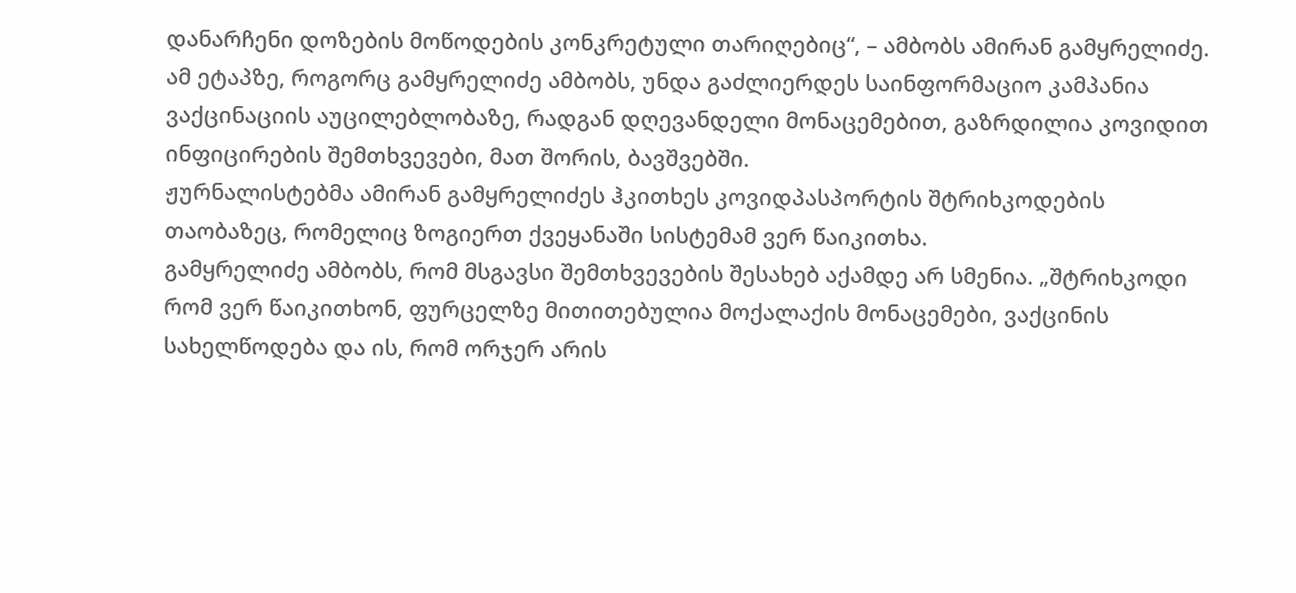დანარჩენი დოზების მოწოდების კონკრეტული თარიღებიც“, – ამბობს ამირან გამყრელიძე.
ამ ეტაპზე, როგორც გამყრელიძე ამბობს, უნდა გაძლიერდეს საინფორმაციო კამპანია ვაქცინაციის აუცილებლობაზე, რადგან დღევანდელი მონაცემებით, გაზრდილია კოვიდით ინფიცირების შემთხვევები, მათ შორის, ბავშვებში.
ჟურნალისტებმა ამირან გამყრელიძეს ჰკითხეს კოვიდპასპორტის შტრიხკოდების თაობაზეც, რომელიც ზოგიერთ ქვეყანაში სისტემამ ვერ წაიკითხა.
გამყრელიძე ამბობს, რომ მსგავსი შემთხვევების შესახებ აქამდე არ სმენია. „შტრიხკოდი რომ ვერ წაიკითხონ, ფურცელზე მითითებულია მოქალაქის მონაცემები, ვაქცინის სახელწოდება და ის, რომ ორჯერ არის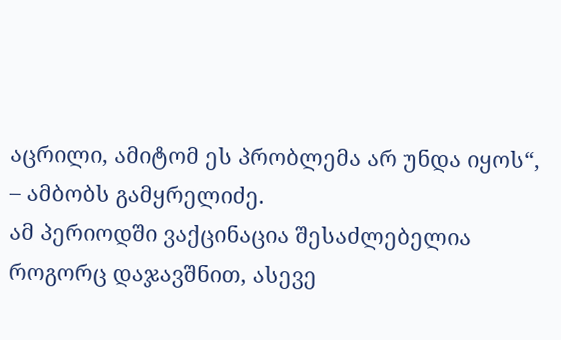აცრილი, ამიტომ ეს პრობლემა არ უნდა იყოს“, – ამბობს გამყრელიძე.
ამ პერიოდში ვაქცინაცია შესაძლებელია როგორც დაჯავშნით, ასევე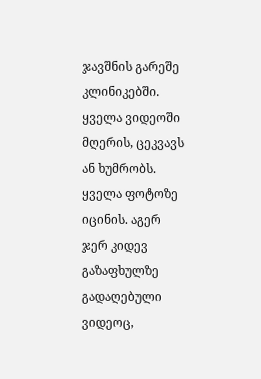ჯავშნის გარეშე კლინიკებში.
ყველა ვიდეოში მღერის, ცეკვავს ან ხუმრობს. ყველა ფოტოზე იცინის. აგერ ჯერ კიდევ გაზაფხულზე გადაღებული ვიდეოც,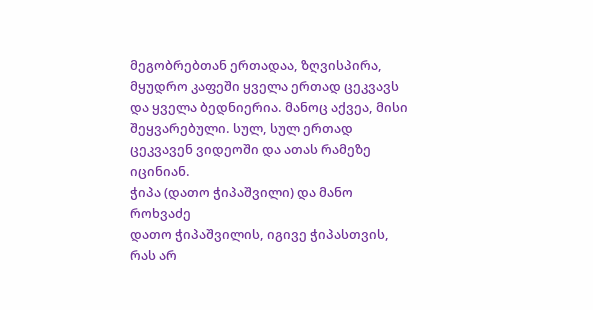მეგობრებთან ერთადაა, ზღვისპირა, მყუდრო კაფეში ყველა ერთად ცეკვავს და ყველა ბედნიერია. მანოც აქვეა, მისი შეყვარებული. სულ, სულ ერთად ცეკვავენ ვიდეოში და ათას რამეზე იცინიან.
ჭიპა (დათო ჭიპაშვილი) და მანო როხვაძე
დათო ჭიპაშვილის, იგივე ჭიპასთვის, რას არ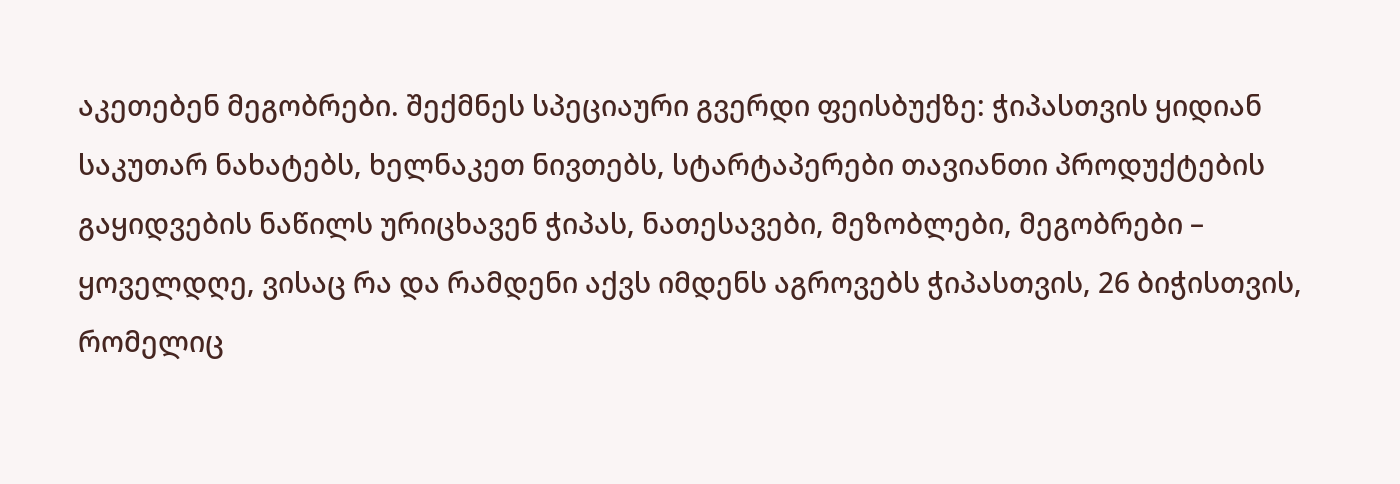აკეთებენ მეგობრები. შექმნეს სპეციაური გვერდი ფეისბუქზე: ჭიპასთვის ყიდიან საკუთარ ნახატებს, ხელნაკეთ ნივთებს, სტარტაპერები თავიანთი პროდუქტების გაყიდვების ნაწილს ურიცხავენ ჭიპას, ნათესავები, მეზობლები, მეგობრები – ყოველდღე, ვისაც რა და რამდენი აქვს იმდენს აგროვებს ჭიპასთვის, 26 ბიჭისთვის, რომელიც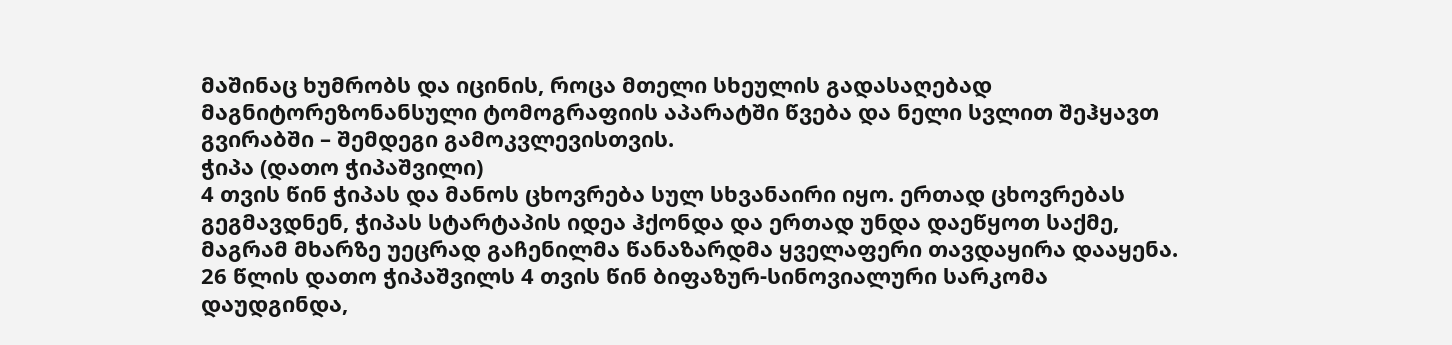მაშინაც ხუმრობს და იცინის, როცა მთელი სხეულის გადასაღებად მაგნიტორეზონანსული ტომოგრაფიის აპარატში წვება და ნელი სვლით შეჰყავთ გვირაბში – შემდეგი გამოკვლევისთვის.
ჭიპა (დათო ჭიპაშვილი)
4 თვის წინ ჭიპას და მანოს ცხოვრება სულ სხვანაირი იყო. ერთად ცხოვრებას გეგმავდნენ, ჭიპას სტარტაპის იდეა ჰქონდა და ერთად უნდა დაეწყოთ საქმე, მაგრამ მხარზე უეცრად გაჩენილმა წანაზარდმა ყველაფერი თავდაყირა დააყენა.
26 წლის დათო ჭიპაშვილს 4 თვის წინ ბიფაზურ-სინოვიალური სარკომა დაუდგინდა,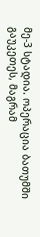მე-3 სტადია. ოპერაცია ბათუმში გაუკეთეს, მაგრამ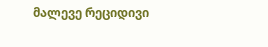მალევე რეციდივი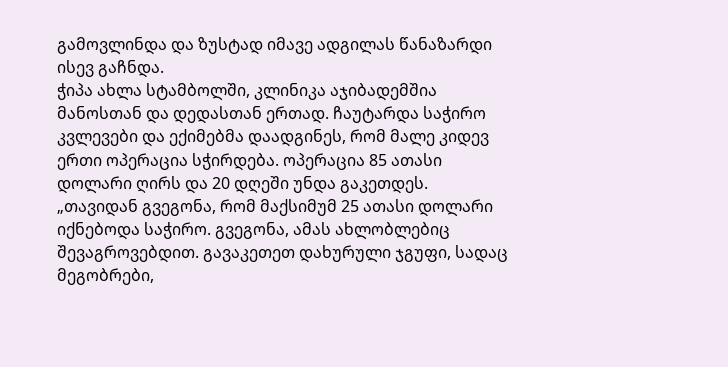გამოვლინდა და ზუსტად იმავე ადგილას წანაზარდი ისევ გაჩნდა.
ჭიპა ახლა სტამბოლში, კლინიკა აჯიბადემშია მანოსთან და დედასთან ერთად. ჩაუტარდა საჭირო კვლევები და ექიმებმა დაადგინეს, რომ მალე კიდევ ერთი ოპერაცია სჭირდება. ოპერაცია 85 ათასი დოლარი ღირს და 20 დღეში უნდა გაკეთდეს.
„თავიდან გვეგონა, რომ მაქსიმუმ 25 ათასი დოლარი იქნებოდა საჭირო. გვეგონა, ამას ახლობლებიც შევაგროვებდით. გავაკეთეთ დახურული ჯგუფი, სადაც მეგობრები,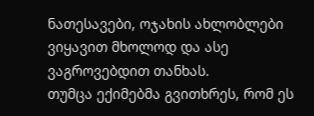ნათესავები, ოჯახის ახლობლები ვიყავით მხოლოდ და ასე ვაგროვებდით თანხას.
თუმცა ექიმებმა გვითხრეს, რომ ეს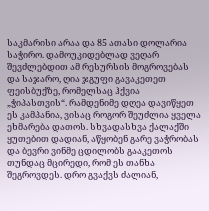საკმარისი არაა და 85 ათასი დოლარია საჭირო. დამოუკიდებლად ვეღარ შევძლებდით ამ რესურსის მოგროვებას და საჯარო, ღია ჯგუფი გავაკეთეთ ფეისბუქზე, რომელსაც ჰქვია „ჭიპასთვის“. რამდენიმე დღეა დავიწყეთ ეს კამპანია, ვისაც როგორ შეუძლია ყველა ეხმარება დათოს. სხვადასხვა ქალაქში ყუთებით დადიან, აწყობენ გარე ვაჭრობას და ბევრი ვინმე ცდილობს გააკეთოს თუნდაც მცირედი, რომ ეს თანხა შეგროვდეს. დრო გვაქვს ძალიან,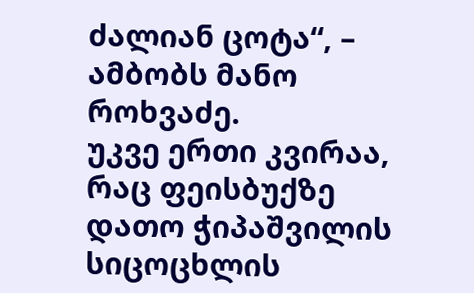ძალიან ცოტა“, – ამბობს მანო როხვაძე.
უკვე ერთი კვირაა, რაც ფეისბუქზე დათო ჭიპაშვილის სიცოცხლის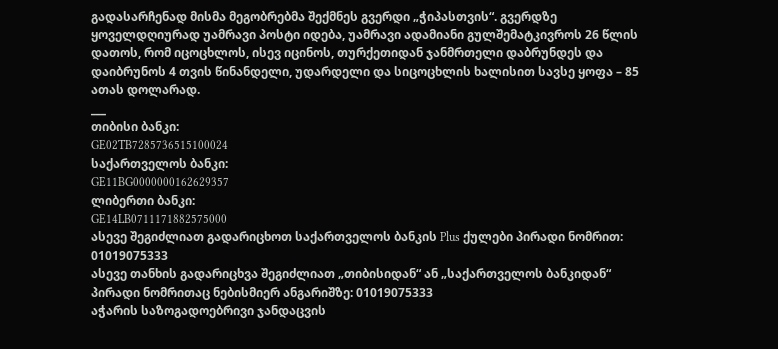გადასარჩენად მისმა მეგობრებმა შექმნეს გვერდი „ჭიპასთვის“. გვერდზე ყოველდღიურად უამრავი პოსტი იდება, უამრავი ადამიანი გულშემატკივროს 26 წლის დათოს, რომ იცოცხლოს, ისევ იცინოს, თურქეთიდან ჯანმრთელი დაბრუნდეს და დაიბრუნოს 4 თვის წინანდელი, უდარდელი და სიცოცხლის ხალისით სავსე ყოფა – 85 ათას დოლარად.
___
თიბისი ბანკი:
GE02TB7285736515100024
საქართველოს ბანკი:
GE11BG0000000162629357
ლიბერთი ბანკი:
GE14LB0711171882575000
ასევე შეგიძლიათ გადარიცხოთ საქართველოს ბანკის Plus ქულები პირადი ნომრით: 01019075333
ასევე თანხის გადარიცხვა შეგიძლიათ „თიბისიდან“ ან „საქართველოს ბანკიდან“ პირადი ნომრითაც ნებისმიერ ანგარიშზე: 01019075333
აჭარის საზოგადოებრივი ჯანდაცვის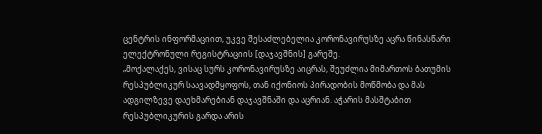ცენტრის ინფორმაციით, უკვე შესაძლებელია კორონავირუსზე აცრა წინასწარი ელექტრონული რეგისტრაციის [დაჯავშნის] გარეშე.
„მოქალაქეს, ვისაც სურს კორონავირუსზე აიცრას, შეუძლია მიმართოს ბათუმის რესპუბლიკურ საავადმყოფოს, თან იქონიოს პირადობის მოწმობა და მას ადგილზევე დაეხმარებიან დაჯავშნაში და აცრიან. აჭარის მასშტაბით რესპუბლიკურის გარდა არის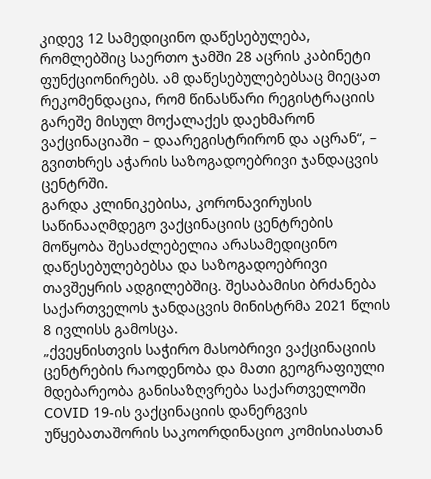კიდევ 12 სამედიცინო დაწესებულება, რომლებშიც საერთო ჯამში 28 აცრის კაბინეტი ფუნქციონირებს. ამ დაწესებულებებსაც მიეცათ რეკომენდაცია, რომ წინასწარი რეგისტრაციის გარეშე მისულ მოქალაქეს დაეხმარონ ვაქცინაციაში – დაარეგისტრირონ და აცრან“, – გვითხრეს აჭარის საზოგადოებრივი ჯანდაცვის ცენტრში.
გარდა კლინიკებისა, კორონავირუსის საწინააღმდეგო ვაქცინაციის ცენტრების მოწყობა შესაძლებელია არასამედიცინო დაწესებულებებსა და საზოგადოებრივი თავშეყრის ადგილებშიც. შესაბამისი ბრძანება საქართველოს ჯანდაცვის მინისტრმა 2021 წლის 8 ივლისს გამოსცა.
„ქვეყნისთვის საჭირო მასობრივი ვაქცინაციის ცენტრების რაოდენობა და მათი გეოგრაფიული მდებარეობა განისაზღვრება საქართველოში COVID 19-ის ვაქცინაციის დანერგვის უწყებათაშორის საკოორდინაციო კომისიასთან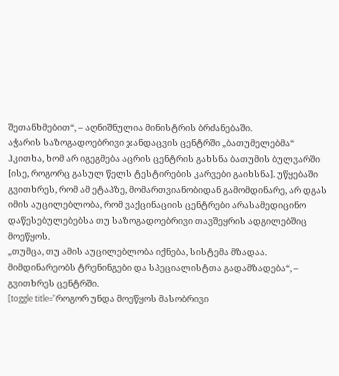შეთანხმებით“, – აღნიშნულია მინისტრის ბრძანებაში.
აჭარის საზოგადოებრივი ჯანდაცვის ცენტრში „ბათუმელებმა“ ჰკითხა, ხომ არ იგეგმება აცრის ცენტრის გახსნა ბათუმის ბულვარში [ისე, როგორც გასულ წელს ტესტირების კარვები გაიხსნა]. უწყებაში გვითხრეს, რომ ამ ეტაპზე, მომართვიანობიდან გამომდინარე, არ დგას იმის აუცილებლობა, რომ ვაქცინაციის ცენტრები არასამედიცინო დაწესებულებებსა თუ საზოგადოებრივი თავშეყრის ადგილებშიც მოეწყოს.
„თუმცა, თუ ამის აუცილებლობა იქნება, სისტემა მზადაა. მიმდინარეობს ტრენინგები და სპეციალისტთა გადამზადება“, – გვითხრეს ცენტრში.
[toggle title=”როგორ უნდა მოეწყოს მასობრივი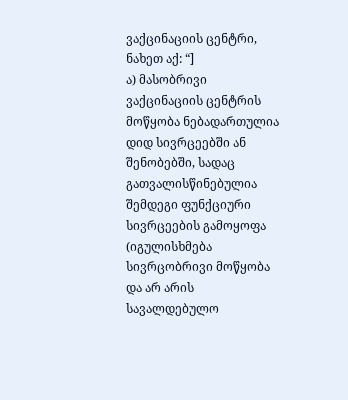ვაქცინაციის ცენტრი, ნახეთ აქ: “]
ა) მასობრივი ვაქცინაციის ცენტრის მოწყობა ნებადართულია დიდ სივრცეებში ან შენობებში, სადაც გათვალისწინებულია შემდეგი ფუნქციური სივრცეების გამოყოფა (იგულისხმება სივრცობრივი მოწყობა და არ არის სავალდებულო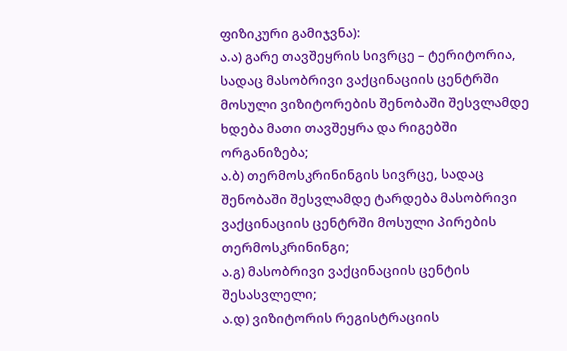ფიზიკური გამიჯვნა):
ა.ა) გარე თავშეყრის სივრცე – ტერიტორია, სადაც მასობრივი ვაქცინაციის ცენტრში მოსული ვიზიტორების შენობაში შესვლამდე ხდება მათი თავშეყრა და რიგებში ორგანიზება;
ა.ბ) თერმოსკრინინგის სივრცე, სადაც შენობაში შესვლამდე ტარდება მასობრივი ვაქცინაციის ცენტრში მოსული პირების თერმოსკრინინგი;
ა.გ) მასობრივი ვაქცინაციის ცენტის შესასვლელი;
ა.დ) ვიზიტორის რეგისტრაციის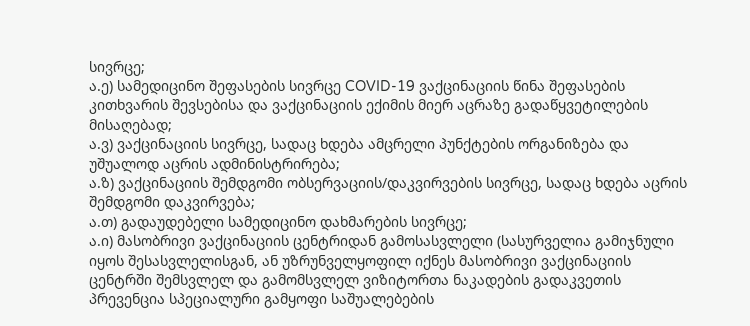სივრცე;
ა.ე) სამედიცინო შეფასების სივრცე COVID-19 ვაქცინაციის წინა შეფასების კითხვარის შევსებისა და ვაქცინაციის ექიმის მიერ აცრაზე გადაწყვეტილების მისაღებად;
ა.ვ) ვაქცინაციის სივრცე, სადაც ხდება ამცრელი პუნქტების ორგანიზება და უშუალოდ აცრის ადმინისტრირება;
ა.ზ) ვაქცინაციის შემდგომი ობსერვაციის/დაკვირვების სივრცე, სადაც ხდება აცრის შემდგომი დაკვირვება;
ა.თ) გადაუდებელი სამედიცინო დახმარების სივრცე;
ა.ი) მასობრივი ვაქცინაციის ცენტრიდან გამოსასვლელი (სასურველია გამიჯნული იყოს შესასვლელისგან, ან უზრუნველყოფილ იქნეს მასობრივი ვაქცინაციის ცენტრში შემსვლელ და გამომსვლელ ვიზიტორთა ნაკადების გადაკვეთის პრევენცია სპეციალური გამყოფი საშუალებების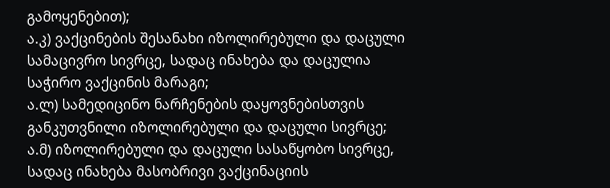გამოყენებით);
ა.კ) ვაქცინების შესანახი იზოლირებული და დაცული სამაცივრო სივრცე, სადაც ინახება და დაცულია საჭირო ვაქცინის მარაგი;
ა.ლ) სამედიცინო ნარჩენების დაყოვნებისთვის განკუთვნილი იზოლირებული და დაცული სივრცე;
ა.მ) იზოლირებული და დაცული სასაწყობო სივრცე, სადაც ინახება მასობრივი ვაქცინაციის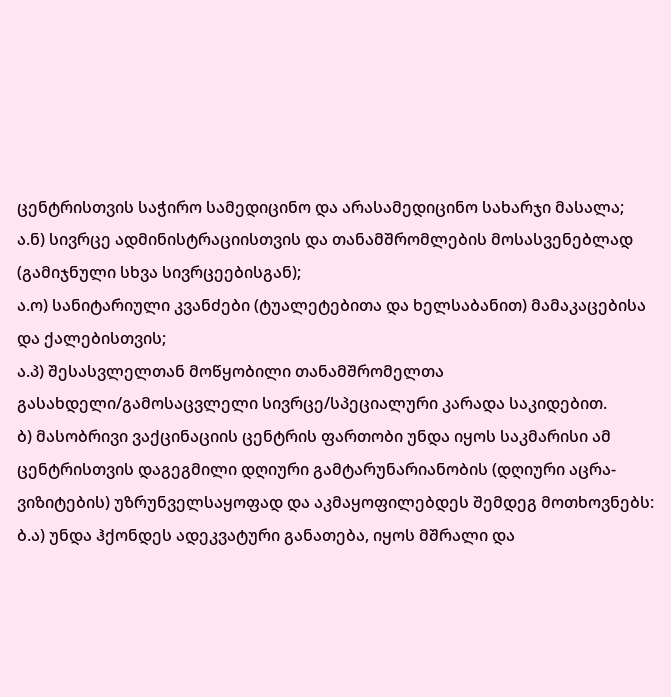ცენტრისთვის საჭირო სამედიცინო და არასამედიცინო სახარჯი მასალა;
ა.ნ) სივრცე ადმინისტრაციისთვის და თანამშრომლების მოსასვენებლად (გამიჯნული სხვა სივრცეებისგან);
ა.ო) სანიტარიული კვანძები (ტუალეტებითა და ხელსაბანით) მამაკაცებისა და ქალებისთვის;
ა.პ) შესასვლელთან მოწყობილი თანამშრომელთა გასახდელი/გამოსაცვლელი სივრცე/სპეციალური კარადა საკიდებით.
ბ) მასობრივი ვაქცინაციის ცენტრის ფართობი უნდა იყოს საკმარისი ამ ცენტრისთვის დაგეგმილი დღიური გამტარუნარიანობის (დღიური აცრა-ვიზიტების) უზრუნველსაყოფად და აკმაყოფილებდეს შემდეგ მოთხოვნებს:
ბ.ა) უნდა ჰქონდეს ადეკვატური განათება, იყოს მშრალი და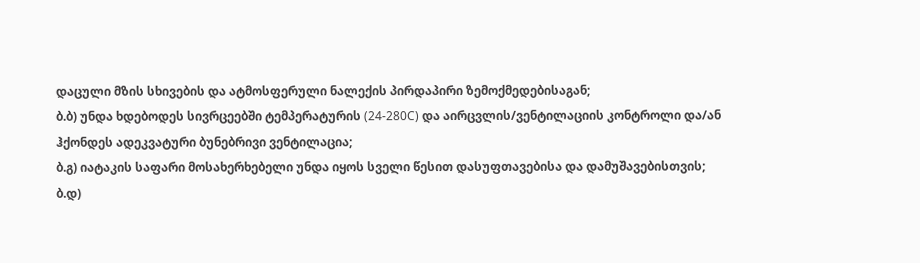დაცული მზის სხივების და ატმოსფერული ნალექის პირდაპირი ზემოქმედებისაგან;
ბ.ბ) უნდა ხდებოდეს სივრცეებში ტემპერატურის (24-280C) და აირცვლის/ვენტილაციის კონტროლი და/ან ჰქონდეს ადეკვატური ბუნებრივი ვენტილაცია;
ბ.გ) იატაკის საფარი მოსახერხებელი უნდა იყოს სველი წესით დასუფთავებისა და დამუშავებისთვის;
ბ.დ)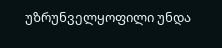უზრუნველყოფილი უნდა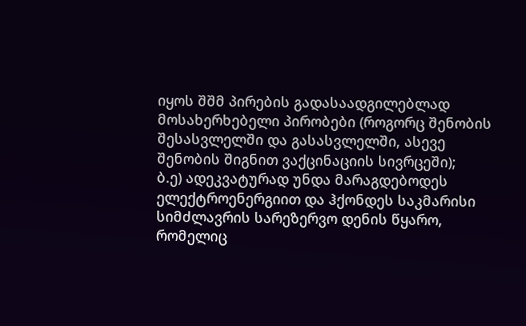იყოს შშმ პირების გადასაადგილებლად მოსახერხებელი პირობები (როგორც შენობის შესასვლელში და გასასვლელში, ასევე შენობის შიგნით ვაქცინაციის სივრცეში);
ბ.ე) ადეკვატურად უნდა მარაგდებოდეს ელექტროენერგიით და ჰქონდეს საკმარისი სიმძლავრის სარეზერვო დენის წყარო, რომელიც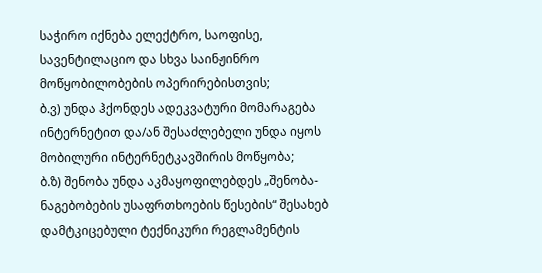საჭირო იქნება ელექტრო, საოფისე, სავენტილაციო და სხვა საინჟინრო მოწყობილობების ოპერირებისთვის;
ბ.ვ) უნდა ჰქონდეს ადეკვატური მომარაგება ინტერნეტით და/ან შესაძლებელი უნდა იყოს მობილური ინტერნეტკავშირის მოწყობა;
ბ.ზ) შენობა უნდა აკმაყოფილებდეს „შენობა-ნაგებობების უსაფრთხოების წესების“ შესახებ დამტკიცებული ტექნიკური რეგლამენტის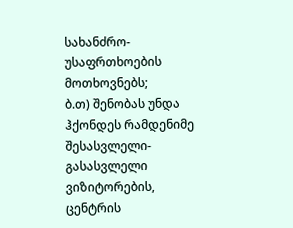სახანძრო-უსაფრთხოების მოთხოვნებს;
ბ.თ) შენობას უნდა ჰქონდეს რამდენიმე შესასვლელი-გასასვლელი ვიზიტორების, ცენტრის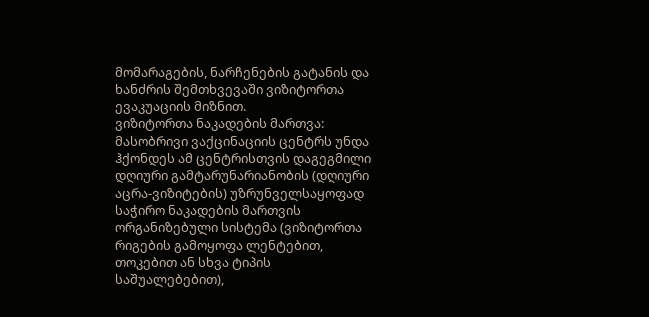მომარაგების, ნარჩენების გატანის და ხანძრის შემთხვევაში ვიზიტორთა ევაკუაციის მიზნით.
ვიზიტორთა ნაკადების მართვა:
მასობრივი ვაქცინაციის ცენტრს უნდა ჰქონდეს ამ ცენტრისთვის დაგეგმილი დღიური გამტარუნარიანობის (დღიური აცრა-ვიზიტების) უზრუნველსაყოფად საჭირო ნაკადების მართვის ორგანიზებული სისტემა (ვიზიტორთა რიგების გამოყოფა ლენტებით, თოკებით ან სხვა ტიპის საშუალებებით),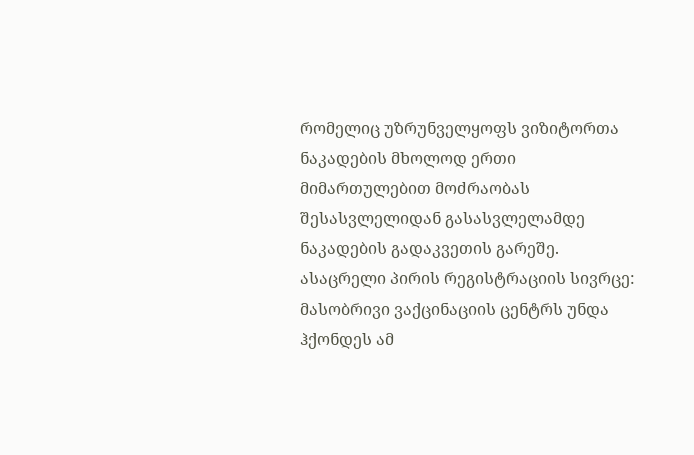რომელიც უზრუნველყოფს ვიზიტორთა ნაკადების მხოლოდ ერთი მიმართულებით მოძრაობას შესასვლელიდან გასასვლელამდე ნაკადების გადაკვეთის გარეშე.
ასაცრელი პირის რეგისტრაციის სივრცე:
მასობრივი ვაქცინაციის ცენტრს უნდა ჰქონდეს ამ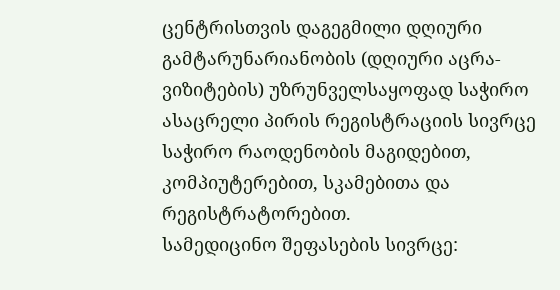ცენტრისთვის დაგეგმილი დღიური გამტარუნარიანობის (დღიური აცრა-ვიზიტების) უზრუნველსაყოფად საჭირო ასაცრელი პირის რეგისტრაციის სივრცე საჭირო რაოდენობის მაგიდებით, კომპიუტერებით, სკამებითა და რეგისტრატორებით.
სამედიცინო შეფასების სივრცე: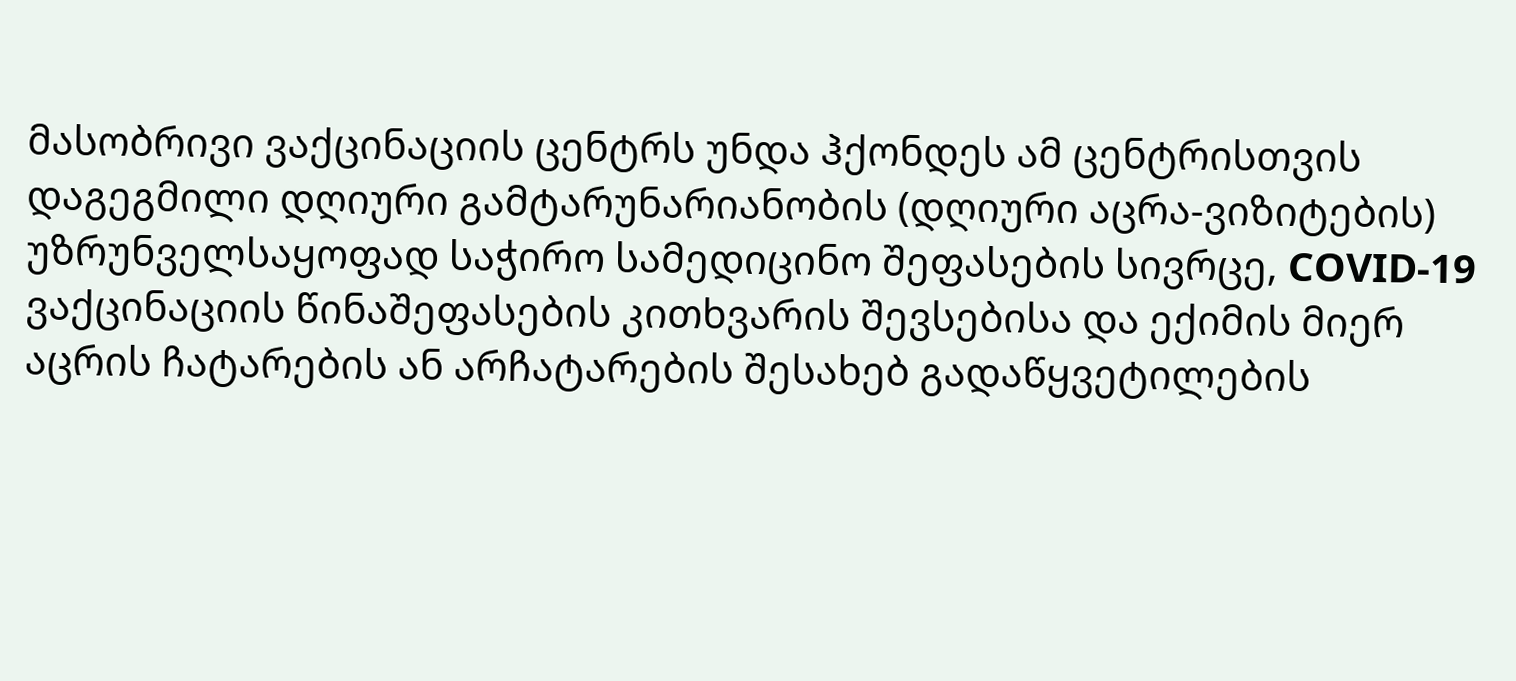მასობრივი ვაქცინაციის ცენტრს უნდა ჰქონდეს ამ ცენტრისთვის დაგეგმილი დღიური გამტარუნარიანობის (დღიური აცრა-ვიზიტების) უზრუნველსაყოფად საჭირო სამედიცინო შეფასების სივრცე, COVID-19 ვაქცინაციის წინაშეფასების კითხვარის შევსებისა და ექიმის მიერ აცრის ჩატარების ან არჩატარების შესახებ გადაწყვეტილების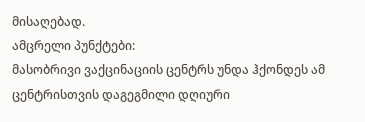მისაღებად.
ამცრელი პუნქტები:
მასობრივი ვაქცინაციის ცენტრს უნდა ჰქონდეს ამ ცენტრისთვის დაგეგმილი დღიური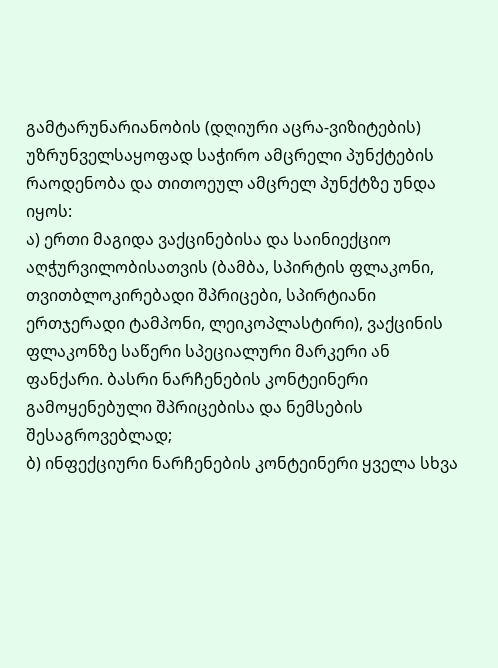გამტარუნარიანობის (დღიური აცრა-ვიზიტების) უზრუნველსაყოფად საჭირო ამცრელი პუნქტების რაოდენობა და თითოეულ ამცრელ პუნქტზე უნდა იყოს:
ა) ერთი მაგიდა ვაქცინებისა და საინიექციო აღჭურვილობისათვის (ბამბა, სპირტის ფლაკონი, თვითბლოკირებადი შპრიცები, სპირტიანი ერთჯერადი ტამპონი, ლეიკოპლასტირი), ვაქცინის ფლაკონზე საწერი სპეციალური მარკერი ან ფანქარი. ბასრი ნარჩენების კონტეინერი გამოყენებული შპრიცებისა და ნემსების შესაგროვებლად;
ბ) ინფექციური ნარჩენების კონტეინერი ყველა სხვა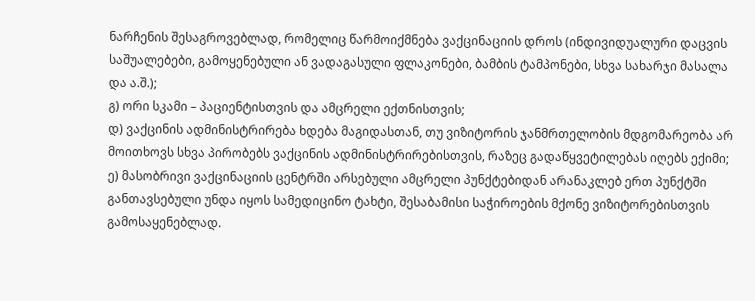ნარჩენის შესაგროვებლად, რომელიც წარმოიქმნება ვაქცინაციის დროს (ინდივიდუალური დაცვის საშუალებები, გამოყენებული ან ვადაგასული ფლაკონები, ბამბის ტამპონები, სხვა სახარჯი მასალა და ა.შ.);
გ) ორი სკამი – პაციენტისთვის და ამცრელი ექთნისთვის;
დ) ვაქცინის ადმინისტრირება ხდება მაგიდასთან, თუ ვიზიტორის ჯანმრთელობის მდგომარეობა არ მოითხოვს სხვა პირობებს ვაქცინის ადმინისტრირებისთვის, რაზეც გადაწყვეტილებას იღებს ექიმი;
ე) მასობრივი ვაქცინაციის ცენტრში არსებული ამცრელი პუნქტებიდან არანაკლებ ერთ პუნქტში განთავსებული უნდა იყოს სამედიცინო ტახტი, შესაბამისი საჭიროების მქონე ვიზიტორებისთვის გამოსაყენებლად.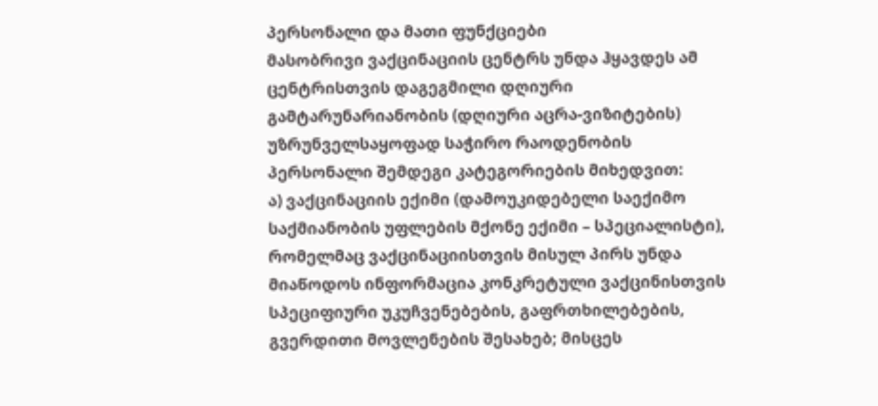პერსონალი და მათი ფუნქციები
მასობრივი ვაქცინაციის ცენტრს უნდა ჰყავდეს ამ ცენტრისთვის დაგეგმილი დღიური გამტარუნარიანობის (დღიური აცრა-ვიზიტების) უზრუნველსაყოფად საჭირო რაოდენობის პერსონალი შემდეგი კატეგორიების მიხედვით:
ა) ვაქცინაციის ექიმი (დამოუკიდებელი საექიმო საქმიანობის უფლების მქონე ექიმი – სპეციალისტი), რომელმაც ვაქცინაციისთვის მისულ პირს უნდა მიაწოდოს ინფორმაცია კონკრეტული ვაქცინისთვის სპეციფიური უკუჩვენებების, გაფრთხილებების, გვერდითი მოვლენების შესახებ; მისცეს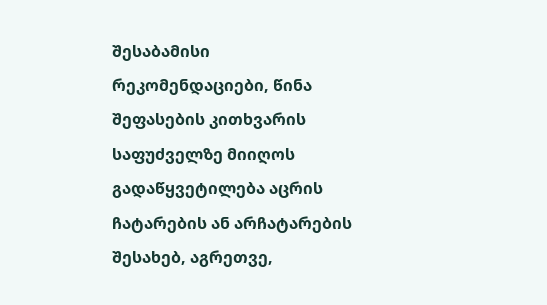შესაბამისი რეკომენდაციები, წინა შეფასების კითხვარის საფუძველზე მიიღოს გადაწყვეტილება აცრის ჩატარების ან არჩატარების შესახებ, აგრეთვე,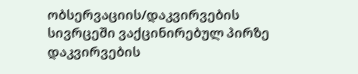ობსერვაციის/დაკვირვების სივრცეში ვაქცინირებულ პირზე დაკვირვების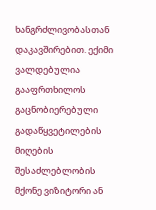ხანგრძლივობასთან დაკავშირებით. ექიმი ვალდებულია გააფრთხილოს გაცნობიერებული გადაწყვეტილების მიღების შესაძლებლობის მქონე ვიზიტორი ან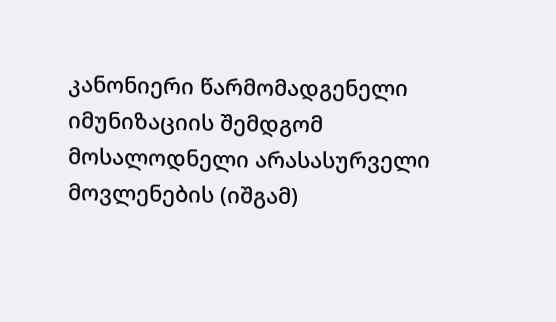კანონიერი წარმომადგენელი იმუნიზაციის შემდგომ მოსალოდნელი არასასურველი მოვლენების (იშგამ)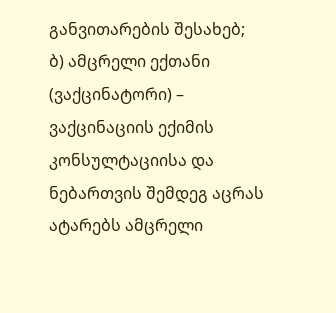განვითარების შესახებ;
ბ) ამცრელი ექთანი (ვაქცინატორი) – ვაქცინაციის ექიმის კონსულტაციისა და ნებართვის შემდეგ აცრას ატარებს ამცრელი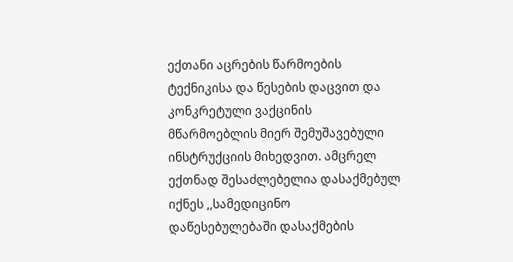ექთანი აცრების წარმოების ტექნიკისა და წესების დაცვით და კონკრეტული ვაქცინის მწარმოებლის მიერ შემუშავებული ინსტრუქციის მიხედვით. ამცრელ ექთნად შესაძლებელია დასაქმებულ იქნეს ,,სამედიცინო დაწესებულებაში დასაქმების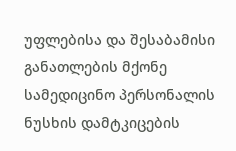უფლებისა და შესაბამისი განათლების მქონე სამედიცინო პერსონალის ნუსხის დამტკიცების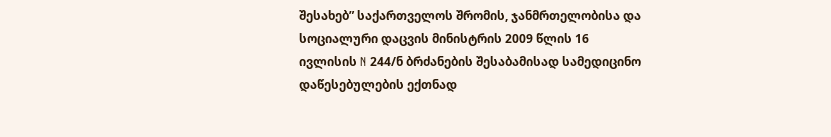შესახებ” საქართველოს შრომის, ჯანმრთელობისა და სოციალური დაცვის მინისტრის 2009 წლის 16 ივლისის N 244/ნ ბრძანების შესაბამისად სამედიცინო დაწესებულების ექთნად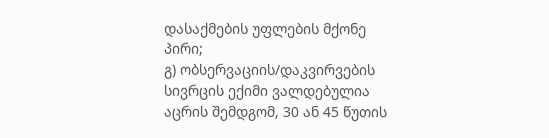დასაქმების უფლების მქონე პირი;
გ) ობსერვაციის/დაკვირვების სივრცის ექიმი ვალდებულია აცრის შემდგომ, 30 ან 45 წუთის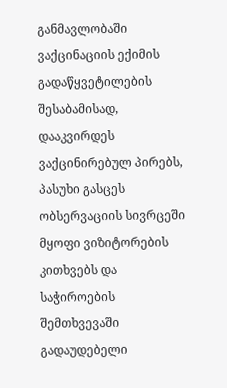განმავლობაში ვაქცინაციის ექიმის გადაწყვეტილების შესაბამისად, დააკვირდეს ვაქცინირებულ პირებს, პასუხი გასცეს ობსერვაციის სივრცეში მყოფი ვიზიტორების კითხვებს და საჭიროების შემთხვევაში გადაუდებელი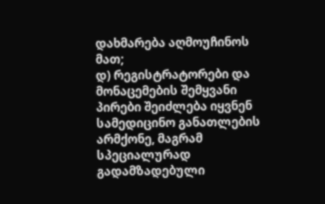დახმარება აღმოუჩინოს მათ;
დ) რეგისტრატორები და მონაცემების შემყვანი პირები შეიძლება იყვნენ სამედიცინო განათლების არმქონე, მაგრამ სპეციალურად გადამზადებული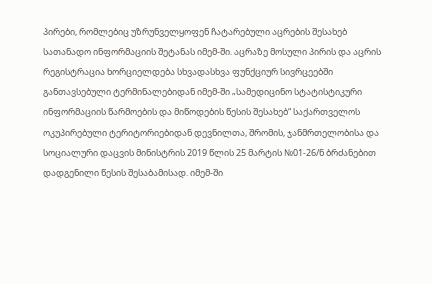პირები, რომლებიც უზრუნველყოფენ ჩატარებული აცრების შესახებ სათანადო ინფორმაციის შეტანას იმემ-ში. აცრაზე მოსული პირის და აცრის რეგისტრაცია ხორციელდება სხვადასხვა ფუნქციურ სივრცეებში განთავსებული ტერმინალებიდან იმემ-ში „სამედიცინო სტატისტიკური ინფორმაციის წარმოების და მიწოდების წესის შესახებ“ საქართველოს ოკუპირებული ტერიტორიებიდან დევნილთა, შრომის, ჯანმრთელობისა და სოციალური დაცვის მინისტრის 2019 წლის 25 მარტის №01-26/ნ ბრძანებით დადგენილი წესის შესაბამისად. იმემ-ში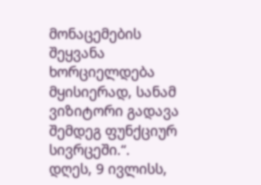მონაცემების შეყვანა ხორციელდება მყისიერად, სანამ ვიზიტორი გადავა შემდეგ ფუნქციურ სივრცეში.“.
დღეს, 9 ივლისს,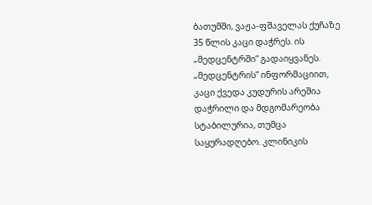ბათუმში, ვაჟა-ფშაველას ქუჩაზე 35 წლის კაცი დაჭრეს. ის „მედცენტრში“ გადაიყვანეს.
„მედცენტრის“ ინფორმაციით, კაცი ქვედა კუდურის არეშია დაჭრილი და მდგომარეობა სტაბილურია, თუმცა საყურადღებო. კლინიკის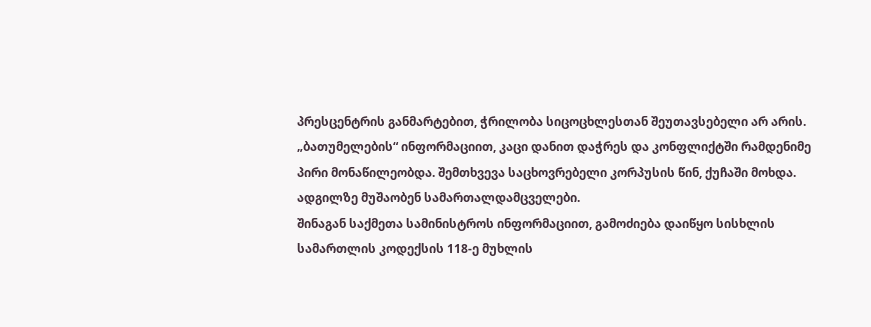პრესცენტრის განმარტებით, ჭრილობა სიცოცხლესთან შეუთავსებელი არ არის.
„ბათუმელების“ ინფორმაციით, კაცი დანით დაჭრეს და კონფლიქტში რამდენიმე პირი მონაწილეობდა. შემთხვევა საცხოვრებელი კორპუსის წინ, ქუჩაში მოხდა.
ადგილზე მუშაობენ სამართალდამცველები.
შინაგან საქმეთა სამინისტროს ინფორმაციით, გამოძიება დაიწყო სისხლის სამართლის კოდექსის 118-ე მუხლის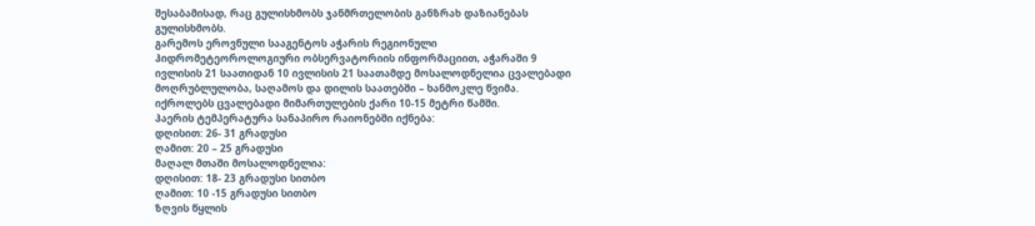შესაბამისად, რაც გულისხმობს ჯანმრთელობის განზრახ დაზიანებას გულისხმობს.
გარემოს ეროვნული სააგენტოს აჭარის რეგიონული ჰიდრომეტეოროლოგიური ობსერვატორიის ინფორმაციით, აჭარაში 9 ივლისის 21 საათიდან 10 ივლისის 21 საათამდე მოსალოდნელია ცვალებადი მოღრუბლულობა, საღამოს და დილის საათებში – ხანმოკლე წვიმა.
იქროლებს ცვალებადი მიმართულების ქარი 10-15 მეტრი წამში.
ჰაერის ტემპერატურა სანაპირო რაიონებში იქნება:
დღისით: 26- 31 გრადუსი
ღამით: 20 – 25 გრადუსი
მაღალ მთაში მოსალოდნელია:
დღისით: 18- 23 გრადუსი სითბო
ღამით: 10 -15 გრადუსი სითბო
ზღვის წყლის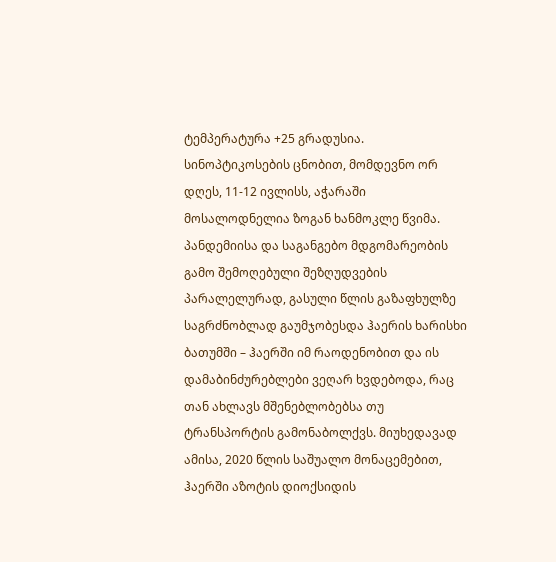ტემპერატურა +25 გრადუსია.
სინოპტიკოსების ცნობით, მომდევნო ორ დღეს, 11-12 ივლისს, აჭარაში მოსალოდნელია ზოგან ხანმოკლე წვიმა.
პანდემიისა და საგანგებო მდგომარეობის გამო შემოღებული შეზღუდვების პარალელურად, გასული წლის გაზაფხულზე საგრძნობლად გაუმჯობესდა ჰაერის ხარისხი ბათუმში – ჰაერში იმ რაოდენობით და ის დამაბინძურებლები ვეღარ ხვდებოდა, რაც თან ახლავს მშენებლობებსა თუ ტრანსპორტის გამონაბოლქვს. მიუხედავად ამისა, 2020 წლის საშუალო მონაცემებით, ჰაერში აზოტის დიოქსიდის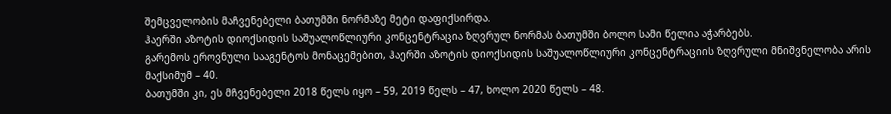შემცველობის მაჩვენებელი ბათუმში ნორმაზე მეტი დაფიქსირდა.
ჰაერში აზოტის დიოქსიდის საშუალოწლიური კონცენტრაცია ზღვრულ ნორმას ბათუმში ბოლო სამი წელია აჭარბებს.
გარემოს ეროვნული სააგენტოს მონაცემებით, ჰაერში აზოტის დიოქსიდის საშუალოწლიური კონცენტრაციის ზღვრული მნიშვნელობა არის მაქსიმუმ – 40.
ბათუმში კი, ეს მჩვენებელი 2018 წელს იყო – 59, 2019 წელს – 47, ხოლო 2020 წელს – 48.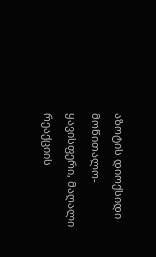აზოტის დიოქსიდი მოწითალო-ყავისფერი, მაღალი რეაქციის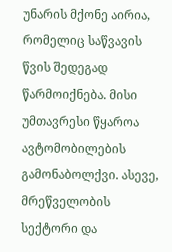უნარის მქონე აირია, რომელიც საწვავის წვის შედეგად წარმოიქნება. მისი უმთავრესი წყაროა ავტომობილების გამონაბოლქვი. ასევე, მრეწველობის სექტორი და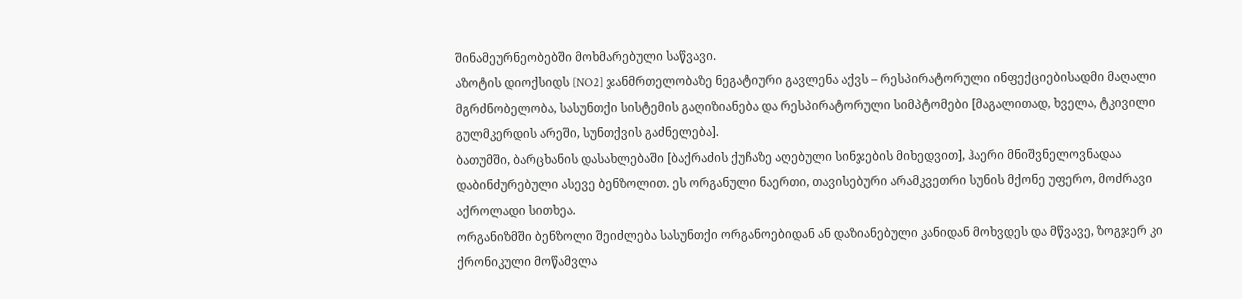შინამეურნეობებში მოხმარებული საწვავი.
აზოტის დიოქსიდს [NO2] ჯანმრთელობაზე ნეგატიური გავლენა აქვს – რესპირატორული ინფექციებისადმი მაღალი მგრძნობელობა, სასუნთქი სისტემის გაღიზიანება და რესპირატორული სიმპტომები [მაგალითად, ხველა, ტკივილი გულმკერდის არეში, სუნთქვის გაძნელება].
ბათუმში, ბარცხანის დასახლებაში [ბაქრაძის ქუჩაზე აღებული სინჯების მიხედვით], ჰაერი მნიშვნელოვნადაა დაბინძურებული ასევე ბენზოლით. ეს ორგანული ნაერთი, თავისებური არამკვეთრი სუნის მქონე უფერო, მოძრავი აქროლადი სითხეა.
ორგანიზმში ბენზოლი შეიძლება სასუნთქი ორგანოებიდან ან დაზიანებული კანიდან მოხვდეს და მწვავე, ზოგჯერ კი ქრონიკული მოწამვლა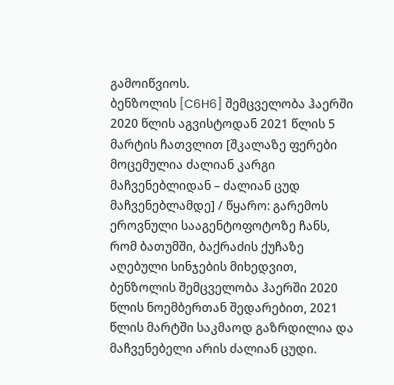გამოიწვიოს.
ბენზოლის [C6H6] შემცველობა ჰაერში 2020 წლის აგვისტოდან 2021 წლის 5 მარტის ჩათვლით [შკალაზე ფერები მოცემულია ძალიან კარგი მაჩვენებლიდან – ძალიან ცუდ მაჩვენებლამდე] / წყარო: გარემოს ეროვნული სააგენტოფოტოზე ჩანს, რომ ბათუმში, ბაქრაძის ქუჩაზე აღებული სინჯების მიხედვით, ბენზოლის შემცველობა ჰაერში 2020 წლის ნოემბერთან შედარებით, 2021 წლის მარტში საკმაოდ გაზრდილია და მაჩვენებელი არის ძალიან ცუდი.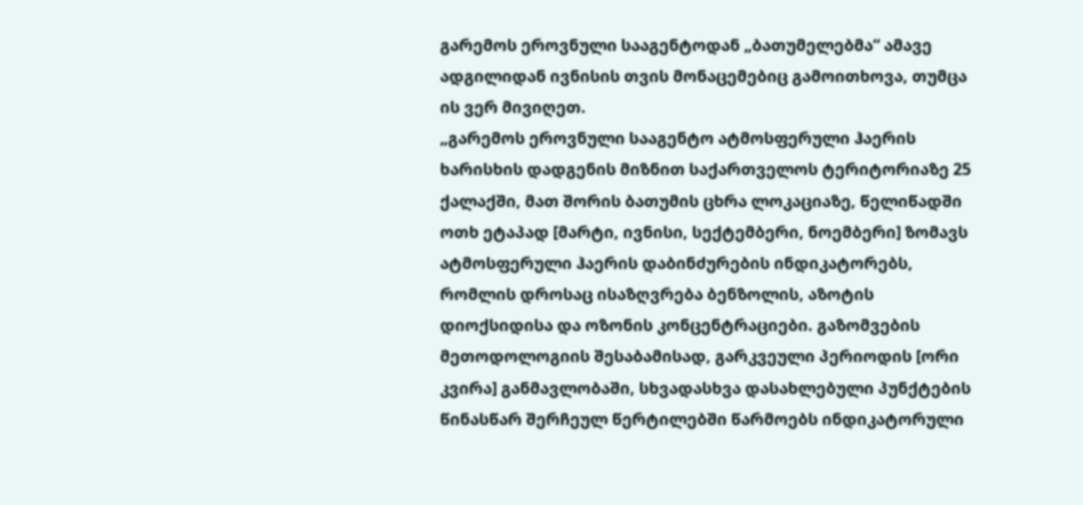გარემოს ეროვნული სააგენტოდან „ბათუმელებმა“ ამავე ადგილიდან ივნისის თვის მონაცემებიც გამოითხოვა, თუმცა ის ვერ მივიღეთ.
„გარემოს ეროვნული სააგენტო ატმოსფერული ჰაერის ხარისხის დადგენის მიზნით საქართველოს ტერიტორიაზე 25 ქალაქში, მათ შორის ბათუმის ცხრა ლოკაციაზე, წელიწადში ოთხ ეტაპად [მარტი, ივნისი, სექტემბერი, ნოემბერი] ზომავს ატმოსფერული ჰაერის დაბინძურების ინდიკატორებს, რომლის დროსაც ისაზღვრება ბენზოლის, აზოტის დიოქსიდისა და ოზონის კონცენტრაციები. გაზომვების მეთოდოლოგიის შესაბამისად, გარკვეული პერიოდის [ორი კვირა] განმავლობაში, სხვადასხვა დასახლებული პუნქტების წინასწარ შერჩეულ წერტილებში წარმოებს ინდიკატორული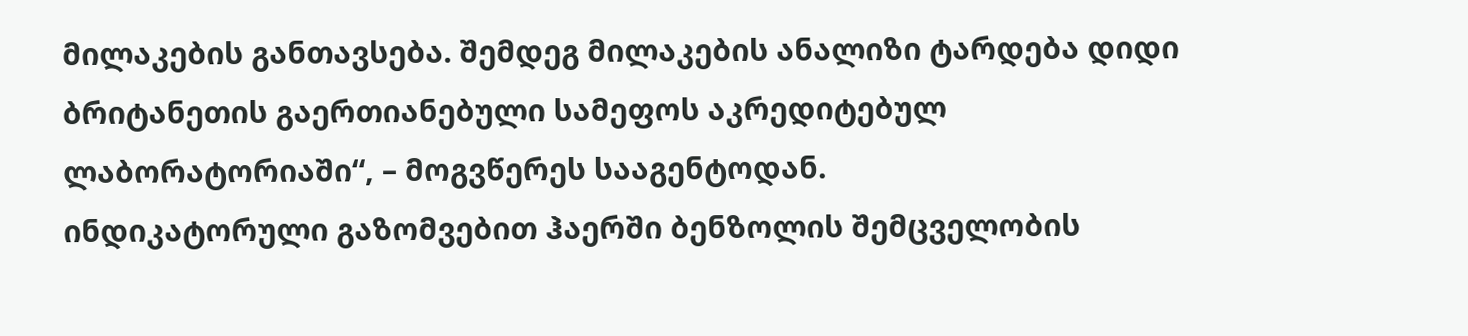მილაკების განთავსება. შემდეგ მილაკების ანალიზი ტარდება დიდი ბრიტანეთის გაერთიანებული სამეფოს აკრედიტებულ ლაბორატორიაში“, – მოგვწერეს სააგენტოდან.
ინდიკატორული გაზომვებით ჰაერში ბენზოლის შემცველობის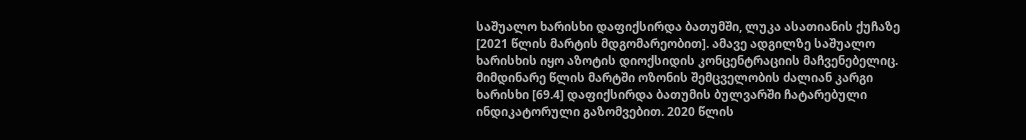საშუალო ხარისხი დაფიქსირდა ბათუმში, ლუკა ასათიანის ქუჩაზე [2021 წლის მარტის მდგომარეობით]. ამავე ადგილზე საშუალო ხარისხის იყო აზოტის დიოქსიდის კონცენტრაციის მაჩვენებელიც.
მიმდინარე წლის მარტში ოზონის შემცველობის ძალიან კარგი ხარისხი [69.4] დაფიქსირდა ბათუმის ბულვარში ჩატარებული ინდიკატორული გაზომვებით. 2020 წლის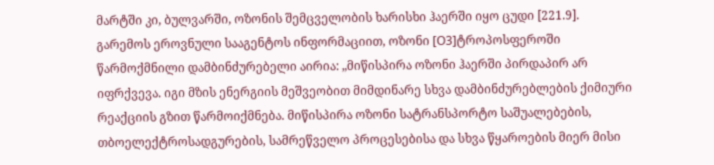მარტში კი, ბულვარში, ოზონის შემცველობის ხარისხი ჰაერში იყო ცუდი [221.9].
გარემოს ეროვნული სააგენტოს ინფორმაციით, ოზონი [O3]ტროპოსფეროში წარმოქმნილი დამბინძურებელი აირია: „მიწისპირა ოზონი ჰაერში პირდაპირ არ იფრქვევა. იგი მზის ენერგიის მეშვეობით მიმდინარე სხვა დამბინძურებლების ქიმიური რეაქციის გზით წარმოიქმნება. მიწისპირა ოზონი სატრანსპორტო საშუალებების, თბოელექტროსადგურების, სამრეწველო პროცესებისა და სხვა წყაროების მიერ მისი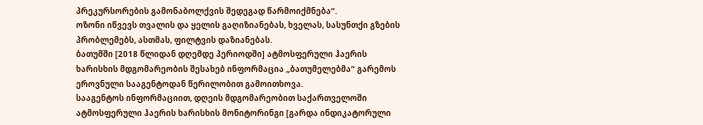პრეკურსორების გამონაბოლქვის შედეგად წარმოიქმნება“.
ოზონი იწვევს თვალის და ყელის გაღიზიანებას, ხველას, სასუნთქი გზების პრობლემებს, ასთმას, ფილტვის დაზიანებას.
ბათუმში [2018 წლიდან დღემდე პერიოდში] ატმოსფერული ჰაერის ხარისხის მდგომარეობის შესახებ ინფორმაცია „ბათუმელებმა“ გარემოს ეროვნული სააგენტოდან წერილობით გამოითხოვა.
სააგენტოს ინფორმაციით, დღეის მდგომარეობით საქართველოში ატმოსფერული ჰაერის ხარისხის მონიტორინგი [გარდა ინდიკატორული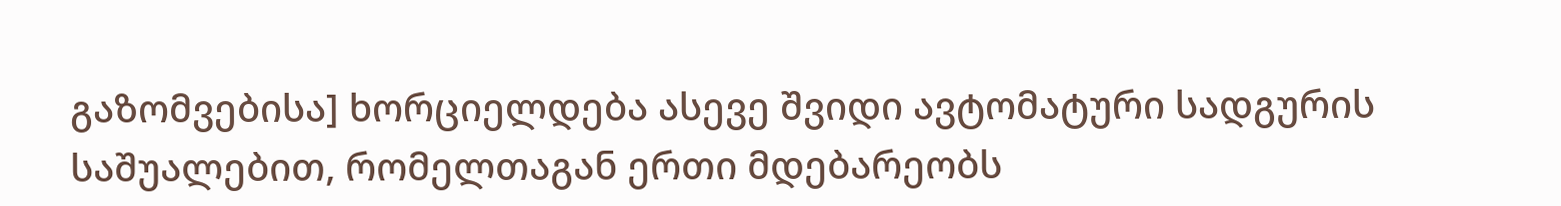გაზომვებისა] ხორციელდება ასევე შვიდი ავტომატური სადგურის საშუალებით, რომელთაგან ერთი მდებარეობს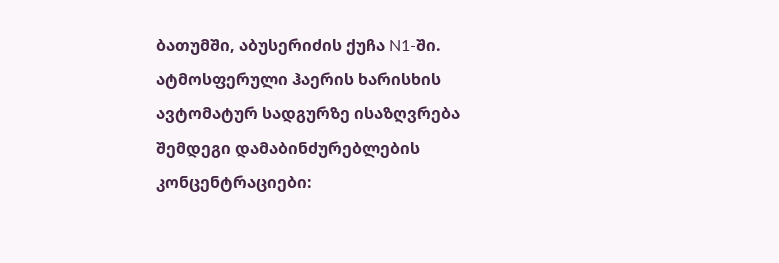ბათუმში, აბუსერიძის ქუჩა N1-ში.
ატმოსფერული ჰაერის ხარისხის ავტომატურ სადგურზე ისაზღვრება შემდეგი დამაბინძურებლების კონცენტრაციები: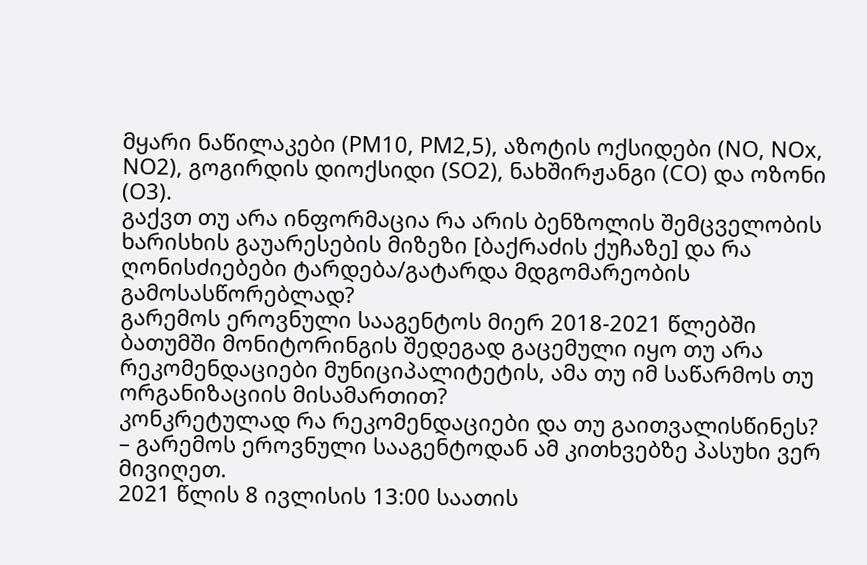მყარი ნაწილაკები (PM10, PM2,5), აზოტის ოქსიდები (NO, NOx, NO2), გოგირდის დიოქსიდი (SO2), ნახშირჟანგი (CO) და ოზონი (O3).
გაქვთ თუ არა ინფორმაცია რა არის ბენზოლის შემცველობის ხარისხის გაუარესების მიზეზი [ბაქრაძის ქუჩაზე] და რა ღონისძიებები ტარდება/გატარდა მდგომარეობის გამოსასწორებლად?
გარემოს ეროვნული სააგენტოს მიერ 2018-2021 წლებში ბათუმში მონიტორინგის შედეგად გაცემული იყო თუ არა რეკომენდაციები მუნიციპალიტეტის, ამა თუ იმ საწარმოს თუ ორგანიზაციის მისამართით?
კონკრეტულად რა რეკომენდაციები და თუ გაითვალისწინეს? – გარემოს ეროვნული სააგენტოდან ამ კითხვებზე პასუხი ვერ მივიღეთ.
2021 წლის 8 ივლისის 13:00 საათის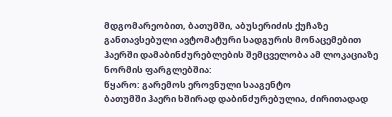მდგომარეობით, ბათუმში, აბუსერიძის ქუჩაზე განთავსებული ავტომატური სადგურის მონაცემებით ჰაერში დამაბინძურებლების შემცველობა ამ ლოკაციაზე ნორმის ფარგლებშია:
წყარო: გარემოს ეროვნული სააგენტო
ბათუმში ჰაერი ხშირად დაბინძურებულია, ძირითადად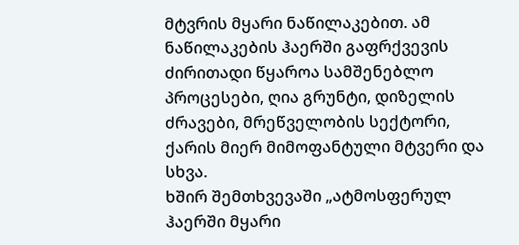მტვრის მყარი ნაწილაკებით. ამ ნაწილაკების ჰაერში გაფრქვევის ძირითადი წყაროა სამშენებლო პროცესები, ღია გრუნტი, დიზელის ძრავები, მრეწველობის სექტორი, ქარის მიერ მიმოფანტული მტვერი და სხვა.
ხშირ შემთხვევაში „ატმოსფერულ ჰაერში მყარი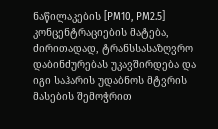ნაწილაკების [PM10, PM2.5] კონცენტრაციების მატება, ძირითადად, ტრანსსასაზღვრო დაბინძურებას უკავშირდება და იგი საჰარის უდაბნოს მტვრის მასების შემოჭრით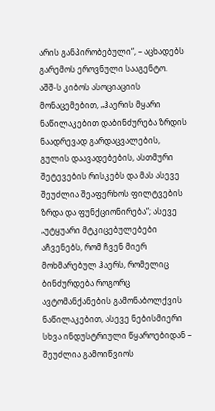არის განპირობებული“, – აცხადებს გარემოს ეროვნული სააგენტო.
აშშ-ს კიბოს ასოციაციის მონაცემებით, „ჰაერის მყარი ნაწილაკებით დაბინძურება ზრდის ნაადრევად გარდაცვალების, გულის დაავადებების, ასთმური შეტევების რისკებს და მას ასევე შეუძლია შეაფერხოს ფილტვების ზრდა და ფუნქციონირება“; ასევე „უტყუარი მტკიცებულებები აჩვენებს, რომ ჩვენ მიერ მოხმარებულ ჰაერს, რომელიც ბინძურდება როგორც ავტომანქანების გამონაბოლქვის ნაწილაკებით, ასევე ნებისმიერი სხვა ინდუსტრიული წყაროებიდან – შეუძლია გამოიწვიოს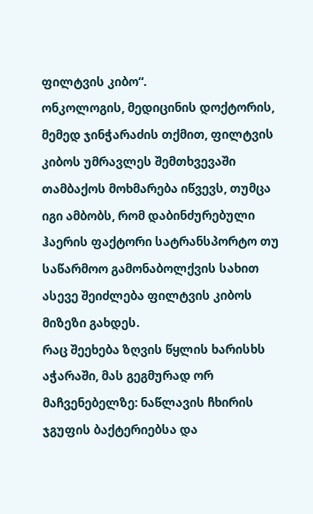ფილტვის კიბო“.
ონკოლოგის, მედიცინის დოქტორის, მემედ ჯინჭარაძის თქმით, ფილტვის კიბოს უმრავლეს შემთხვევაში თამბაქოს მოხმარება იწვევს, თუმცა იგი ამბობს, რომ დაბინძურებული ჰაერის ფაქტორი სატრანსპორტო თუ საწარმოო გამონაბოლქვის სახით ასევე შეიძლება ფილტვის კიბოს მიზეზი გახდეს.
რაც შეეხება ზღვის წყლის ხარისხს აჭარაში, მას გეგმურად ორ მაჩვენებელზე: ნაწლავის ჩხირის ჯგუფის ბაქტერიებსა და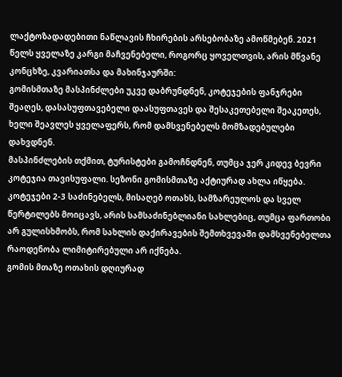ლაქტოზადადებითი ნაწლავის ჩხირების არსებობაზე ამოწმებენ. 2021 წელს ყველაზე კარგი მაჩვენებელი, როგორც ყოველთვის, არის მწვანე კონცხზე, კვარიათსა და მახინჯაურში:
გომისმთაზე მასპინძლები უკვე დაბრუნდნენ, კოტეჯების ფანჯრები შეაღეს, დასასუფთავებელი დაასუფთავეს და შესაკეთებელი შეაკეთეს, ხელი შეავლეს ყველაფერს, რომ დამსვენებელს მომზადებულები დახვდნენ.
მასპინძლების თქმით, ტურისტები გამოჩნდნენ, თუმცა ჯერ კიდევ ბევრი კოტეჯია თავისუფალი. სეზონი გომისმთაზე აქტიურად ახლა იწყება.
კოტეჯები 2-3 საძინებელს, მისაღებ ოთახს, სამზარეულოს და სველ წერტილებს მოიცავს, არის სამსაძინებლიანი სახლებიც, თუმცა ფართობი არ გულისხმობს, რომ სახლის დაქირავების შემთხვევაში დამსვენებელთა რაოდენობა ლიმიტირებული არ იქნება.
გომის მთაზე ოთახის დღიურად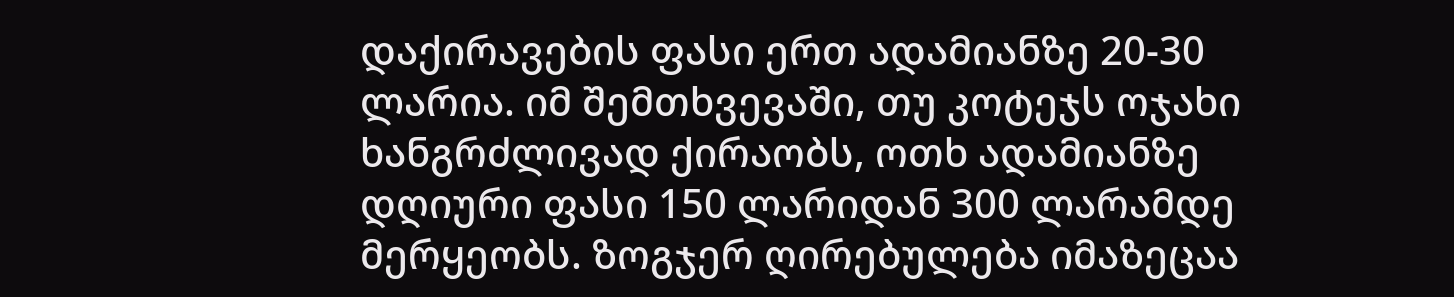დაქირავების ფასი ერთ ადამიანზე 20-30 ლარია. იმ შემთხვევაში, თუ კოტეჯს ოჯახი ხანგრძლივად ქირაობს, ოთხ ადამიანზე დღიური ფასი 150 ლარიდან 300 ლარამდე მერყეობს. ზოგჯერ ღირებულება იმაზეცაა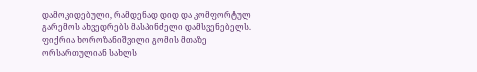დამოკიდებული, რამდენად დიდ და კომფორტულ გარემოს ახვედრებს მასპინძელი დამსვენებელს.
ფიქრია ხოროზანიშვილი გომის მთაზე ორსართულიან სახლს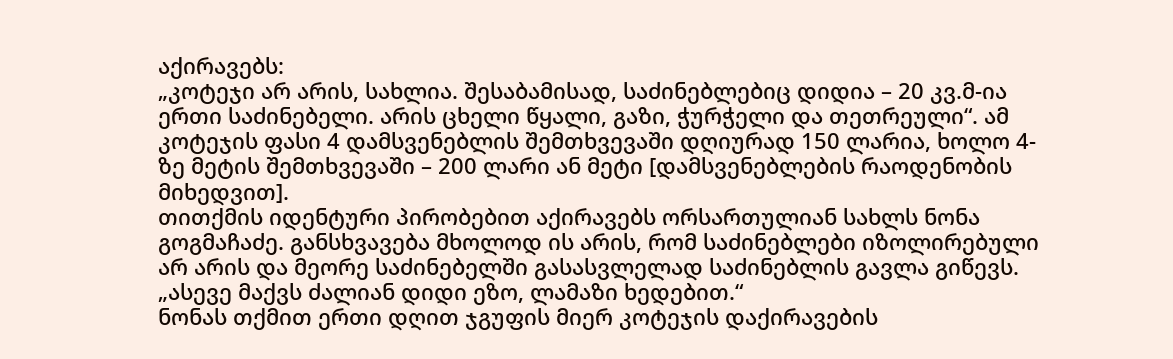აქირავებს:
„კოტეჯი არ არის, სახლია. შესაბამისად, საძინებლებიც დიდია – 20 კვ.მ-ია ერთი საძინებელი. არის ცხელი წყალი, გაზი, ჭურჭელი და თეთრეული“. ამ კოტეჯის ფასი 4 დამსვენებლის შემთხვევაში დღიურად 150 ლარია, ხოლო 4-ზე მეტის შემთხვევაში – 200 ლარი ან მეტი [დამსვენებლების რაოდენობის მიხედვით].
თითქმის იდენტური პირობებით აქირავებს ორსართულიან სახლს ნონა გოგმაჩაძე. განსხვავება მხოლოდ ის არის, რომ საძინებლები იზოლირებული არ არის და მეორე საძინებელში გასასვლელად საძინებლის გავლა გიწევს. „ასევე მაქვს ძალიან დიდი ეზო, ლამაზი ხედებით.“
ნონას თქმით ერთი დღით ჯგუფის მიერ კოტეჯის დაქირავების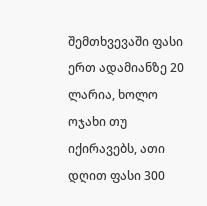შემთხვევაში ფასი ერთ ადამიანზე 20 ლარია, ხოლო ოჯახი თუ იქირავებს, ათი დღით ფასი 300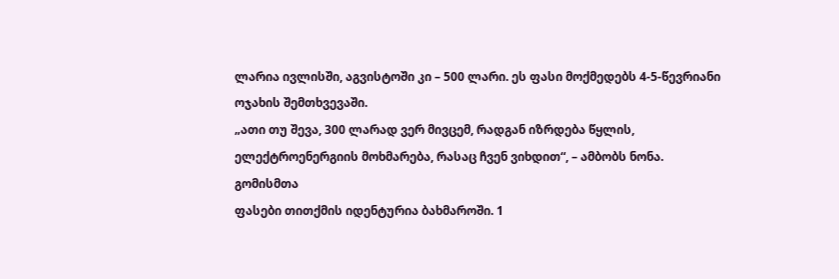ლარია ივლისში, აგვისტოში კი – 500 ლარი. ეს ფასი მოქმედებს 4-5-წევრიანი ოჯახის შემთხვევაში.
„ათი თუ შევა, 300 ლარად ვერ მივცემ, რადგან იზრდება წყლის, ელექტროენერგიის მოხმარება, რასაც ჩვენ ვიხდით“, – ამბობს ნონა.
გომისმთა
ფასები თითქმის იდენტურია ბახმაროში. 1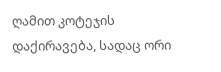ღამით კოტეჯის დაქირავება, სადაც ორი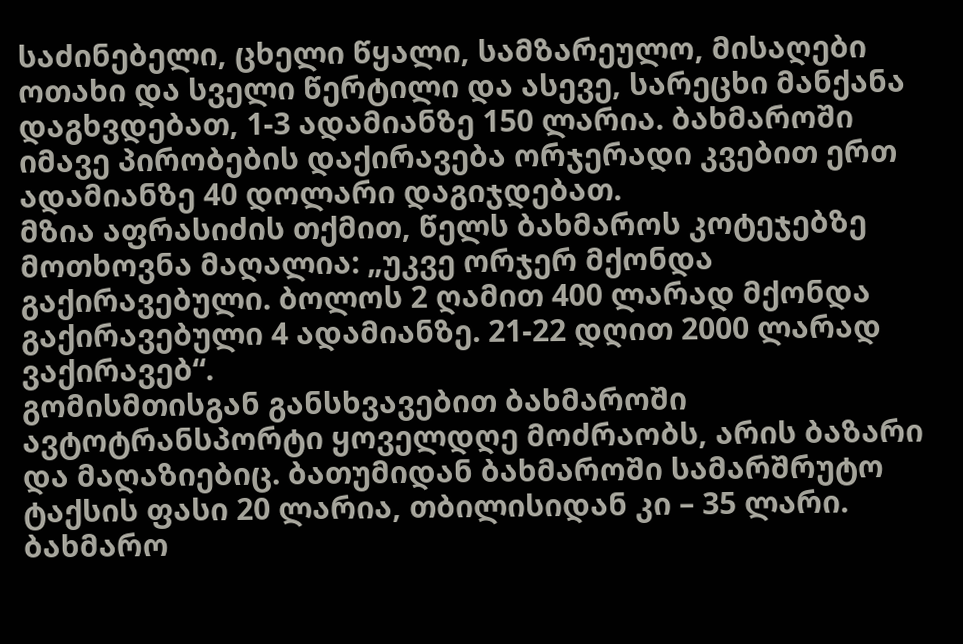საძინებელი, ცხელი წყალი, სამზარეულო, მისაღები ოთახი და სველი წერტილი და ასევე, სარეცხი მანქანა დაგხვდებათ, 1-3 ადამიანზე 150 ლარია. ბახმაროში იმავე პირობების დაქირავება ორჯერადი კვებით ერთ ადამიანზე 40 დოლარი დაგიჯდებათ.
მზია აფრასიძის თქმით, წელს ბახმაროს კოტეჯებზე მოთხოვნა მაღალია: „უკვე ორჯერ მქონდა გაქირავებული. ბოლოს 2 ღამით 400 ლარად მქონდა გაქირავებული 4 ადამიანზე. 21-22 დღით 2000 ლარად ვაქირავებ“.
გომისმთისგან განსხვავებით ბახმაროში ავტოტრანსპორტი ყოველდღე მოძრაობს, არის ბაზარი და მაღაზიებიც. ბათუმიდან ბახმაროში სამარშრუტო ტაქსის ფასი 20 ლარია, თბილისიდან კი – 35 ლარი.
ბახმარო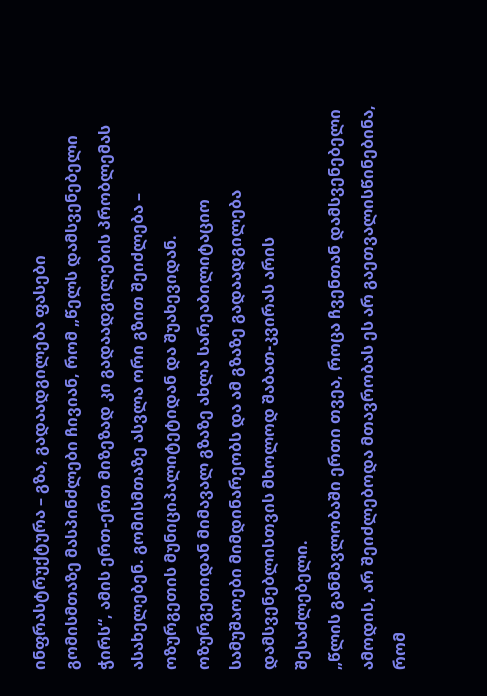ინფრასტრუქტურა – გზა, გადაადგილება ფასები
გომისმთაზე მასპინძლები ჩივიან, რომ „წელს დამსვენებელი ჭირს“, ამის ერთ-ერთ მიზეზად კი გადაადგილების პრობლემას ასახელებენ. გომისმთაზე ასვლა ორი გზით შეიძლება – ოზურგეთის მუნიციპალიტეტიდან და შუახევიდან.
ოზურგეთიდან მიმავალ გზაზე ახლა სარეაბილიტაციო სამუშაოები მიმდინარეობს და ამ გზაზე გადაადგილება დამსვენებლისთვის მხოლოდ შაბათ-კვირას არის შესაძლებელი.
„წლის განმავლობაში ერთი თვეა, როცა ჩვენთან დამსვენებელი ამოდის, არ შეიძლებოდა მთავრობას ეს არ გაეთვალისწინებინა, რომ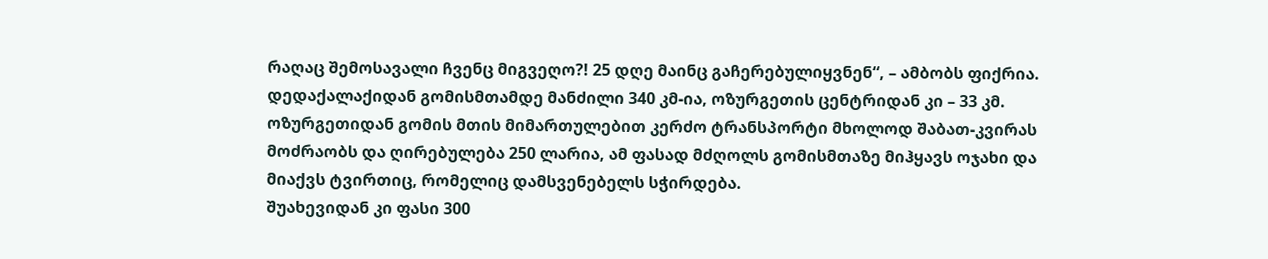რაღაც შემოსავალი ჩვენც მიგვეღო?! 25 დღე მაინც გაჩერებულიყვნენ“, – ამბობს ფიქრია.
დედაქალაქიდან გომისმთამდე მანძილი 340 კმ-ია, ოზურგეთის ცენტრიდან კი – 33 კმ. ოზურგეთიდან გომის მთის მიმართულებით კერძო ტრანსპორტი მხოლოდ შაბათ-კვირას მოძრაობს და ღირებულება 250 ლარია, ამ ფასად მძღოლს გომისმთაზე მიჰყავს ოჯახი და მიაქვს ტვირთიც, რომელიც დამსვენებელს სჭირდება.
შუახევიდან კი ფასი 300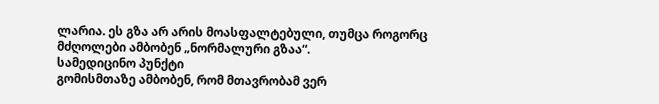ლარია. ეს გზა არ არის მოასფალტებული, თუმცა როგორც მძღოლები ამბობენ „ნორმალური გზაა“.
სამედიცინო პუნქტი
გომისმთაზე ამბობენ, რომ მთავრობამ ვერ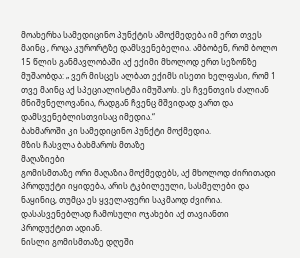მოახერხა სამედიცინო პუნქტის ამოქმედება იმ ერთ თვეს მაინც , როცა კურორტზე დამსვენებელია. ამბობენ, რომ ბოლო 15 წლის განმავლობაში აქ ექიმი მხოლოდ ერთ სეზონზე მუშაობდა: „ ვერ მისცეს ალბათ ექიმს ისეთი ხელფასი, რომ 1 თვე მაინც აქ სპეციალისტმა იმუშაოს. ეს ჩვენთვის ძალიან მნიშვნელოვანია, რადგან ჩვენც მშვიდად ვართ და დამსვენებლისთვისაც იმედია.“
ბახმაროში კი სამედიცინო პუნქტი მოქმედია.
მზის ჩასვლა ბახმაროს მთაზე
მაღაზიები
გომისმთაზე ორი მაღაზია მოქმედებს, აქ მხოლოდ ძირითადი პროდუქტი იყიდება, არის ტკბილეული, სასმელები და ნაყინიც, თუმცა ეს ყველაფერი საკმაოდ ძვირია. დასასვენებლად ჩამოსული ოჯახები აქ თავიანთი პროდუქტით ადიან.
ნისლი გომისმთაზე დღეში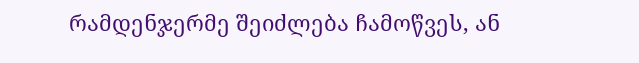რამდენჯერმე შეიძლება ჩამოწვეს, ან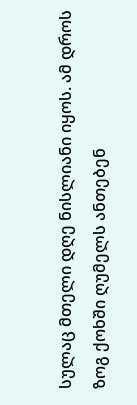სულაც მთელი დღე ნისლიანი იყოს. ამ დროს ზოგ ქოხში ღუმელს ანთებენ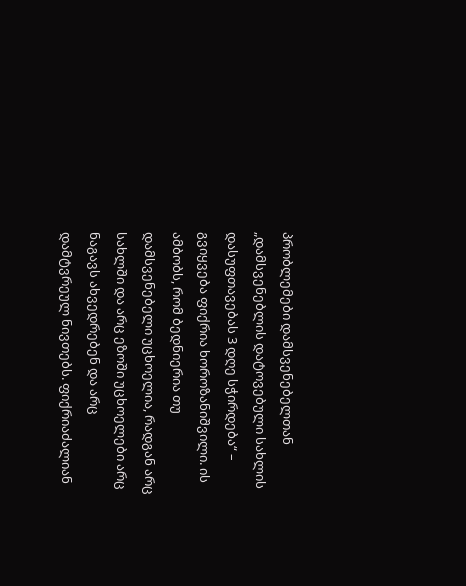პრობლემები დამსვენებელთან
„დამსვენებლის დატოვებული სახლის დასუფთავებას 3 დღე სჭირდება“ – გვიყვება ფიქრია ხოროზანიშვილი. ის ამბობს, რომ ბედნიერია თუ დამსვენებელი უცხოელია, რადგან არც სახლში და არც ეზოში უცხოელები არც ნაგავს ახვედრებენ და არც დამტვრეულ ნივთებს. ფიქრიაძალიან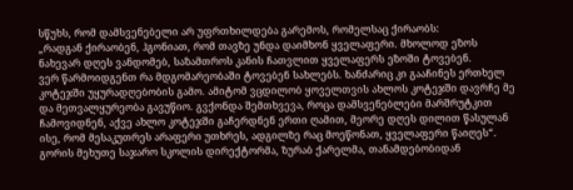სწუხს, რომ დამსვენებელი არ უფრთხილდება გარემოს, რომელსაც ქირაობს:
„რადგან ქირაობენ, ჰგონიათ, რომ თავზე უნდა დაიმხონ ყველაფერი. მხოლოდ ეზოს ნახევარ დღეს ვანდომებ, საზამთროს კანის ჩათვლით ყველაფერს ეზოში ტოვებენ.
ვერ წარმოიდგენთ რა მდგომარეობაში ტოვებენ სახლებს. ხანძარიც კი გააჩინეს ერთხელ კოტეჯში უყურადღებობის გამო. ამიტომ ვცდილობ ყოველთვის ახლოს კოტეჯში დავრჩე მე და მეთვალყურეობა გავუწიო. გვქონდა შემთხვევა, როცა დამსვენებლები მარშრუტკით ჩამოვიდნენ, აქვე ახლო კოტეჯში გაჩერდნენ ერთი ღამით, მეორე დღეს დილით წასულან ისე, რომ მესაკუთრეს არაფერი უთხრეს, ადგილზე რაც მოეწონათ, ყველაფერი წაიღეს“.
გორის მეხუთე საჯარო სკოლის დირექტორმა, ზურაბ ქარელმა, თანამდებობიდან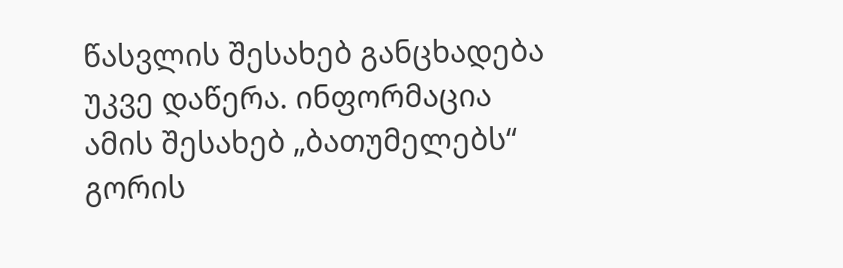წასვლის შესახებ განცხადება უკვე დაწერა. ინფორმაცია ამის შესახებ „ბათუმელებს“ გორის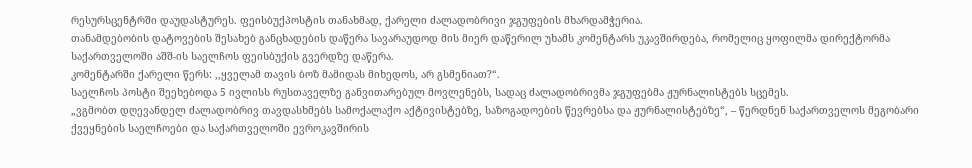რესურსცენტრში დაუდასტურეს. ფეისბუქპოსტის თანახმად, ქარელი ძალადობრივი ჯგუფების მხარდამჭერია.
თანამდებობის დატოვების შესახებ განცხადების დაწერა სავარაუდოდ მის მიერ დაწერილ უხამს კომენტარს უკავშირდება, რომელიც ყოფილმა დირექტორმა საქართველოში აშშ-ის საელჩოს ფეისბუქის გვერდზე დაწერა.
კომენტარში ქარელი წერს: ,,ყველამ თავის ბოზ მამიდას მიხედოს, არ გსმენიათ?“.
საელჩოს პოსტი შეეხებოდა 5 ივლისს რუსთაველზე განვითარებულ მოვლენებს, სადაც ძალადობრივმა ჯგუფებმა ჟურნალისტებს სცემეს.
„ვგმობთ დღევანდელ ძალადობრივ თავდასხმებს სამოქალაქო აქტივისტებზე, საზოგადოების წევრებსა და ჟურნალისტებზე“, – წერდნენ საქართველოს მეგობარი ქვეყნების საელჩოები და საქართველოში ევროკავშირის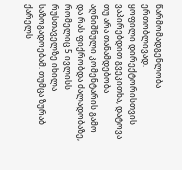წარმომადგენლობა ერთობლივად.
ყოფილი დირექტორისთვის ვაპირებდით გვეკითხა, დატოვა თუ არა თანამდებობა აღნიშნული კომენტარის გამო და რას ფიქრობდა ძალადობაზე, რომელიც 5 ივლისს რუსთაველზე იხილა საზოგადოებამ. თუმცა ზურაბ ქარელს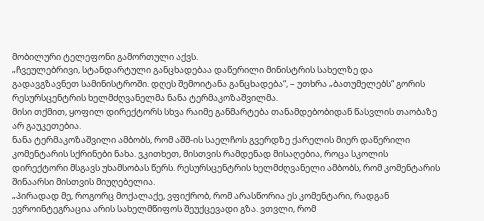მობილური ტელეფონი გამორთული აქვს.
„ჩვეულებრივი, სტანდარტული განცხადებაა დაწერილი მინისტრის სახელზე და გადავგზავნეთ სამინისტროში. დღეს შემოიტანა განცხადება“, – უთხრა „ბათუმელებს“ გორის რესურსცენტრის ხელმძღვანელმა ნანა ტერმაკოზაშვილმა.
მისი თქმით, ყოფილ დირექტორს სხვა რაიმე განმარტება თანამდებობიდან წასვლის თაობაზე არ გაუკეთებია.
ნანა ტერმაკოზაშვილი ამბობს, რომ აშშ-ის საელჩოს გვერდზე ქარელის მიერ დაწერილი კომენტარის სქრინები ნახა. ვკითხეთ, მისთვის რამდენად მისაღებია, როცა სკოლის დირექტორი მსგავს უხამსობას წერს. რესურსცენტრის ხელმძღვანელი ამბობს, რომ კომენტარის შინაარსი მისთვის მიუღებელია.
„პირადად მე, როგორც მოქალაქე, ვფიქრობ, რომ არასწორია ეს კომენტარი, რადგან ევროინტეგრაცია არის სახელმწიფოს შეუქცევადი გზა. ვთვლი, რომ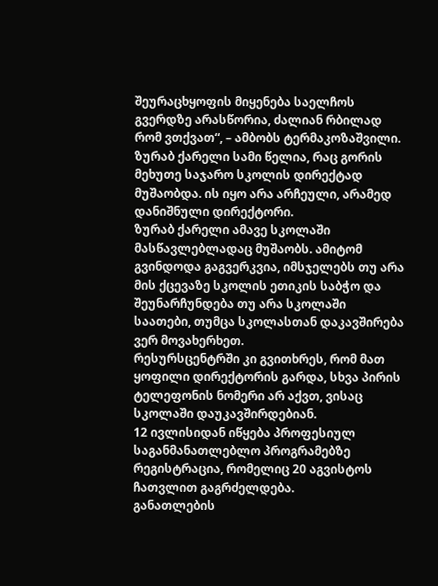შეურაცხყოფის მიყენება საელჩოს გვერდზე არასწორია, ძალიან რბილად რომ ვთქვათ“, – ამბობს ტერმაკოზაშვილი.
ზურაბ ქარელი სამი წელია, რაც გორის მეხუთე საჯარო სკოლის დირექტად მუშაობდა. ის იყო არა არჩეული, არამედ დანიშნული დირექტორი.
ზურაბ ქარელი ამავე სკოლაში მასწავლებლადაც მუშაობს. ამიტომ გვინდოდა გაგვერკვია, იმსჯელებს თუ არა მის ქცევაზე სკოლის ეთიკის საბჭო და შეუნარჩუნდება თუ არა სკოლაში საათები, თუმცა სკოლასთან დაკავშირება ვერ მოვახერხეთ.
რესურსცენტრში კი გვითხრეს, რომ მათ ყოფილი დირექტორის გარდა, სხვა პირის ტელეფონის ნომერი არ აქვთ, ვისაც სკოლაში დაუკავშირდებიან.
12 ივლისიდან იწყება პროფესიულ საგანმანათლებლო პროგრამებზე რეგისტრაცია, რომელიც 20 აგვისტოს ჩათვლით გაგრძელდება.
განათლების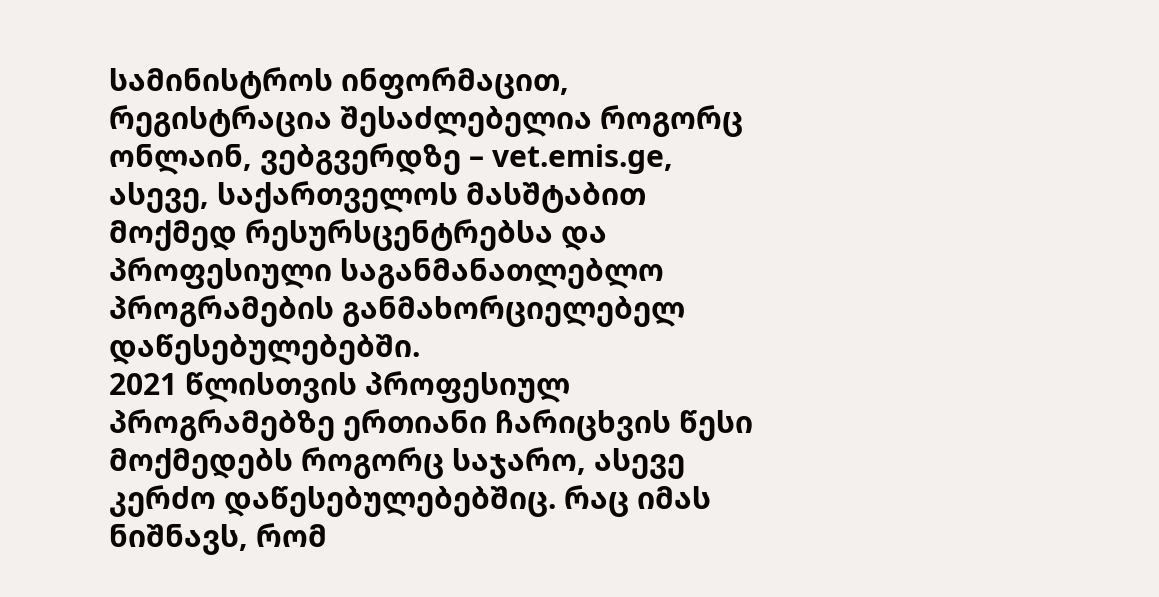სამინისტროს ინფორმაცით, რეგისტრაცია შესაძლებელია როგორც ონლაინ, ვებგვერდზე – vet.emis.ge, ასევე, საქართველოს მასშტაბით მოქმედ რესურსცენტრებსა და პროფესიული საგანმანათლებლო პროგრამების განმახორციელებელ დაწესებულებებში.
2021 წლისთვის პროფესიულ პროგრამებზე ერთიანი ჩარიცხვის წესი მოქმედებს როგორც საჯარო, ასევე კერძო დაწესებულებებშიც. რაც იმას ნიშნავს, რომ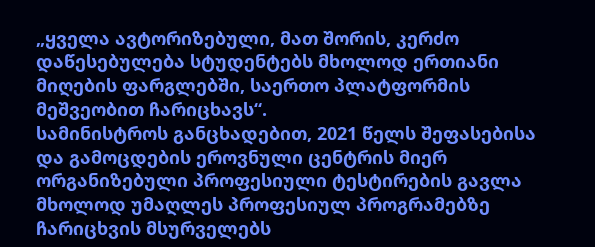„ყველა ავტორიზებული, მათ შორის, კერძო დაწესებულება სტუდენტებს მხოლოდ ერთიანი მიღების ფარგლებში, საერთო პლატფორმის მეშვეობით ჩარიცხავს“.
სამინისტროს განცხადებით, 2021 წელს შეფასებისა და გამოცდების ეროვნული ცენტრის მიერ ორგანიზებული პროფესიული ტესტირების გავლა მხოლოდ უმაღლეს პროფესიულ პროგრამებზე ჩარიცხვის მსურველებს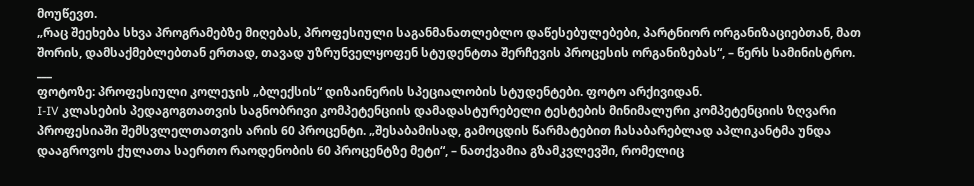მოუწევთ.
„რაც შეეხება სხვა პროგრამებზე მიღებას, პროფესიული საგანმანათლებლო დაწესებულებები, პარტნიორ ორგანიზაციებთან, მათ შორის, დამსაქმებლებთან ერთად, თავად უზრუნველყოფენ სტუდენტთა შერჩევის პროცესის ორგანიზებას“, – წერს სამინისტრო.
___
ფოტოზე: პროფესიული კოლეჯის „ბლექსის“ დიზაინერის სპეციალობის სტუდენტები. ფოტო არქივიდან.
I-IV კლასების პედაგოგთათვის საგნობრივი კომპეტენციის დამადასტურებელი ტესტების მინიმალური კომპეტენციის ზღვარი პროფესიაში შემსვლელთათვის არის 60 პროცენტი. „შესაბამისად, გამოცდის წარმატებით ჩასაბარებლად აპლიკანტმა უნდა დააგროვოს ქულათა საერთო რაოდენობის 60 პროცენტზე მეტი“, – ნათქვამია გზამკვლევში, რომელიც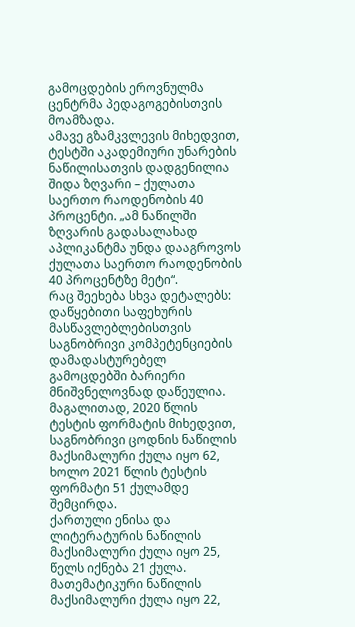გამოცდების ეროვნულმა ცენტრმა პედაგოგებისთვის მოამზადა.
ამავე გზამკვლევის მიხედვით, ტესტში აკადემიური უნარების ნაწილისათვის დადგენილია შიდა ზღვარი – ქულათა საერთო რაოდენობის 40 პროცენტი. „ამ ნაწილში ზღვარის გადასალახად აპლიკანტმა უნდა დააგროვოს ქულათა საერთო რაოდენობის 40 პროცენტზე მეტი“.
რაც შეეხება სხვა დეტალებს:
დაწყებითი საფეხურის მასწავლებლებისთვის საგნობრივი კომპეტენციების დამადასტურებელ გამოცდებში ბარიერი მნიშვნელოვნად დაწეულია.
მაგალითად, 2020 წლის ტესტის ფორმატის მიხედვით, საგნობრივი ცოდნის ნაწილის მაქსიმალური ქულა იყო 62, ხოლო 2021 წლის ტესტის ფორმატი 51 ქულამდე შემცირდა.
ქართული ენისა და ლიტერატურის ნაწილის მაქსიმალური ქულა იყო 25, წელს იქნება 21 ქულა.
მათემატიკური ნაწილის მაქსიმალური ქულა იყო 22,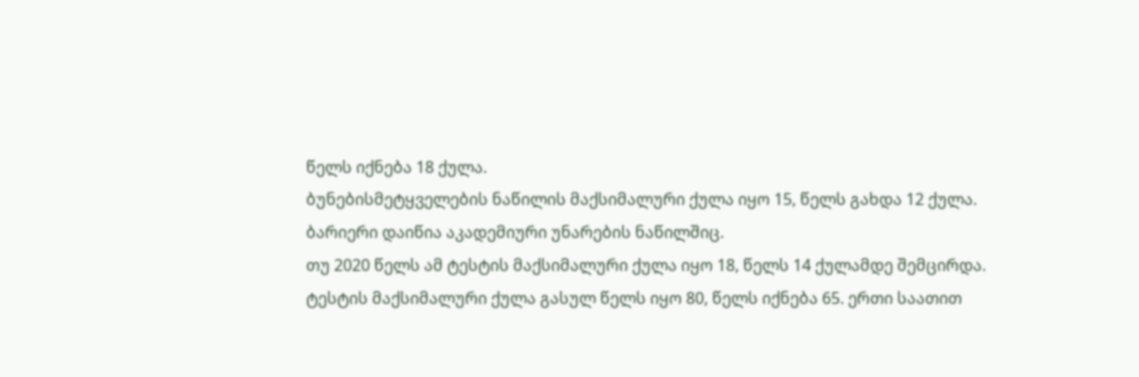წელს იქნება 18 ქულა.
ბუნებისმეტყველების ნაწილის მაქსიმალური ქულა იყო 15, წელს გახდა 12 ქულა.
ბარიერი დაიწია აკადემიური უნარების ნაწილშიც.
თუ 2020 წელს ამ ტესტის მაქსიმალური ქულა იყო 18, წელს 14 ქულამდე შემცირდა.
ტესტის მაქსიმალური ქულა გასულ წელს იყო 80, წელს იქნება 65. ერთი საათით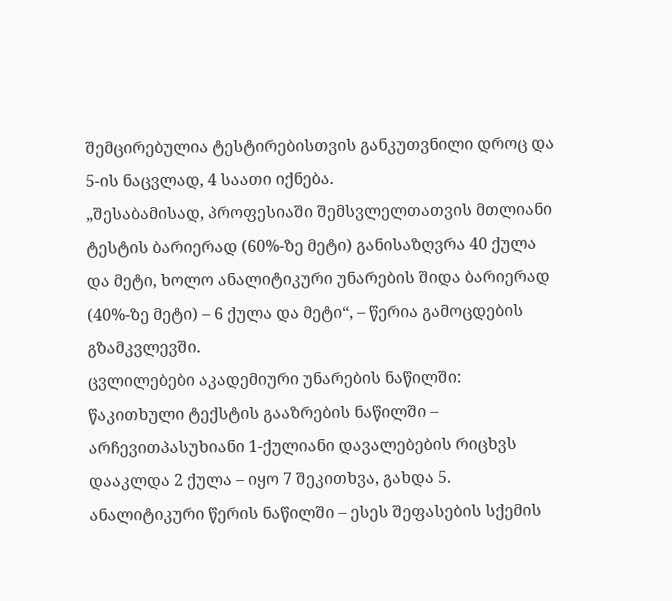შემცირებულია ტესტირებისთვის განკუთვნილი დროც და 5-ის ნაცვლად, 4 საათი იქნება.
„შესაბამისად, პროფესიაში შემსვლელთათვის მთლიანი ტესტის ბარიერად (60%-ზე მეტი) განისაზღვრა 40 ქულა და მეტი, ხოლო ანალიტიკური უნარების შიდა ბარიერად (40%-ზე მეტი) – 6 ქულა და მეტი“, – წერია გამოცდების გზამკვლევში.
ცვლილებები აკადემიური უნარების ნაწილში:
წაკითხული ტექსტის გააზრების ნაწილში – არჩევითპასუხიანი 1-ქულიანი დავალებების რიცხვს დააკლდა 2 ქულა – იყო 7 შეკითხვა, გახდა 5.
ანალიტიკური წერის ნაწილში – ესეს შეფასების სქემის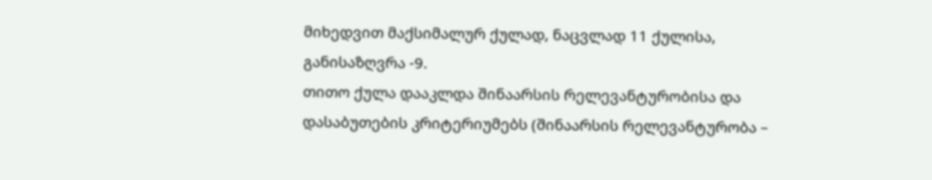მიხედვით მაქსიმალურ ქულად, ნაცვლად 11 ქულისა, განისაზღვრა -9.
თითო ქულა დააკლდა შინაარსის რელევანტურობისა და დასაბუთების კრიტერიუმებს (შინაარსის რელევანტურობა –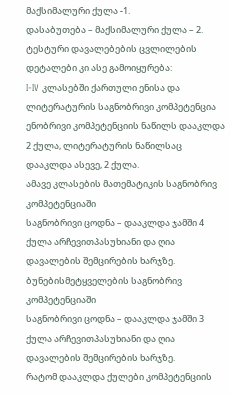მაქსიმალური ქულა -1.
დასაბუთება – მაქსიმალური ქულა – 2.
ტესტური დავალებების ცვლილების დეტალები კი ასე გამოიყურება:
I-IV კლასებში ქართული ენისა და ლიტერატურის საგნობრივი კომპეტენცია
ენობრივი კომპეტენციის ნაწილს დააკლდა 2 ქულა, ლიტერატურის ნაწილსაც დააკლდა ასევე, 2 ქულა.
ამავე კლასების მათემატიკის საგნობრივ კომპეტენციაში
საგნობრივი ცოდნა – დააკლდა ჯამში 4 ქულა არჩევითპასუხიანი და ღია დავალების შემცირების ხარჯზე.
ბუნებისმეტყველების საგნობრივ კომპეტენციაში
საგნობრივი ცოდნა – დააკლდა ჯამში 3 ქულა არჩევითპასუხიანი და ღია დავალების შემცირების ხარჯზე.
რატომ დააკლდა ქულები კომპეტენციის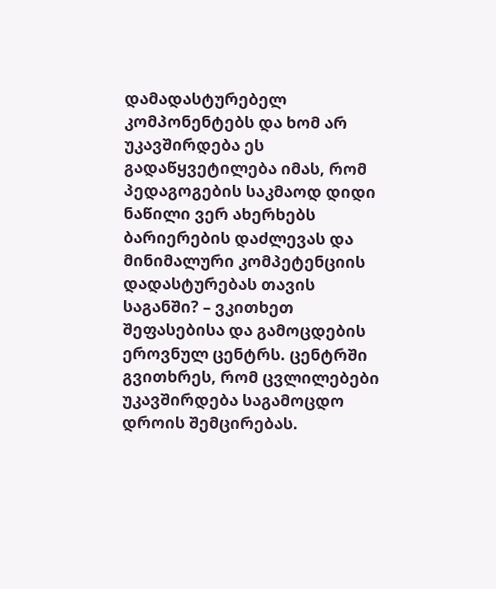დამადასტურებელ კომპონენტებს და ხომ არ უკავშირდება ეს გადაწყვეტილება იმას, რომ პედაგოგების საკმაოდ დიდი ნაწილი ვერ ახერხებს ბარიერების დაძლევას და მინიმალური კომპეტენციის დადასტურებას თავის საგანში? – ვკითხეთ შეფასებისა და გამოცდების ეროვნულ ცენტრს. ცენტრში გვითხრეს, რომ ცვლილებები უკავშირდება საგამოცდო დროის შემცირებას.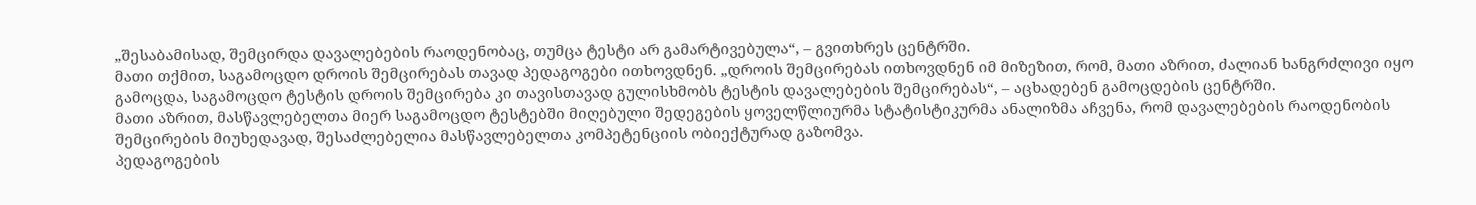„შესაბამისად, შემცირდა დავალებების რაოდენობაც, თუმცა ტესტი არ გამარტივებულა“, – გვითხრეს ცენტრში.
მათი თქმით, საგამოცდო დროის შემცირებას თავად პედაგოგები ითხოვდნენ. „დროის შემცირებას ითხოვდნენ იმ მიზეზით, რომ, მათი აზრით, ძალიან ხანგრძლივი იყო გამოცდა, საგამოცდო ტესტის დროის შემცირება კი თავისთავად გულისხმობს ტესტის დავალებების შემცირებას“, – აცხადებენ გამოცდების ცენტრში.
მათი აზრით, მასწავლებელთა მიერ საგამოცდო ტესტებში მიღებული შედეგების ყოველწლიურმა სტატისტიკურმა ანალიზმა აჩვენა, რომ დავალებების რაოდენობის შემცირების მიუხედავად, შესაძლებელია მასწავლებელთა კომპეტენციის ობიექტურად გაზომვა.
პედაგოგების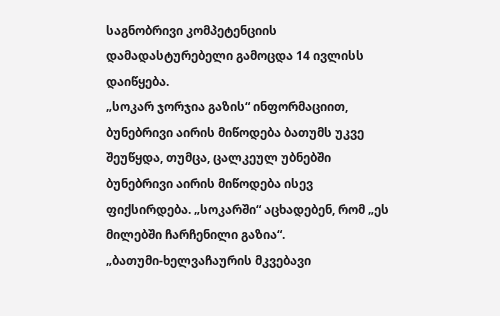საგნობრივი კომპეტენციის დამადასტურებელი გამოცდა 14 ივლისს დაიწყება.
„სოკარ ჯორჯია გაზის“ ინფორმაციით, ბუნებრივი აირის მიწოდება ბათუმს უკვე შეუწყდა, თუმცა, ცალკეულ უბნებში ბუნებრივი აირის მიწოდება ისევ ფიქსირდება. „სოკარში“ აცხადებენ, რომ „ეს მილებში ჩარჩენილი გაზია“.
„ბათუმი-ხელვაჩაურის მკვებავი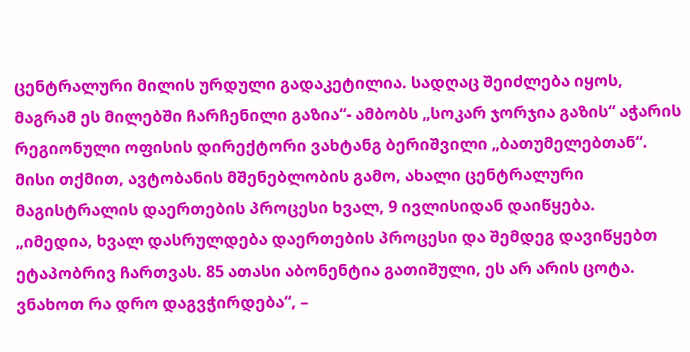ცენტრალური მილის ურდული გადაკეტილია. სადღაც შეიძლება იყოს, მაგრამ ეს მილებში ჩარჩენილი გაზია“- ამბობს „სოკარ ჯორჯია გაზის“ აჭარის რეგიონული ოფისის დირექტორი ვახტანგ ბერიშვილი „ბათუმელებთან“.
მისი თქმით, ავტობანის მშენებლობის გამო, ახალი ცენტრალური მაგისტრალის დაერთების პროცესი ხვალ, 9 ივლისიდან დაიწყება.
„იმედია, ხვალ დასრულდება დაერთების პროცესი და შემდეგ დავიწყებთ ეტაპობრივ ჩართვას. 85 ათასი აბონენტია გათიშული, ეს არ არის ცოტა. ვნახოთ რა დრო დაგვჭირდება“, –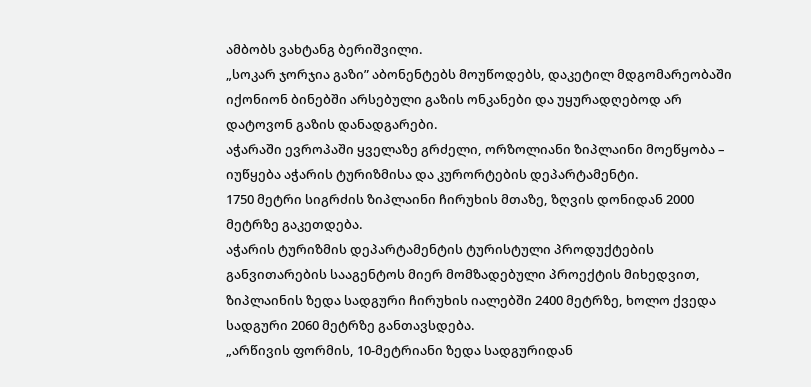ამბობს ვახტანგ ბერიშვილი.
„სოკარ ჯორჯია გაზი” აბონენტებს მოუწოდებს, დაკეტილ მდგომარეობაში იქონიონ ბინებში არსებული გაზის ონკანები და უყურადღებოდ არ დატოვონ გაზის დანადგარები.
აჭარაში ევროპაში ყველაზე გრძელი, ორზოლიანი ზიპლაინი მოეწყობა – იუწყება აჭარის ტურიზმისა და კურორტების დეპარტამენტი.
1750 მეტრი სიგრძის ზიპლაინი ჩირუხის მთაზე, ზღვის დონიდან 2000 მეტრზე გაკეთდება.
აჭარის ტურიზმის დეპარტამენტის ტურისტული პროდუქტების განვითარების სააგენტოს მიერ მომზადებული პროექტის მიხედვით, ზიპლაინის ზედა სადგური ჩირუხის იალებში 2400 მეტრზე, ხოლო ქვედა სადგური 2060 მეტრზე განთავსდება.
„არწივის ფორმის, 10-მეტრიანი ზედა სადგურიდან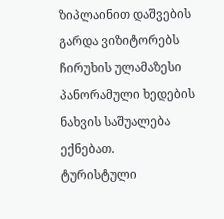ზიპლაინით დაშვების გარდა ვიზიტორებს ჩირუხის ულამაზესი პანორამული ხედების ნახვის საშუალება ექნებათ.
ტურისტული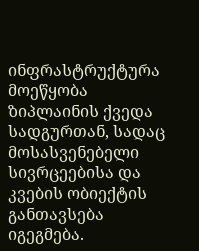ინფრასტრუქტურა მოეწყობა ზიპლაინის ქვედა სადგურთან, სადაც მოსასვენებელი სივრცეებისა და კვების ობიექტის განთავსება იგეგმება.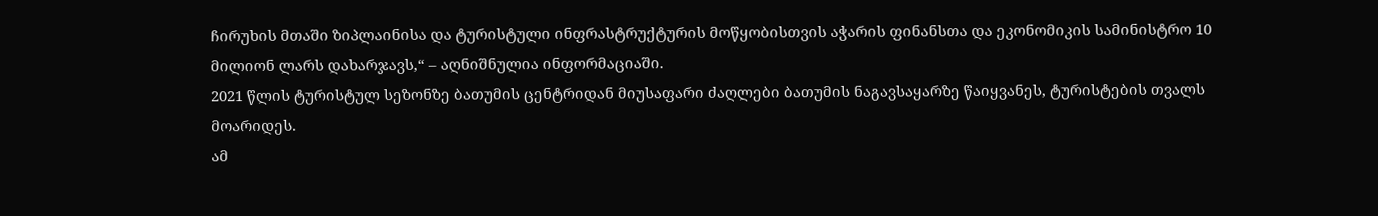ჩირუხის მთაში ზიპლაინისა და ტურისტული ინფრასტრუქტურის მოწყობისთვის აჭარის ფინანსთა და ეკონომიკის სამინისტრო 10 მილიონ ლარს დახარჯავს,“ – აღნიშნულია ინფორმაციაში.
2021 წლის ტურისტულ სეზონზე ბათუმის ცენტრიდან მიუსაფარი ძაღლები ბათუმის ნაგავსაყარზე წაიყვანეს, ტურისტების თვალს მოარიდეს.
ამ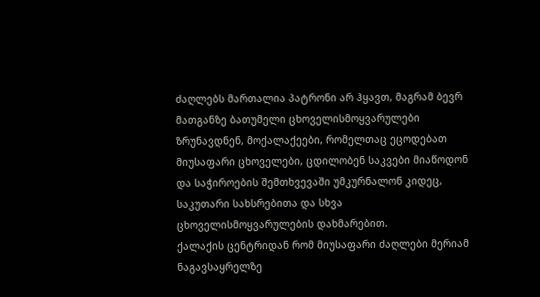ძაღლებს მართალია პატრონი არ ჰყავთ, მაგრამ ბევრ მათგანზე ბათუმელი ცხოველისმოყვარულები ზრუნავდნენ, მოქალაქეები, რომელთაც ეცოდებათ მიუსაფარი ცხოველები, ცდილობენ საკვები მიაწოდონ და საჭიროების შემთხვევაში უმკურნალონ კიდეც, საკუთარი სახსრებითა და სხვა ცხოველისმოყვარულების დახმარებით.
ქალაქის ცენტრიდან რომ მიუსაფარი ძაღლები მერიამ ნაგავსაყრელზე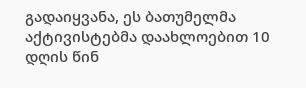გადაიყვანა, ეს ბათუმელმა აქტივისტებმა დაახლოებით 10 დღის წინ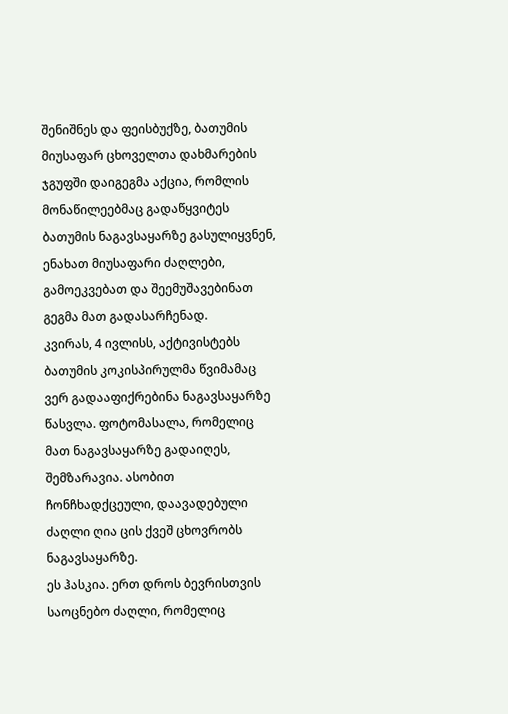შენიშნეს და ფეისბუქზე, ბათუმის მიუსაფარ ცხოველთა დახმარების ჯგუფში დაიგეგმა აქცია, რომლის მონაწილეებმაც გადაწყვიტეს ბათუმის ნაგავსაყარზე გასულიყვნენ, ენახათ მიუსაფარი ძაღლები, გამოეკვებათ და შეემუშავებინათ გეგმა მათ გადასარჩენად.
კვირას, 4 ივლისს, აქტივისტებს ბათუმის კოკისპირულმა წვიმამაც ვერ გადააფიქრებინა ნაგავსაყარზე წასვლა. ფოტომასალა, რომელიც მათ ნაგავსაყარზე გადაიღეს, შემზარავია. ასობით ჩონჩხადქცეული, დაავადებული ძაღლი ღია ცის ქვეშ ცხოვრობს ნაგავსაყარზე.
ეს ჰასკია. ერთ დროს ბევრისთვის საოცნებო ძაღლი, რომელიც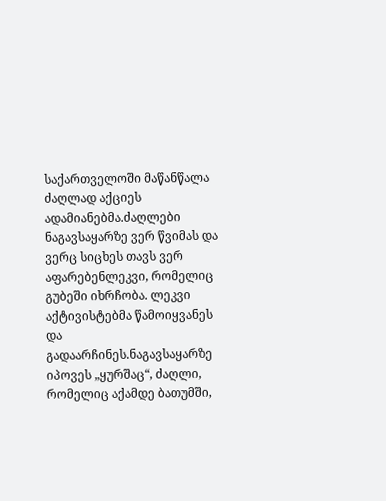საქართველოში მაწანწალა ძაღლად აქციეს ადამიანებმა.ძაღლები ნაგავსაყარზე ვერ წვიმას და ვერც სიცხეს თავს ვერ აფარებენლეკვი, რომელიც გუბეში იხრჩობა. ლეკვი აქტივისტებმა წამოიყვანეს და გადაარჩინეს.ნაგავსაყარზე იპოვეს „ყურშაც“, ძაღლი, რომელიც აქამდე ბათუმში,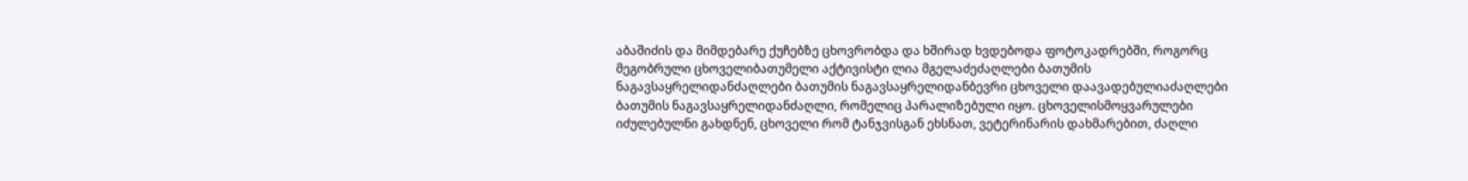აბაშიძის და მიმდებარე ქუჩებზე ცხოვრობდა და ხშირად ხვდებოდა ფოტოკადრებში, როგორც მეგობრული ცხოველიბათუმელი აქტივისტი ლია მგელაძეძაღლები ბათუმის ნაგავსაყრელიდანძაღლები ბათუმის ნაგავსაყრელიდანბევრი ცხოველი დაავადებულიაძაღლები ბათუმის ნაგავსაყრელიდანძაღლი, რომელიც პარალიზებული იყო. ცხოველისმოყვარულები იძულებულნი გახდნენ, ცხოველი რომ ტანჯვისგან ეხსნათ, ვეტერინარის დახმარებით, ძაღლი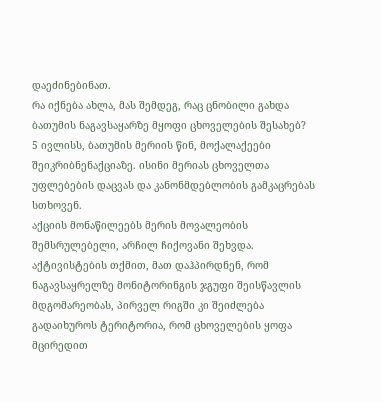დაეძინებინათ.
რა იქნება ახლა, მას შემდეგ, რაც ცნობილი გახდა ბათუმის ნაგავსაყარზე მყოფი ცხოველების შესახებ?
5 ივლისს, ბათუმის მერიის წინ, მოქალაქეები შეიკრიბნენაქციაზე. ისინი მერიას ცხოველთა უფლებების დაცვას და კანონმდებლობის გამკაცრებას სთხოვენ.
აქციის მონაწილეებს მერის მოვალეობის შემსრულებელი, არჩილ ჩიქოვანი შეხვდა. აქტივისტების თქმით, მათ დაჰპირდნენ, რომ ნაგავსაყრელზე მონიტორინგის ჯგუფი შეისწავლის მდგომარეობას, პირველ რიგში კი შეიძლება გადაიხუროს ტერიტორია, რომ ცხოველების ყოფა მცირედით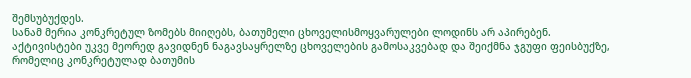შემსუბუქდეს.
სანამ მერია კონკრეტულ ზომებს მიიღებს, ბათუმელი ცხოველისმოყვარულები ლოდინს არ აპირებენ. აქტივისტები უკვე მეორედ გავიდნენ ნაგავსაყრელზე ცხოველების გამოსაკვებად და შეიქმნა ჯგუფი ფეისბუქზე, რომელიც კონკრეტულად ბათუმის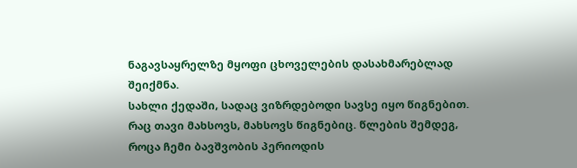ნაგავსაყრელზე მყოფი ცხოველების დასახმარებლად შეიქმნა.
სახლი ქედაში, სადაც ვიზრდებოდი სავსე იყო წიგნებით. რაც თავი მახსოვს, მახსოვს წიგნებიც. წლების შემდეგ, როცა ჩემი ბავშვობის პერიოდის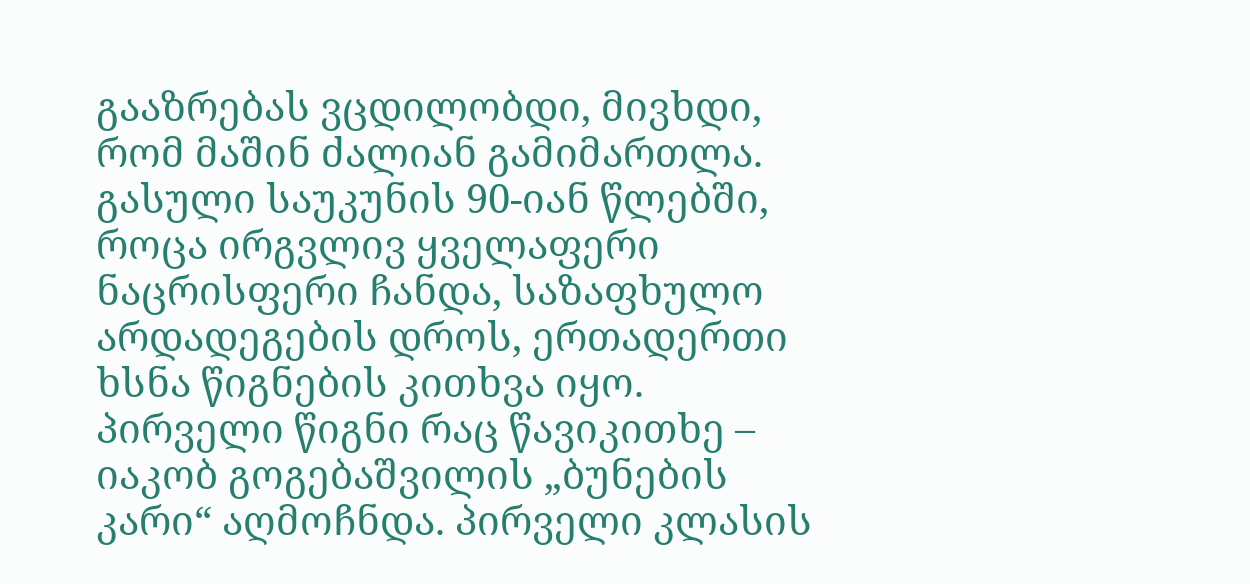გააზრებას ვცდილობდი, მივხდი, რომ მაშინ ძალიან გამიმართლა. გასული საუკუნის 90-იან წლებში, როცა ირგვლივ ყველაფერი ნაცრისფერი ჩანდა, საზაფხულო არდადეგების დროს, ერთადერთი ხსნა წიგნების კითხვა იყო.
პირველი წიგნი რაც წავიკითხე – იაკობ გოგებაშვილის „ბუნების კარი“ აღმოჩნდა. პირველი კლასის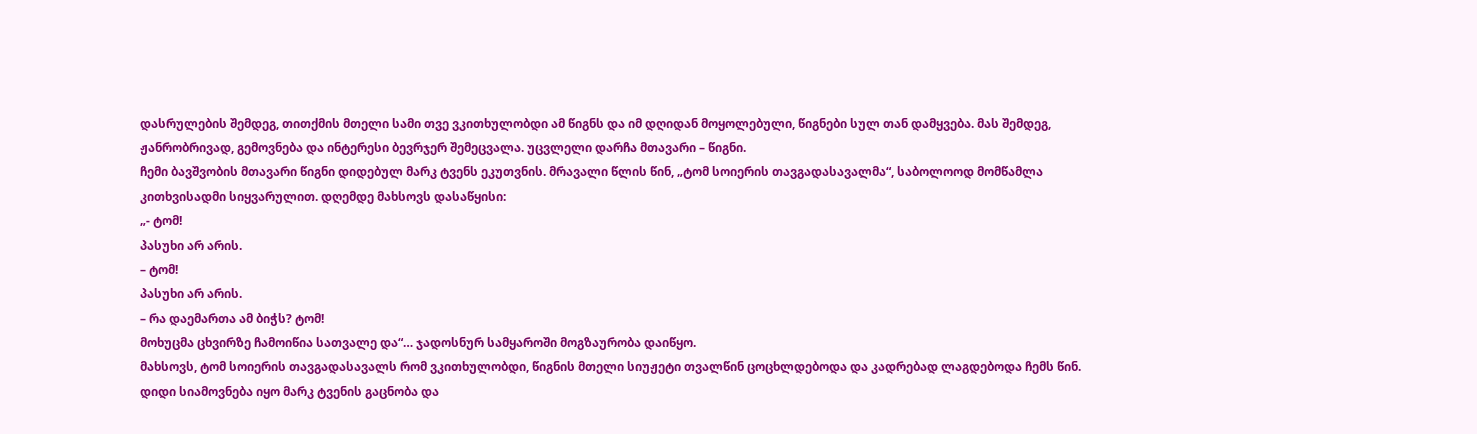დასრულების შემდეგ, თითქმის მთელი სამი თვე ვკითხულობდი ამ წიგნს და იმ დღიდან მოყოლებული, წიგნები სულ თან დამყვება. მას შემდეგ, ჟანრობრივად, გემოვნება და ინტერესი ბევრჯერ შემეცვალა. უცვლელი დარჩა მთავარი – წიგნი.
ჩემი ბავშვობის მთავარი წიგნი დიდებულ მარკ ტვენს ეკუთვნის. მრავალი წლის წინ, „ტომ სოიერის თავგადასავალმა“, საბოლოოდ მომწამლა კითხვისადმი სიყვარულით. დღემდე მახსოვს დასაწყისი:
„- ტომ!
პასუხი არ არის.
– ტომ!
პასუხი არ არის.
– რა დაემართა ამ ბიჭს? ტომ!
მოხუცმა ცხვირზე ჩამოიწია სათვალე და“… ჯადოსნურ სამყაროში მოგზაურობა დაიწყო.
მახსოვს, ტომ სოიერის თავგადასავალს რომ ვკითხულობდი, წიგნის მთელი სიუჟეტი თვალწინ ცოცხლდებოდა და კადრებად ლაგდებოდა ჩემს წინ. დიდი სიამოვნება იყო მარკ ტვენის გაცნობა და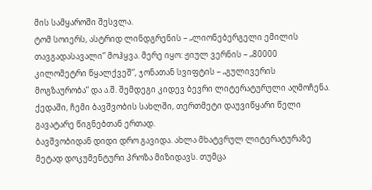მის სამყაროში შესვლა.
ტომ სოიერს, ასტრიდ ლინდგრენის – „ლიონებერგელი ემილის თავგადასავალი“ მოჰყვა. მერე იყო: ჟიულ ვერნის – „80000 კილომეტრი წყალქვეშ“, ჯონათან სვიფტის – „გულივერის მოგზაურობა“ და ა.შ. შემდეგი კიდევ ბევრი ლიტერატურული აღმოჩენა. ქედაში, ჩემი ბავშვობის სახლში, თერთმეტი დაუვიწყარი წელი გავატარე წიგნებთან ერთად.
ბავშვობიდან დიდი დრო გავიდა. ახლა მხატვრულ ლიტერატურაზე მეტად დოკუმენტური პროზა მიზიდავს. თუმცა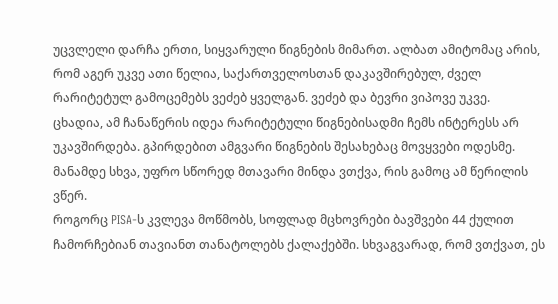უცვლელი დარჩა ერთი, სიყვარული წიგნების მიმართ. ალბათ ამიტომაც არის, რომ აგერ უკვე ათი წელია, საქართველოსთან დაკავშირებულ, ძველ რარიტეტულ გამოცემებს ვეძებ ყველგან. ვეძებ და ბევრი ვიპოვე უკვე.
ცხადია, ამ ჩანაწერის იდეა რარიტეტული წიგნებისადმი ჩემს ინტერესს არ უკავშირდება. გპირდებით ამგვარი წიგნების შესახებაც მოვყვები ოდესმე. მანამდე სხვა, უფრო სწორედ მთავარი მინდა ვთქვა, რის გამოც ამ წერილის ვწერ.
როგორც PISA-ს კვლევა მოწმობს, სოფლად მცხოვრები ბავშვები 44 ქულით ჩამორჩებიან თავიანთ თანატოლებს ქალაქებში. სხვაგვარად, რომ ვთქვათ, ეს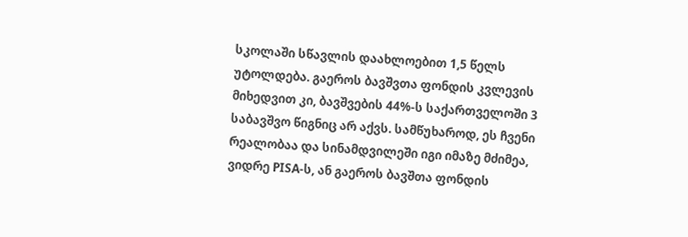სკოლაში სწავლის დაახლოებით 1,5 წელს უტოლდება. გაეროს ბავშვთა ფონდის კვლევის მიხედვით კი, ბავშვების 44%-ს საქართველოში 3 საბავშვო წიგნიც არ აქვს. სამწუხაროდ, ეს ჩვენი რეალობაა და სინამდვილეში იგი იმაზე მძიმეა, ვიდრე PISA-ს, ან გაეროს ბავშთა ფონდის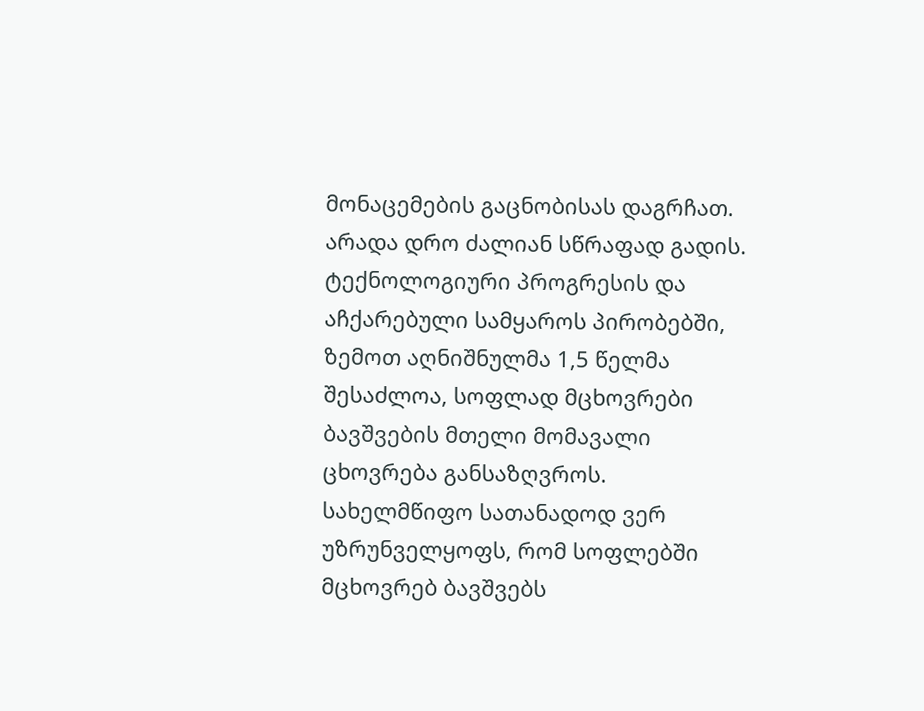მონაცემების გაცნობისას დაგრჩათ.
არადა დრო ძალიან სწრაფად გადის. ტექნოლოგიური პროგრესის და აჩქარებული სამყაროს პირობებში, ზემოთ აღნიშნულმა 1,5 წელმა შესაძლოა, სოფლად მცხოვრები ბავშვების მთელი მომავალი ცხოვრება განსაზღვროს. სახელმწიფო სათანადოდ ვერ უზრუნველყოფს, რომ სოფლებში მცხოვრებ ბავშვებს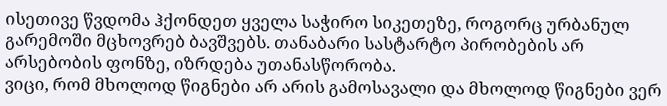ისეთივე წვდომა ჰქონდეთ ყველა საჭირო სიკეთეზე, როგორც ურბანულ გარემოში მცხოვრებ ბავშვებს. თანაბარი სასტარტო პირობების არ არსებობის ფონზე, იზრდება უთანასწორობა.
ვიცი, რომ მხოლოდ წიგნები არ არის გამოსავალი და მხოლოდ წიგნები ვერ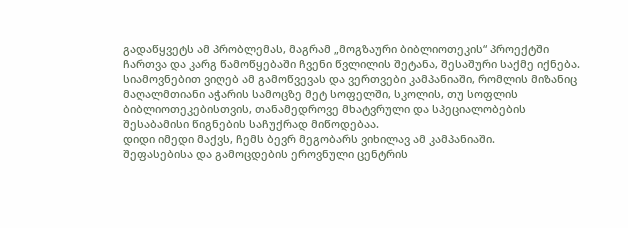გადაწყვეტს ამ პრობლემას, მაგრამ „მოგზაური ბიბლიოთეკის“ პროექტში ჩართვა და კარგ წამოწყებაში ჩვენი წვლილის შეტანა, შესაშური საქმე იქნება.
სიამოვნებით ვიღებ ამ გამოწვევას და ვერთვები კამპანიაში, რომლის მიზანიც მაღალმთიანი აჭარის სამოცზე მეტ სოფელში, სკოლის, თუ სოფლის ბიბლიოთეკებისთვის, თანამედროვე მხატვრული და სპეციალობების შესაბამისი წიგნების საჩუქრად მიწოდებაა.
დიდი იმედი მაქვს, ჩემს ბევრ მეგობარს ვიხილავ ამ კამპანიაში.
შეფასებისა და გამოცდების ეროვნული ცენტრის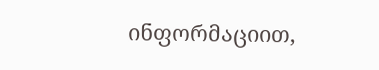ინფორმაციით,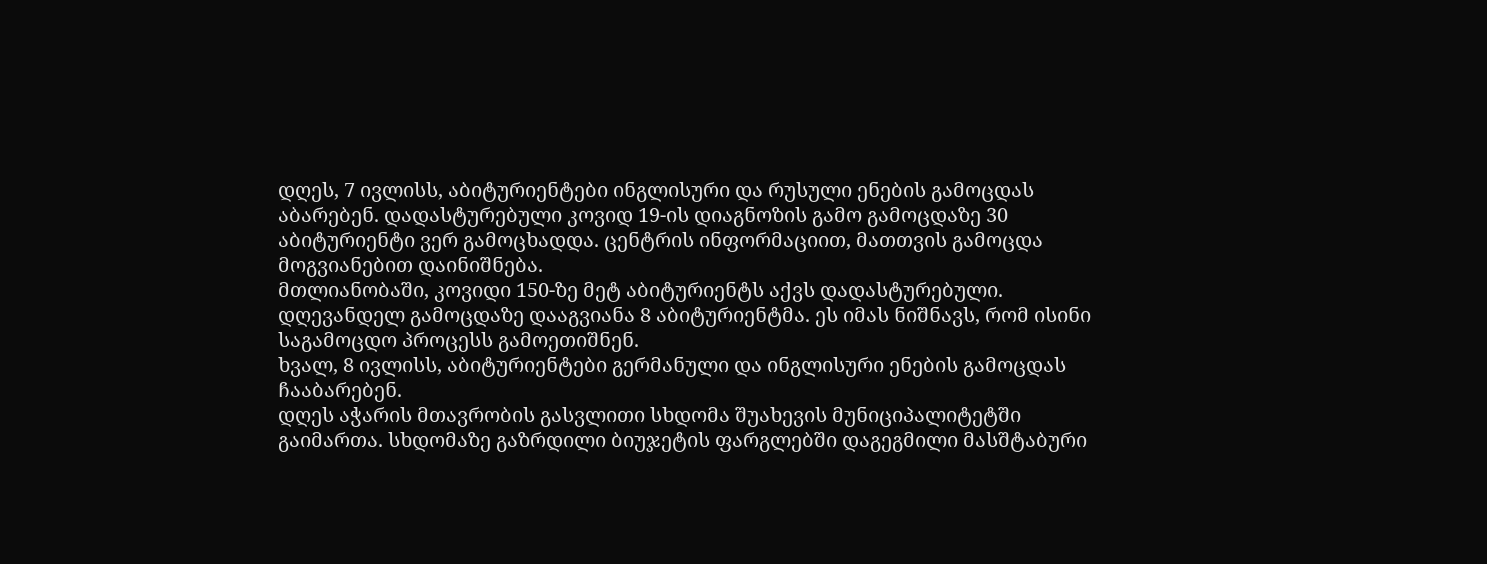დღეს, 7 ივლისს, აბიტურიენტები ინგლისური და რუსული ენების გამოცდას აბარებენ. დადასტურებული კოვიდ 19-ის დიაგნოზის გამო გამოცდაზე 30 აბიტურიენტი ვერ გამოცხადდა. ცენტრის ინფორმაციით, მათთვის გამოცდა მოგვიანებით დაინიშნება.
მთლიანობაში, კოვიდი 150-ზე მეტ აბიტურიენტს აქვს დადასტურებული.
დღევანდელ გამოცდაზე დააგვიანა 8 აბიტურიენტმა. ეს იმას ნიშნავს, რომ ისინი საგამოცდო პროცესს გამოეთიშნენ.
ხვალ, 8 ივლისს, აბიტურიენტები გერმანული და ინგლისური ენების გამოცდას ჩააბარებენ.
დღეს აჭარის მთავრობის გასვლითი სხდომა შუახევის მუნიციპალიტეტში გაიმართა. სხდომაზე გაზრდილი ბიუჯეტის ფარგლებში დაგეგმილი მასშტაბური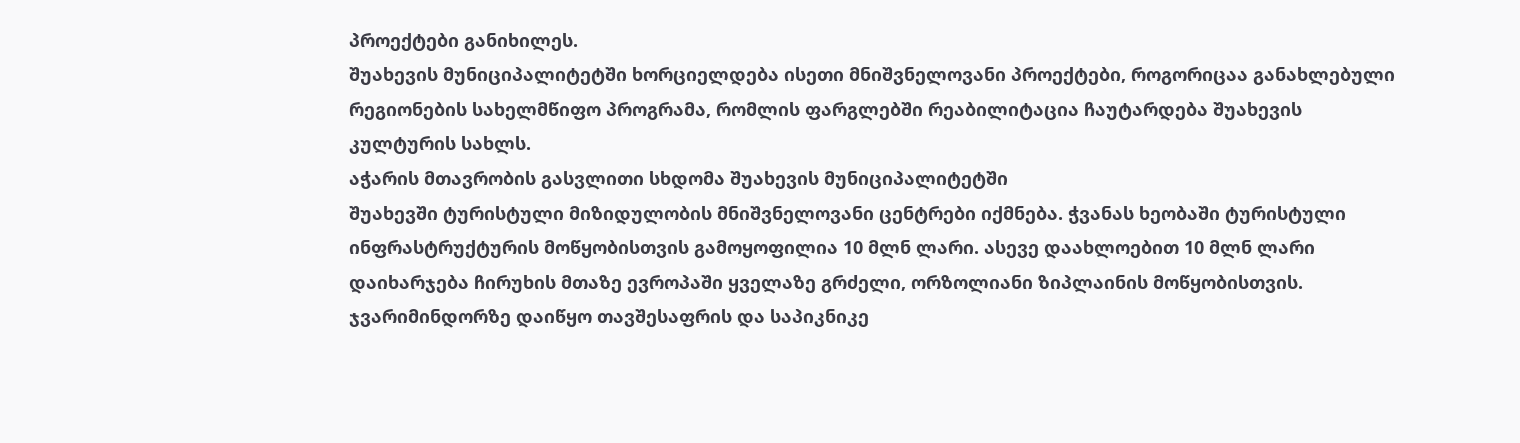პროექტები განიხილეს.
შუახევის მუნიციპალიტეტში ხორციელდება ისეთი მნიშვნელოვანი პროექტები, როგორიცაა განახლებული რეგიონების სახელმწიფო პროგრამა, რომლის ფარგლებში რეაბილიტაცია ჩაუტარდება შუახევის კულტურის სახლს.
აჭარის მთავრობის გასვლითი სხდომა შუახევის მუნიციპალიტეტში
შუახევში ტურისტული მიზიდულობის მნიშვნელოვანი ცენტრები იქმნება. ჭვანას ხეობაში ტურისტული ინფრასტრუქტურის მოწყობისთვის გამოყოფილია 10 მლნ ლარი. ასევე დაახლოებით 10 მლნ ლარი დაიხარჯება ჩირუხის მთაზე ევროპაში ყველაზე გრძელი, ორზოლიანი ზიპლაინის მოწყობისთვის. ჯვარიმინდორზე დაიწყო თავშესაფრის და საპიკნიკე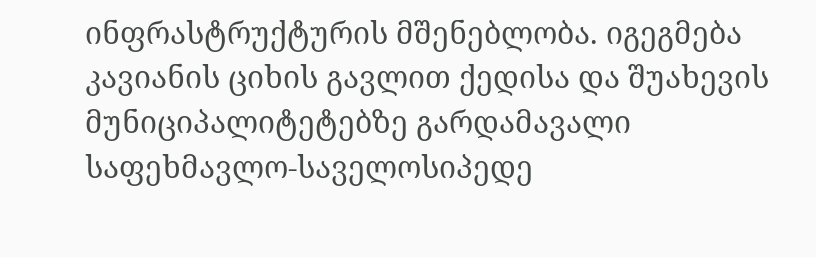ინფრასტრუქტურის მშენებლობა. იგეგმება კავიანის ციხის გავლით ქედისა და შუახევის მუნიციპალიტეტებზე გარდამავალი საფეხმავლო-საველოსიპედე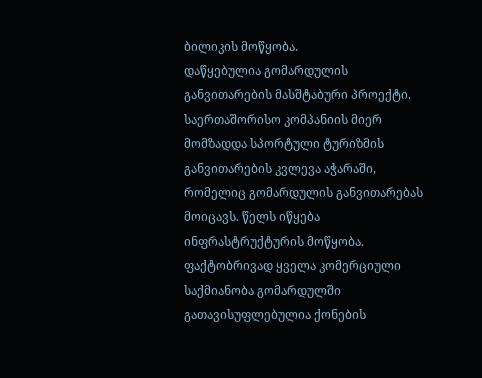ბილიკის მოწყობა.
დაწყებულია გომარდულის განვითარების მასშტაბური პროექტი. საერთაშორისო კომპანიის მიერ მომზადდა სპორტული ტურიზმის განვითარების კვლევა აჭარაში, რომელიც გომარდულის განვითარებას მოიცავს. წელს იწყება ინფრასტრუქტურის მოწყობა.
ფაქტობრივად ყველა კომერციული საქმიანობა გომარდულში გათავისუფლებულია ქონების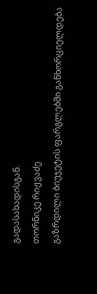გადასახადისგან.
თორნიკე რიჟვაძე
გაზრდილი ბიუჯეტის ფარგლებში განხორციელდება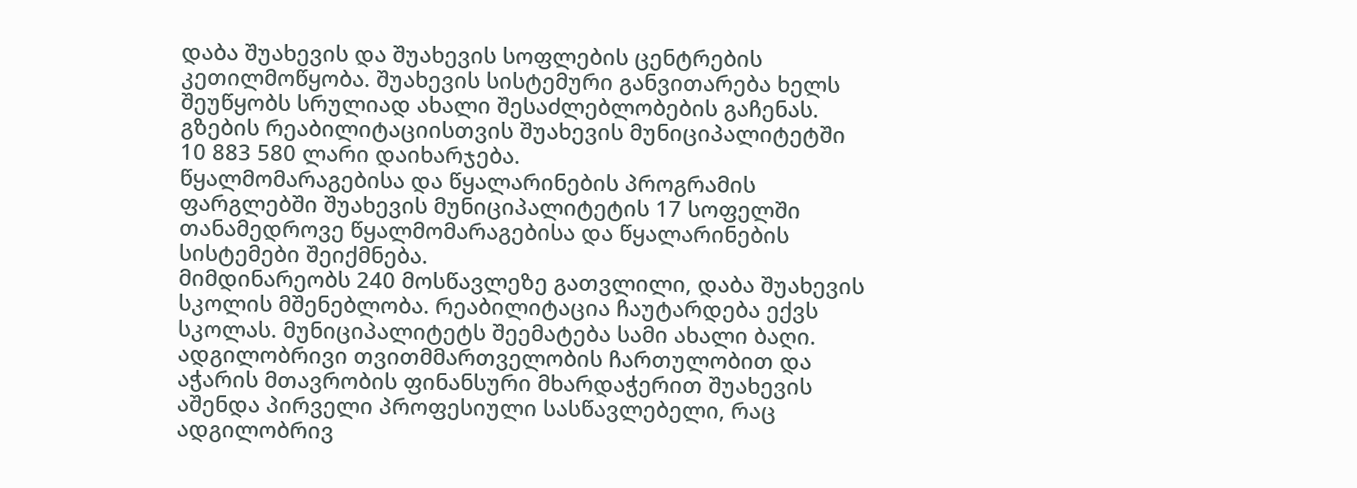დაბა შუახევის და შუახევის სოფლების ცენტრების კეთილმოწყობა. შუახევის სისტემური განვითარება ხელს შეუწყობს სრულიად ახალი შესაძლებლობების გაჩენას.
გზების რეაბილიტაციისთვის შუახევის მუნიციპალიტეტში 10 883 580 ლარი დაიხარჯება.
წყალმომარაგებისა და წყალარინების პროგრამის ფარგლებში შუახევის მუნიციპალიტეტის 17 სოფელში თანამედროვე წყალმომარაგებისა და წყალარინების სისტემები შეიქმნება.
მიმდინარეობს 240 მოსწავლეზე გათვლილი, დაბა შუახევის სკოლის მშენებლობა. რეაბილიტაცია ჩაუტარდება ექვს სკოლას. მუნიციპალიტეტს შეემატება სამი ახალი ბაღი.
ადგილობრივი თვითმმართველობის ჩართულობით და აჭარის მთავრობის ფინანსური მხარდაჭერით შუახევის აშენდა პირველი პროფესიული სასწავლებელი, რაც ადგილობრივ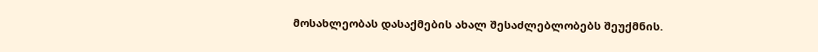მოსახლეობას დასაქმების ახალ შესაძლებლობებს შეუქმნის.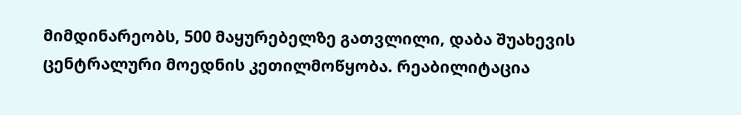მიმდინარეობს, 500 მაყურებელზე გათვლილი, დაბა შუახევის ცენტრალური მოედნის კეთილმოწყობა. რეაბილიტაცია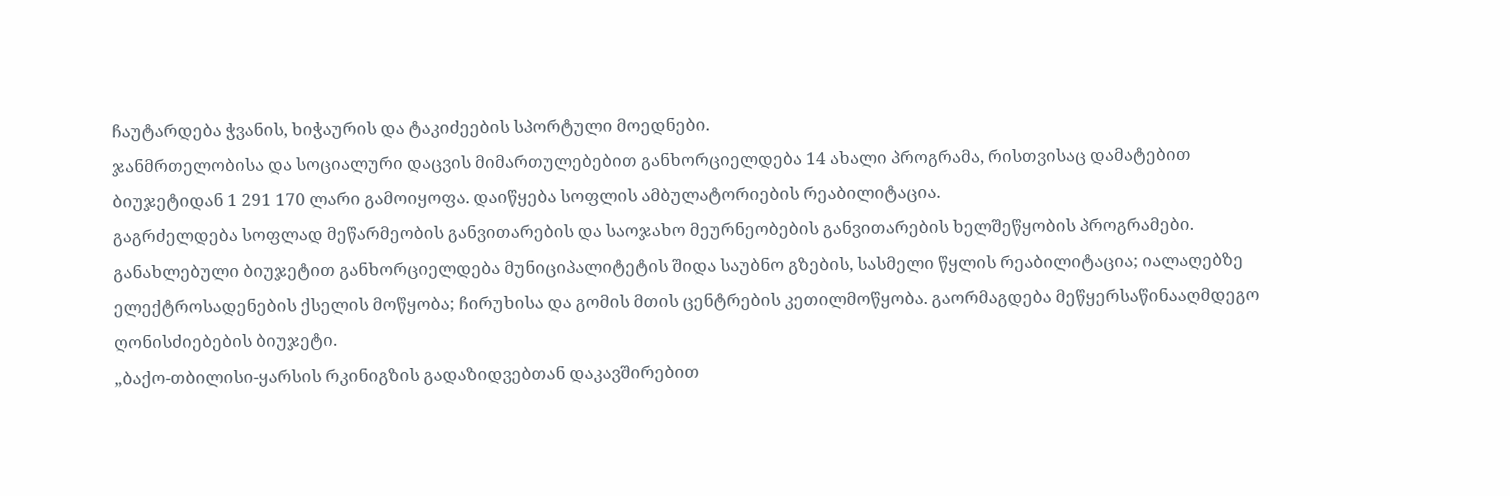ჩაუტარდება ჭვანის, ხიჭაურის და ტაკიძეების სპორტული მოედნები.
ჯანმრთელობისა და სოციალური დაცვის მიმართულებებით განხორციელდება 14 ახალი პროგრამა, რისთვისაც დამატებით ბიუჯეტიდან 1 291 170 ლარი გამოიყოფა. დაიწყება სოფლის ამბულატორიების რეაბილიტაცია.
გაგრძელდება სოფლად მეწარმეობის განვითარების და საოჯახო მეურნეობების განვითარების ხელშეწყობის პროგრამები. განახლებული ბიუჯეტით განხორციელდება მუნიციპალიტეტის შიდა საუბნო გზების, სასმელი წყლის რეაბილიტაცია; იალაღებზე ელექტროსადენების ქსელის მოწყობა; ჩირუხისა და გომის მთის ცენტრების კეთილმოწყობა. გაორმაგდება მეწყერსაწინააღმდეგო ღონისძიებების ბიუჯეტი.
„ბაქო-თბილისი-ყარსის რკინიგზის გადაზიდვებთან დაკავშირებით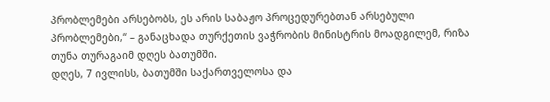პრობლემები არსებობს, ეს არის საბაჟო პროცედურებთან არსებული პრობლემები,“ – განაცხადა თურქეთის ვაჭრობის მინისტრის მოადგილემ, რიზა თუნა თურაგაიმ დღეს ბათუმში.
დღეს, 7 ივლისს, ბათუმში საქართველოსა და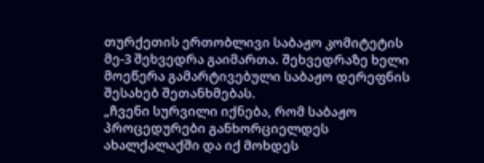თურქეთის ერთობლივი საბაჟო კომიტეტის მე-3 შეხვედრა გაიმართა. შეხვედრაზე ხელი მოეწერა გამარტივებული საბაჟო დერეფნის შესახებ შეთანხმებას.
„ჩვენი სურვილი იქნება, რომ საბაჟო პროცედურები განხორციელდეს ახალქალაქში და იქ მოხდეს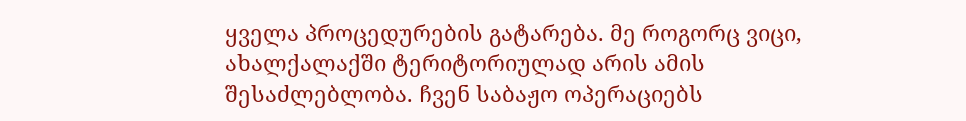ყველა პროცედურების გატარება. მე როგორც ვიცი, ახალქალაქში ტერიტორიულად არის ამის შესაძლებლობა. ჩვენ საბაჟო ოპერაციებს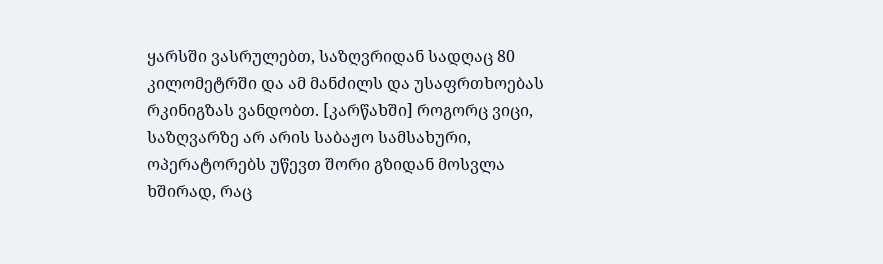ყარსში ვასრულებთ, საზღვრიდან სადღაც 80 კილომეტრში და ამ მანძილს და უსაფრთხოებას რკინიგზას ვანდობთ. [კარწახში] როგორც ვიცი, საზღვარზე არ არის საბაჟო სამსახური, ოპერატორებს უწევთ შორი გზიდან მოსვლა ხშირად, რაც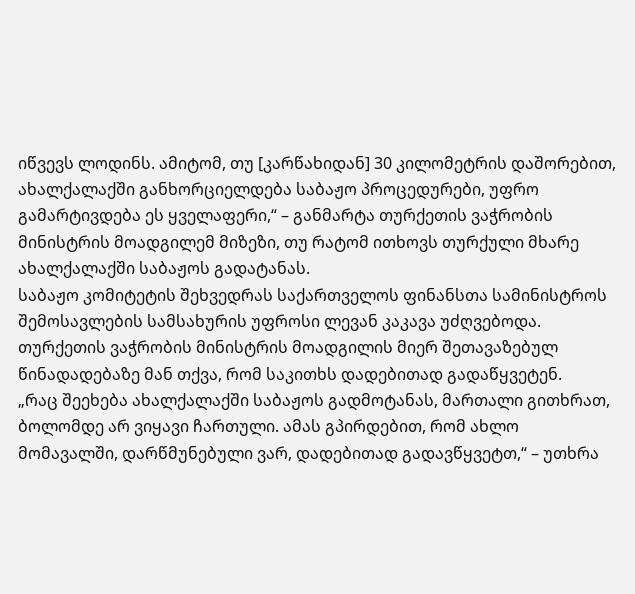იწვევს ლოდინს. ამიტომ, თუ [კარწახიდან] 30 კილომეტრის დაშორებით, ახალქალაქში განხორციელდება საბაჟო პროცედურები, უფრო გამარტივდება ეს ყველაფერი,“ – განმარტა თურქეთის ვაჭრობის მინისტრის მოადგილემ მიზეზი, თუ რატომ ითხოვს თურქული მხარე ახალქალაქში საბაჟოს გადატანას.
საბაჟო კომიტეტის შეხვედრას საქართველოს ფინანსთა სამინისტროს შემოსავლების სამსახურის უფროსი ლევან კაკავა უძღვებოდა. თურქეთის ვაჭრობის მინისტრის მოადგილის მიერ შეთავაზებულ წინადადებაზე მან თქვა, რომ საკითხს დადებითად გადაწყვეტენ.
„რაც შეეხება ახალქალაქში საბაჟოს გადმოტანას, მართალი გითხრათ, ბოლომდე არ ვიყავი ჩართული. ამას გპირდებით, რომ ახლო მომავალში, დარწმუნებული ვარ, დადებითად გადავწყვეტთ,“ – უთხრა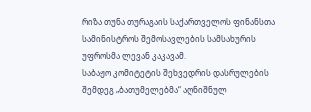რიზა თუნა თურაგაის საქართველოს ფინანსთა სამინისტროს შემოსავლების სამსახურის უფროსმა ლევან კაკავამ.
საბაჟო კომიტეტის შეხვედრის დასრულების შემდეგ „ბათუმელებმა“ აღნიშნულ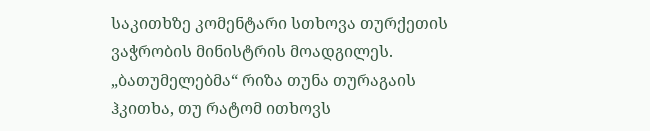საკითხზე კომენტარი სთხოვა თურქეთის ვაჭრობის მინისტრის მოადგილეს.
„ბათუმელებმა“ რიზა თუნა თურაგაის ჰკითხა, თუ რატომ ითხოვს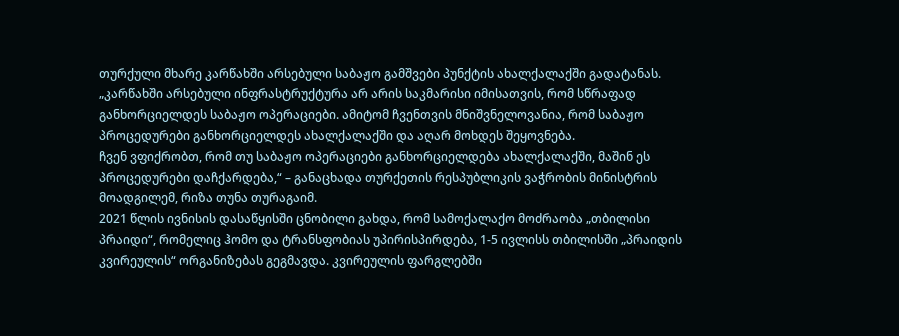თურქული მხარე კარწახში არსებული საბაჟო გამშვები პუნქტის ახალქალაქში გადატანას.
„კარწახში არსებული ინფრასტრუქტურა არ არის საკმარისი იმისათვის, რომ სწრაფად განხორციელდეს საბაჟო ოპერაციები. ამიტომ ჩვენთვის მნიშვნელოვანია, რომ საბაჟო პროცედურები განხორციელდეს ახალქალაქში და აღარ მოხდეს შეყოვნება.
ჩვენ ვფიქრობთ, რომ თუ საბაჟო ოპერაციები განხორციელდება ახალქალაქში, მაშინ ეს პროცედურები დაჩქარდება,“ – განაცხადა თურქეთის რესპუბლიკის ვაჭრობის მინისტრის მოადგილემ, რიზა თუნა თურაგაიმ.
2021 წლის ივნისის დასაწყისში ცნობილი გახდა, რომ სამოქალაქო მოძრაობა „თბილისი პრაიდი“, რომელიც ჰომო და ტრანსფობიას უპირისპირდება, 1-5 ივლისს თბილისში „პრაიდის კვირეულის“ ორგანიზებას გეგმავდა. კვირეულის ფარგლებში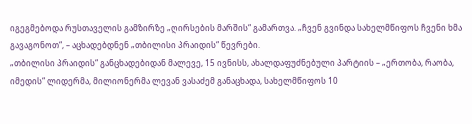იგეგმებოდა რუსთაველის გამზირზე „ღირსების მარშის“ გამართვა. „ჩვენ გვინდა სახელმწიფოს ჩვენი ხმა გავაგონოთ“, – აცხადებდნენ „თბილისი პრაიდის“ წევრები.
„თბილისი პრაიდის“ განცხადებიდან მალევე, 15 ივნისს, ახალდაფუძნებული პარტიის – „ერთობა, რაობა, იმედის“ ლიდერმა, მილიონერმა ლევან ვასაძემ განაცხადა, სახელმწიფოს 10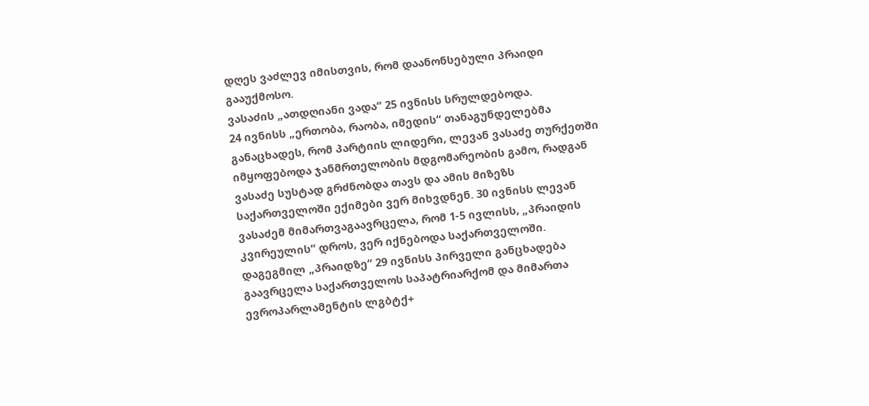დღეს ვაძლევ იმისთვის, რომ დაანონსებული პრაიდი გააუქმოსო.
ვასაძის „ათდღიანი ვადა“ 25 ივნისს სრულდებოდა.
24 ივნისს „ერთობა, რაობა, იმედის“ თანაგუნდელებმა განაცხადეს, რომ პარტიის ლიდერი, ლევან ვასაძე თურქეთში იმყოფებოდა ჯანმრთელობის მდგომარეობის გამო, რადგან ვასაძე სუსტად გრძნობდა თავს და ამის მიზეზს საქართველოში ექიმები ვერ მიხვდნენ. 30 ივნისს ლევან ვასაძემ მიმართვაგაავრცელა, რომ 1-5 ივლისს, „პრაიდის კვირეულის“ დროს, ვერ იქნებოდა საქართველოში.
დაგეგმილ „პრაიდზე“ 29 ივნისს პირველი განცხადება გაავრცელა საქართველოს საპატრიარქომ და მიმართა ევროპარლამენტის ლგბტქ+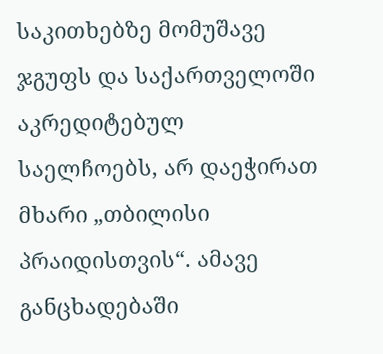საკითხებზე მომუშავე ჯგუფს და საქართველოში აკრედიტებულ საელჩოებს, არ დაეჭირათ მხარი „თბილისი პრაიდისთვის“. ამავე განცხადებაში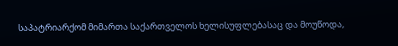საპატრიარქომ მიმართა საქართველოს ხელისუფლებასაც და მოუწოდა,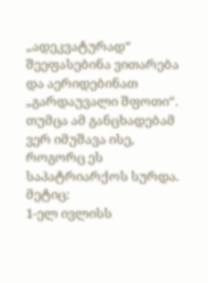„ადეკვატურად“ შეეფასებინა ვითარება და აერიდებინათ „გარდაუვალი შფოთი“.
თუმცა ამ განცხადებამ ვერ იმუშავა ისე, როგორც ეს საპატრიარქოს სურდა.
მეტიც:
1-ელ ივლისს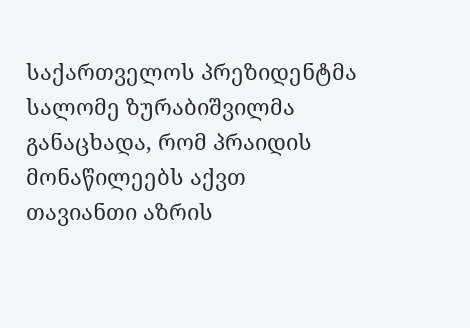საქართველოს პრეზიდენტმა სალომე ზურაბიშვილმა განაცხადა, რომ პრაიდის მონაწილეებს აქვთ თავიანთი აზრის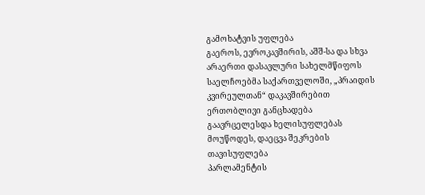გამოხატვის უფლება
გაეროს, ევროკავშირის, აშშ-სა და სხვა არაერთი დასავლური სახელმწიფოს საელჩოებმა საქართველოში, „პრაიდის კვირეულთან“ დაკავშირებით ერთობლივი განცხადება გაავრცელესდა ხელისუფლებას მოუწოდეს, დაეცვა შეკრების თავისუფლება
პარლამენტის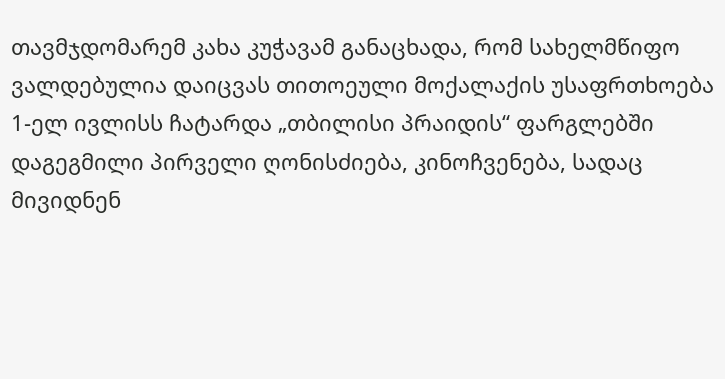თავმჯდომარემ კახა კუჭავამ განაცხადა, რომ სახელმწიფო ვალდებულია დაიცვას თითოეული მოქალაქის უსაფრთხოება
1-ელ ივლისს ჩატარდა „თბილისი პრაიდის“ ფარგლებში დაგეგმილი პირველი ღონისძიება, კინოჩვენება, სადაც მივიდნენ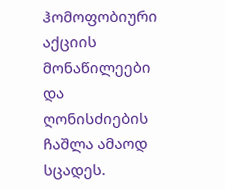ჰომოფობიური აქციის მონაწილეები და ღონისძიების ჩაშლა ამაოდ სცადეს.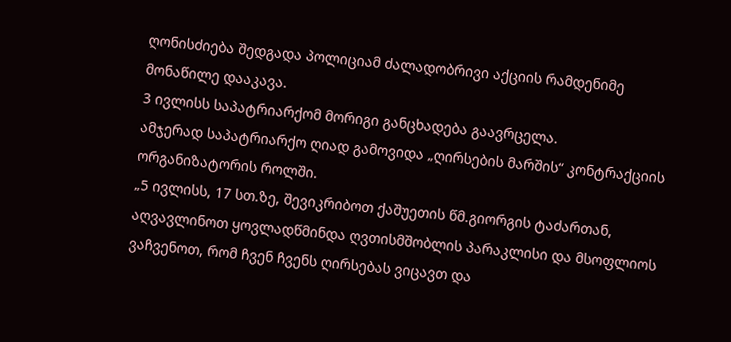ღონისძიება შედგადა პოლიციამ ძალადობრივი აქციის რამდენიმე მონაწილე დააკავა.
3 ივლისს საპატრიარქომ მორიგი განცხადება გაავრცელა.
ამჯერად საპატრიარქო ღიად გამოვიდა „ღირსების მარშის“ კონტრაქციის ორგანიზატორის როლში.
„5 ივლისს, 17 სთ.ზე, შევიკრიბოთ ქაშუეთის წმ.გიორგის ტაძართან, აღვავლინოთ ყოვლადწმინდა ღვთისმშობლის პარაკლისი და მსოფლიოს ვაჩვენოთ, რომ ჩვენ ჩვენს ღირსებას ვიცავთ და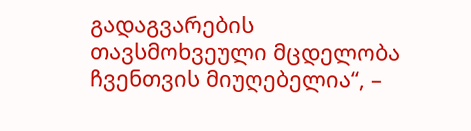გადაგვარების თავსმოხვეული მცდელობა ჩვენთვის მიუღებელია“, –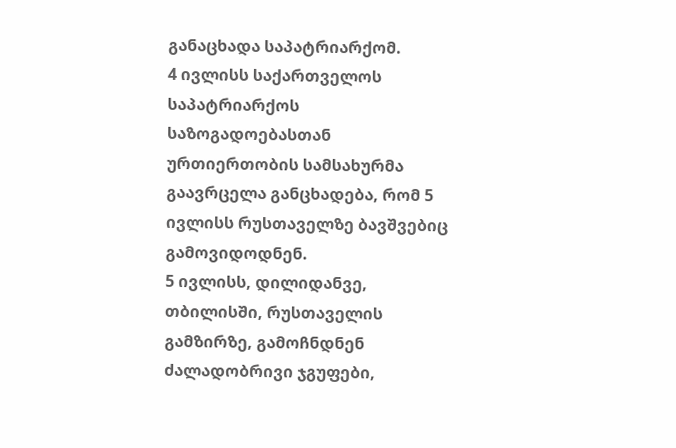განაცხადა საპატრიარქომ.
4 ივლისს საქართველოს საპატრიარქოს საზოგადოებასთან ურთიერთობის სამსახურმა გაავრცელა განცხადება, რომ 5 ივლისს რუსთაველზე ბავშვებიც გამოვიდოდნენ.
5 ივლისს, დილიდანვე, თბილისში, რუსთაველის გამზირზე, გამოჩნდნენ ძალადობრივი ჯგუფები,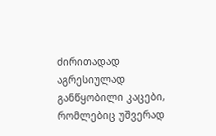ძირითადად აგრესიულად განწყობილი კაცები, რომლებიც უშვერად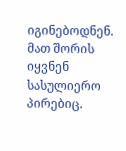იგინებოდნენ. მათ შორის იყვნენ სასულიერო პირებიც.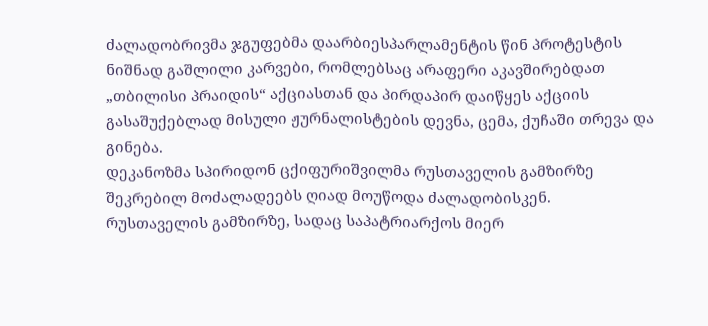ძალადობრივმა ჯგუფებმა დაარბიესპარლამენტის წინ პროტესტის ნიშნად გაშლილი კარვები, რომლებსაც არაფერი აკავშირებდათ „თბილისი პრაიდის“ აქციასთან და პირდაპირ დაიწყეს აქციის გასაშუქებლად მისული ჟურნალისტების დევნა, ცემა, ქუჩაში თრევა და გინება.
დეკანოზმა სპირიდონ ცქიფურიშვილმა რუსთაველის გამზირზე შეკრებილ მოძალადეებს ღიად მოუწოდა ძალადობისკენ.
რუსთაველის გამზირზე, სადაც საპატრიარქოს მიერ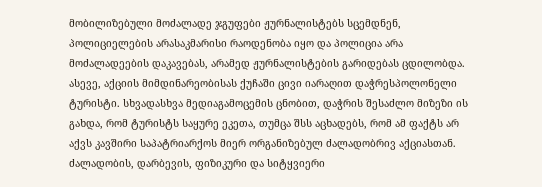მობილიზებული მოძალადე ჯგუფები ჟურნალისტებს სცემდნენ, პოლიციელების არასაკმარისი რაოდენობა იყო და პოლიცია არა მოძალადეების დაკავებას, არამედ ჟურნალისტების გარიდებას ცდილობდა.
ასევე, აქციის მიმდინარეობისას ქუჩაში ცივი იარაღით დაჭრესპოლონელი ტურისტი. სხვადასხვა მედიაგამოცემის ცნობით, დაჭრის შესაძლო მიზეზი ის გახდა, რომ ტურისტს საყურე ეკეთა, თუმცა შსს აცხადებს, რომ ამ ფაქტს არ აქვს კავშირი საპატრიარქოს მიერ ორგანიზებულ ძალადობრივ აქციასთან.
ძალადობის, დარბევის, ფიზიკური და სიტყვიერი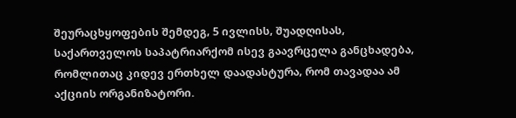შეურაცხყოფების შემდეგ, 5 ივლისს, შუადღისას, საქართველოს საპატრიარქომ ისევ გაავრცელა განცხადება, რომლითაც კიდევ ერთხელ დაადასტურა, რომ თავადაა ამ აქციის ორგანიზატორი.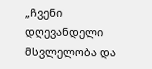„ჩვენი დღევანდელი მსვლელობა და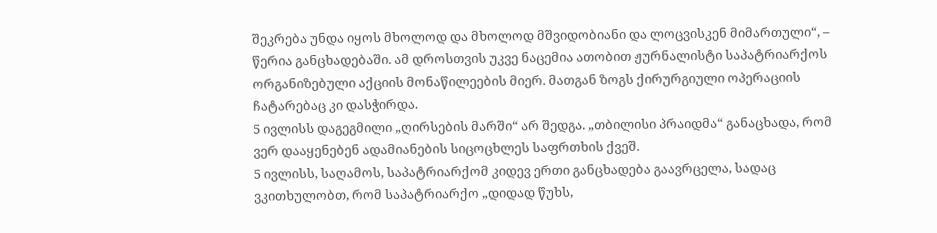შეკრება უნდა იყოს მხოლოდ და მხოლოდ მშვიდობიანი და ლოცვისკენ მიმართული“, – წერია განცხადებაში. ამ დროსთვის უკვე ნაცემია ათობით ჟურნალისტი საპატრიარქოს ორგანიზებული აქციის მონაწილეების მიერ. მათგან ზოგს ქირურგიული ოპერაციის ჩატარებაც კი დასჭირდა.
5 ივლისს დაგეგმილი „ღირსების მარში“ არ შედგა. „თბილისი პრაიდმა“ განაცხადა, რომ ვერ დააყენებენ ადამიანების სიცოცხლეს საფრთხის ქვეშ.
5 ივლისს, საღამოს, საპატრიარქომ კიდევ ერთი განცხადება გაავრცელა, სადაც ვკითხულობთ, რომ საპატრიარქო „დიდად წუხს,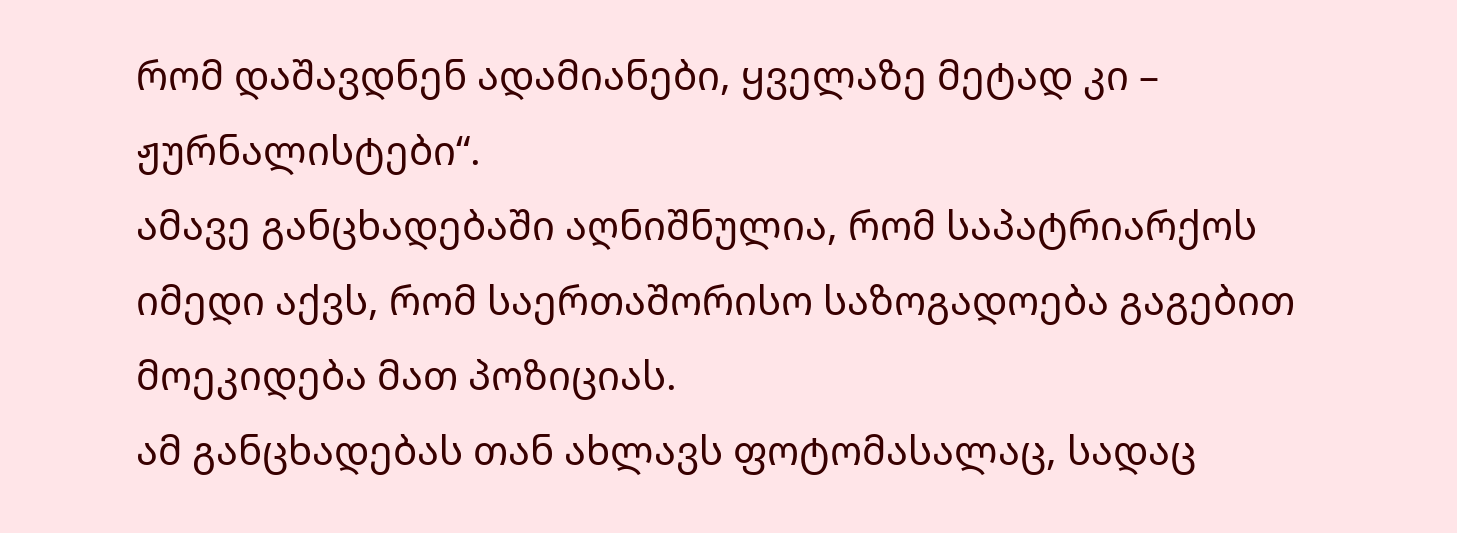რომ დაშავდნენ ადამიანები, ყველაზე მეტად კი – ჟურნალისტები“.
ამავე განცხადებაში აღნიშნულია, რომ საპატრიარქოს იმედი აქვს, რომ საერთაშორისო საზოგადოება გაგებით მოეკიდება მათ პოზიციას.
ამ განცხადებას თან ახლავს ფოტომასალაც, სადაც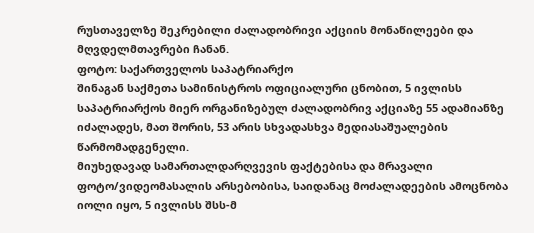რუსთაველზე შეკრებილი ძალადობრივი აქციის მონაწილეები და მღვდელმთავრები ჩანან.
ფოტო: საქართველოს საპატრიარქო
შინაგან საქმეთა სამინისტროს ოფიციალური ცნობით, 5 ივლისს საპატრიარქოს მიერ ორგანიზებულ ძალადობრივ აქციაზე 55 ადამიანზე იძალადეს, მათ შორის, 53 არის სხვადასხვა მედიასაშუალების წარმომადგენელი.
მიუხედავად სამართალდარღვევის ფაქტებისა და მრავალი ფოტო/ვიდეომასალის არსებობისა, საიდანაც მოძალადეების ამოცნობა იოლი იყო, 5 ივლისს შსს-მ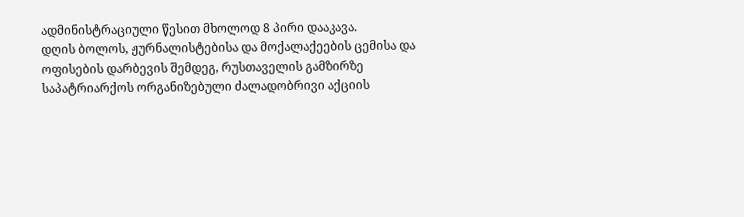ადმინისტრაციული წესით მხოლოდ 8 პირი დააკავა.
დღის ბოლოს, ჟურნალისტებისა და მოქალაქეების ცემისა და ოფისების დარბევის შემდეგ, რუსთაველის გამზირზე საპატრიარქოს ორგანიზებული ძალადობრივი აქციის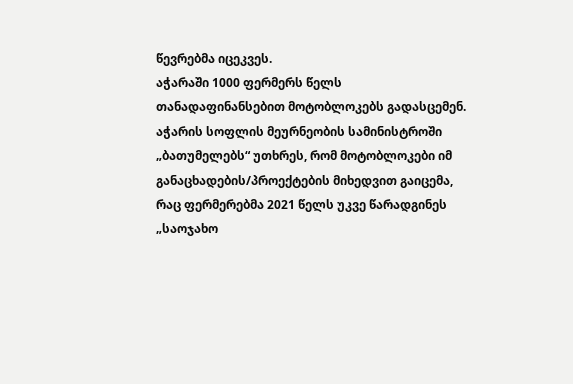წევრებმა იცეკვეს.
აჭარაში 1000 ფერმერს წელს თანადაფინანსებით მოტობლოკებს გადასცემენ. აჭარის სოფლის მეურნეობის სამინისტროში „ბათუმელებს“ უთხრეს, რომ მოტობლოკები იმ განაცხადების/პროექტების მიხედვით გაიცემა, რაც ფერმერებმა 2021 წელს უკვე წარადგინეს „საოჯახო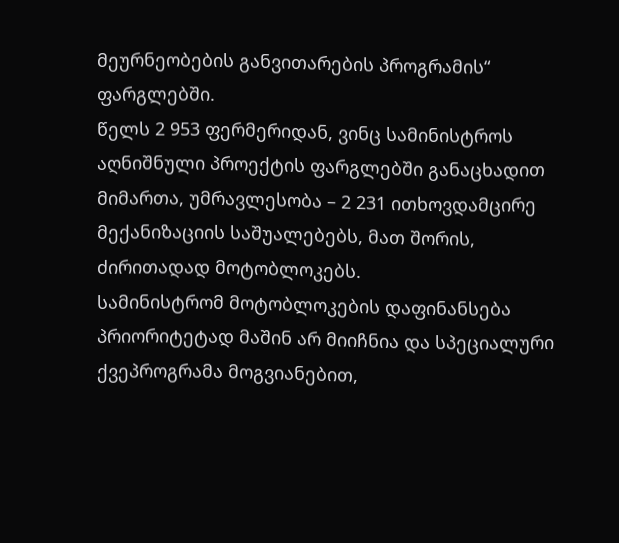მეურნეობების განვითარების პროგრამის“ ფარგლებში.
წელს 2 953 ფერმერიდან, ვინც სამინისტროს აღნიშნული პროექტის ფარგლებში განაცხადით მიმართა, უმრავლესობა – 2 231 ითხოვდამცირე მექანიზაციის საშუალებებს, მათ შორის, ძირითადად მოტობლოკებს.
სამინისტრომ მოტობლოკების დაფინანსება პრიორიტეტად მაშინ არ მიიჩნია და სპეციალური ქვეპროგრამა მოგვიანებით,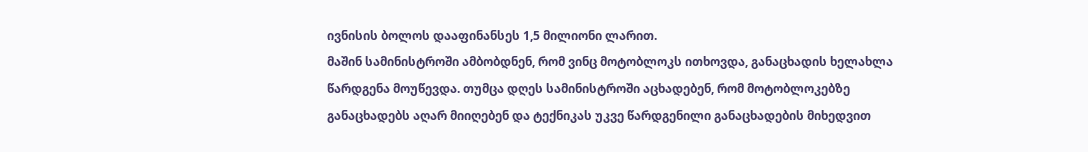ივნისის ბოლოს დააფინანსეს 1,5 მილიონი ლარით.
მაშინ სამინისტროში ამბობდნენ, რომ ვინც მოტობლოკს ითხოვდა, განაცხადის ხელახლა წარდგენა მოუწევდა. თუმცა დღეს სამინისტროში აცხადებენ, რომ მოტობლოკებზე განაცხადებს აღარ მიიღებენ და ტექნიკას უკვე წარდგენილი განაცხადების მიხედვით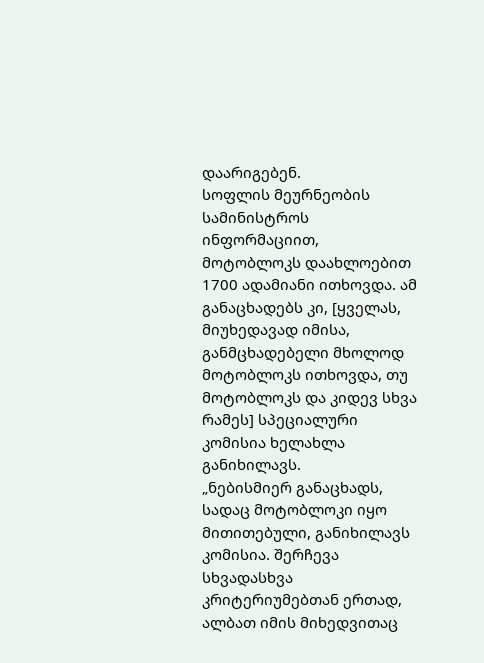დაარიგებენ.
სოფლის მეურნეობის სამინისტროს ინფორმაციით, მოტობლოკს დაახლოებით 1700 ადამიანი ითხოვდა. ამ განაცხადებს კი, [ყველას, მიუხედავად იმისა, განმცხადებელი მხოლოდ მოტობლოკს ითხოვდა, თუ მოტობლოკს და კიდევ სხვა რამეს] სპეციალური კომისია ხელახლა განიხილავს.
„ნებისმიერ განაცხადს, სადაც მოტობლოკი იყო მითითებული, განიხილავს კომისია. შერჩევა სხვადასხვა კრიტერიუმებთან ერთად, ალბათ იმის მიხედვითაც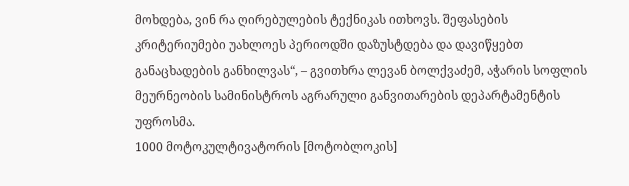მოხდება, ვინ რა ღირებულების ტექნიკას ითხოვს. შეფასების კრიტერიუმები უახლოეს პერიოდში დაზუსტდება და დავიწყებთ განაცხადების განხილვას“, – გვითხრა ლევან ბოლქვაძემ, აჭარის სოფლის მეურნეობის სამინისტროს აგრარული განვითარების დეპარტამენტის უფროსმა.
1000 მოტოკულტივატორის [მოტობლოკის]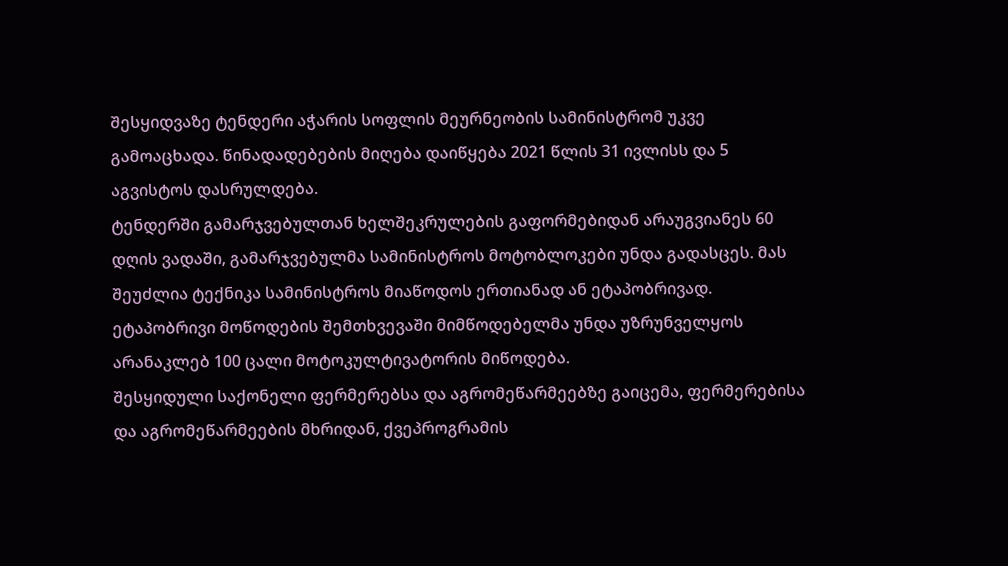შესყიდვაზე ტენდერი აჭარის სოფლის მეურნეობის სამინისტრომ უკვე გამოაცხადა. წინადადებების მიღება დაიწყება 2021 წლის 31 ივლისს და 5 აგვისტოს დასრულდება.
ტენდერში გამარჯვებულთან ხელშეკრულების გაფორმებიდან არაუგვიანეს 60 დღის ვადაში, გამარჯვებულმა სამინისტროს მოტობლოკები უნდა გადასცეს. მას შეუძლია ტექნიკა სამინისტროს მიაწოდოს ერთიანად ან ეტაპობრივად. ეტაპობრივი მოწოდების შემთხვევაში მიმწოდებელმა უნდა უზრუნველყოს არანაკლებ 100 ცალი მოტოკულტივატორის მიწოდება.
შესყიდული საქონელი ფერმერებსა და აგრომეწარმეებზე გაიცემა, ფერმერებისა და აგრომეწარმეების მხრიდან, ქვეპროგრამის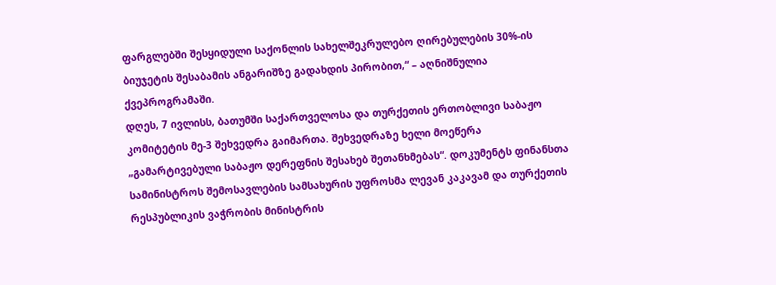ფარგლებში შესყიდული საქონლის სახელშეკრულებო ღირებულების 30%-ის ბიუჯეტის შესაბამის ანგარიშზე გადახდის პირობით,“ – აღნიშნულია ქვეპროგრამაში.
დღეს, 7 ივლისს, ბათუმში საქართველოსა და თურქეთის ერთობლივი საბაჟო კომიტეტის მე-3 შეხვედრა გაიმართა. შეხვედრაზე ხელი მოეწერა „გამარტივებული საბაჟო დერეფნის შესახებ შეთანხმებას“. დოკუმენტს ფინანსთა სამინისტროს შემოსავლების სამსახურის უფროსმა ლევან კაკავამ და თურქეთის რესპუბლიკის ვაჭრობის მინისტრის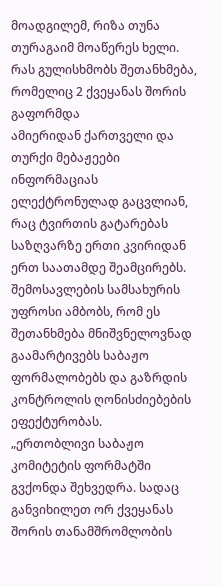მოადგილემ, რიზა თუნა თურაგაიმ მოაწერეს ხელი.
რას გულისხმობს შეთანხმება, რომელიც 2 ქვეყანას შორის გაფორმდა
ამიერიდან ქართველი და თურქი მებაჟეები ინფორმაციას ელექტრონულად გაცვლიან, რაც ტვირთის გატარებას საზღვარზე ერთი კვირიდან ერთ საათამდე შეამცირებს. შემოსავლების სამსახურის უფროსი ამბობს, რომ ეს შეთანხმება მნიშვნელოვნად გაამარტივებს საბაჟო ფორმალობებს და გაზრდის კონტროლის ღონისძიებების ეფექტურობას.
„ერთობლივი საბაჟო კომიტეტის ფორმატში გვქონდა შეხვედრა. სადაც განვიხილეთ ორ ქვეყანას შორის თანამშრომლობის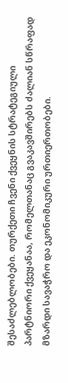შესაძლებლობები. თურქეთი ჩვენი ქვეყნის სტრატეგიული პარტნიორი ქვეყანაა, რომელთანაც გვაკავშირებს ძალიან სწრაფად მზარდი სავაჭრო და ეკონომიკური ურთიერთობები.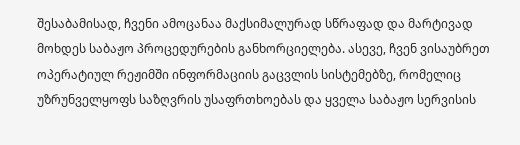შესაბამისად, ჩვენი ამოცანაა მაქსიმალურად სწრაფად და მარტივად მოხდეს საბაჟო პროცედურების განხორციელება. ასევე, ჩვენ ვისაუბრეთ ოპერატიულ რეჟიმში ინფორმაციის გაცვლის სისტემებზე, რომელიც უზრუნველყოფს საზღვრის უსაფრთხოებას და ყველა საბაჟო სერვისის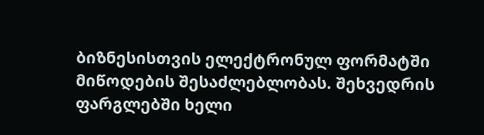ბიზნესისთვის ელექტრონულ ფორმატში მიწოდების შესაძლებლობას. შეხვედრის ფარგლებში ხელი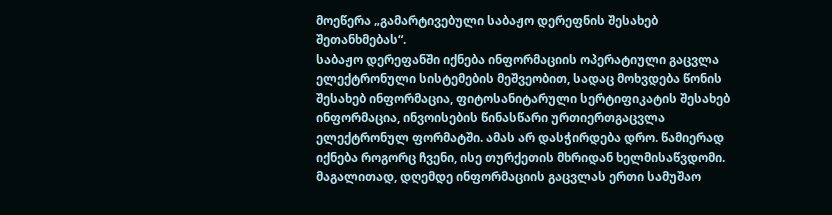მოეწერა „გამარტივებული საბაჟო დერეფნის შესახებ შეთანხმებას“.
საბაჟო დერეფანში იქნება ინფორმაციის ოპერატიული გაცვლა ელექტრონული სისტემების მეშვეობით, სადაც მოხვდება წონის შესახებ ინფორმაცია, ფიტოსანიტარული სერტიფიკატის შესახებ ინფორმაცია, ინვოისების წინასწარი ურთიერთგაცვლა ელექტრონულ ფორმატში. ამას არ დასჭირდება დრო. წამიერად იქნება როგორც ჩვენი, ისე თურქეთის მხრიდან ხელმისაწვდომი.
მაგალითად, დღემდე ინფორმაციის გაცვლას ერთი სამუშაო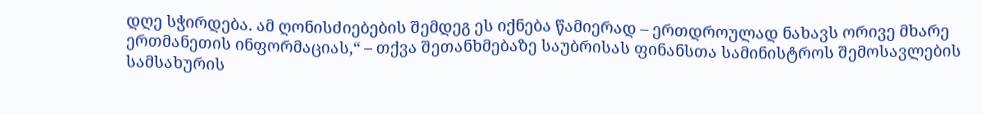დღე სჭირდება. ამ ღონისძიებების შემდეგ ეს იქნება წამიერად – ერთდროულად ნახავს ორივე მხარე ერთმანეთის ინფორმაციას,“ – თქვა შეთანხმებაზე საუბრისას ფინანსთა სამინისტროს შემოსავლების სამსახურის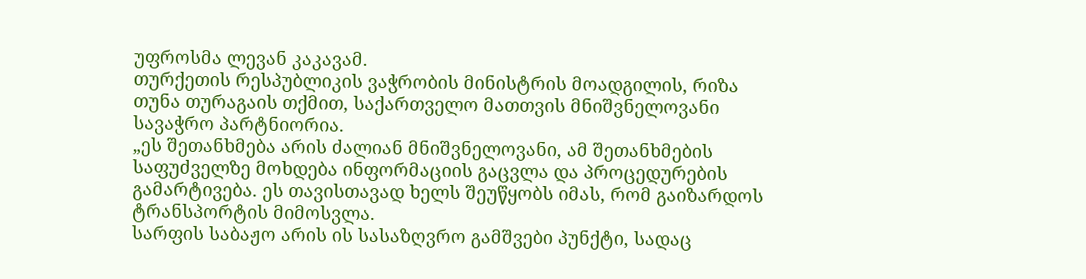უფროსმა ლევან კაკავამ.
თურქეთის რესპუბლიკის ვაჭრობის მინისტრის მოადგილის, რიზა თუნა თურაგაის თქმით, საქართველო მათთვის მნიშვნელოვანი სავაჭრო პარტნიორია.
„ეს შეთანხმება არის ძალიან მნიშვნელოვანი, ამ შეთანხმების საფუძველზე მოხდება ინფორმაციის გაცვლა და პროცედურების გამარტივება. ეს თავისთავად ხელს შეუწყობს იმას, რომ გაიზარდოს ტრანსპორტის მიმოსვლა.
სარფის საბაჟო არის ის სასაზღვრო გამშვები პუნქტი, სადაც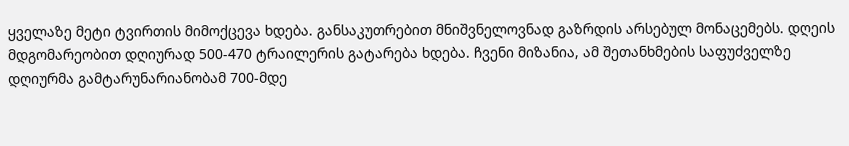ყველაზე მეტი ტვირთის მიმოქცევა ხდება. განსაკუთრებით მნიშვნელოვნად გაზრდის არსებულ მონაცემებს. დღეის მდგომარეობით დღიურად 500-470 ტრაილერის გატარება ხდება. ჩვენი მიზანია, ამ შეთანხმების საფუძველზე დღიურმა გამტარუნარიანობამ 700-მდე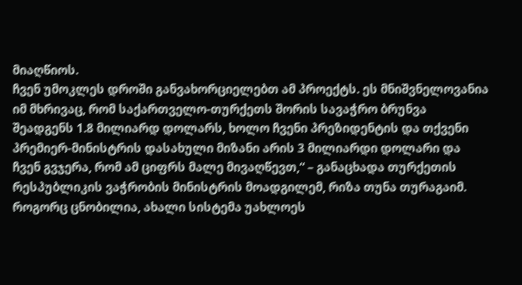მიაღწიოს.
ჩვენ უმოკლეს დროში განვახორციელებთ ამ პროექტს. ეს მნიშვნელოვანია იმ მხრივაც, რომ საქართველო-თურქეთს შორის სავაჭრო ბრუნვა შეადგენს 1.8 მილიარდ დოლარს, ხოლო ჩვენი პრეზიდენტის და თქვენი პრემიერ-მინისტრის დასახული მიზანი არის 3 მილიარდი დოლარი და ჩვენ გვჯერა, რომ ამ ციფრს მალე მივაღწევთ,“ – განაცხადა თურქეთის რესპუბლიკის ვაჭრობის მინისტრის მოადგილემ, რიზა თუნა თურაგაიმ.
როგორც ცნობილია, ახალი სისტემა უახლოეს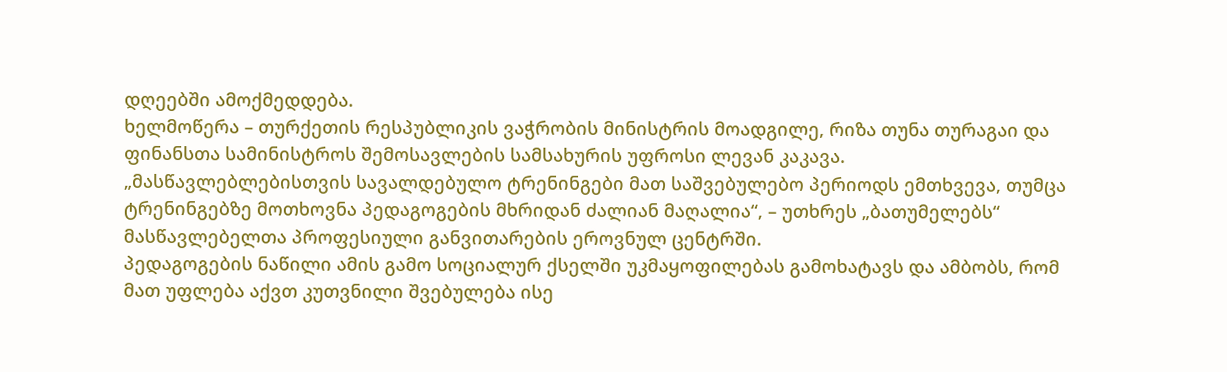დღეებში ამოქმედდება.
ხელმოწერა – თურქეთის რესპუბლიკის ვაჭრობის მინისტრის მოადგილე, რიზა თუნა თურაგაი და ფინანსთა სამინისტროს შემოსავლების სამსახურის უფროსი ლევან კაკავა.
„მასწავლებლებისთვის სავალდებულო ტრენინგები მათ საშვებულებო პერიოდს ემთხვევა, თუმცა ტრენინგებზე მოთხოვნა პედაგოგების მხრიდან ძალიან მაღალია“, – უთხრეს „ბათუმელებს“ მასწავლებელთა პროფესიული განვითარების ეროვნულ ცენტრში.
პედაგოგების ნაწილი ამის გამო სოციალურ ქსელში უკმაყოფილებას გამოხატავს და ამბობს, რომ მათ უფლება აქვთ კუთვნილი შვებულება ისე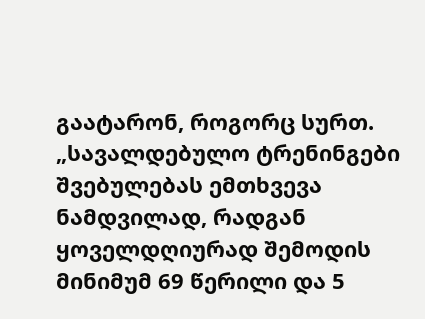გაატარონ, როგორც სურთ.
„სავალდებულო ტრენინგები შვებულებას ემთხვევა ნამდვილად, რადგან ყოველდღიურად შემოდის მინიმუმ 69 წერილი და 5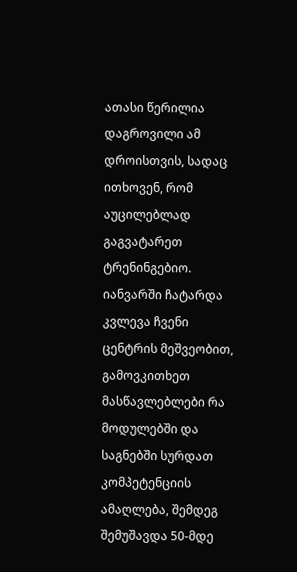ათასი წერილია დაგროვილი ამ დროისთვის, სადაც ითხოვენ, რომ აუცილებლად გაგვატარეთ ტრენინგებიო.
იანვარში ჩატარდა კვლევა ჩვენი ცენტრის მეშვეობით, გამოვკითხეთ მასწავლებლები რა მოდულებში და საგნებში სურდათ კომპეტენციის ამაღლება, შემდეგ შემუშავდა 50-მდე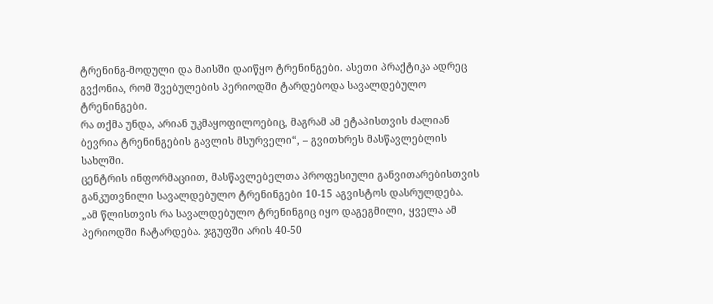ტრენინგ-მოდული და მაისში დაიწყო ტრენინგები. ასეთი პრაქტიკა ადრეც გვქონია, რომ შვებულების პერიოდში ტარდებოდა სავალდებულო ტრენინგები.
რა თქმა უნდა, არიან უკმაყოფილოებიც, მაგრამ ამ ეტაპისთვის ძალიან ბევრია ტრენინგების გავლის მსურველი“, – გვითხრეს მასწავლებლის სახლში.
ცენტრის ინფორმაციით, მასწავლებელთა პროფესიული განვითარებისთვის განკუთვნილი სავალდებულო ტრენინგები 10-15 აგვისტოს დასრულდება.
„ამ წლისთვის რა სავალდებულო ტრენინგიც იყო დაგეგმილი, ყველა ამ პერიოდში ჩატარდება. ჯგუფში არის 40-50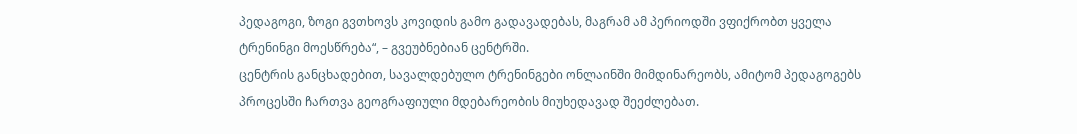პედაგოგი, ზოგი გვთხოვს კოვიდის გამო გადავადებას, მაგრამ ამ პერიოდში ვფიქრობთ ყველა ტრენინგი მოესწრება“, – გვეუბნებიან ცენტრში.
ცენტრის განცხადებით, სავალდებულო ტრენინგები ონლაინში მიმდინარეობს, ამიტომ პედაგოგებს პროცესში ჩართვა გეოგრაფიული მდებარეობის მიუხედავად შეეძლებათ.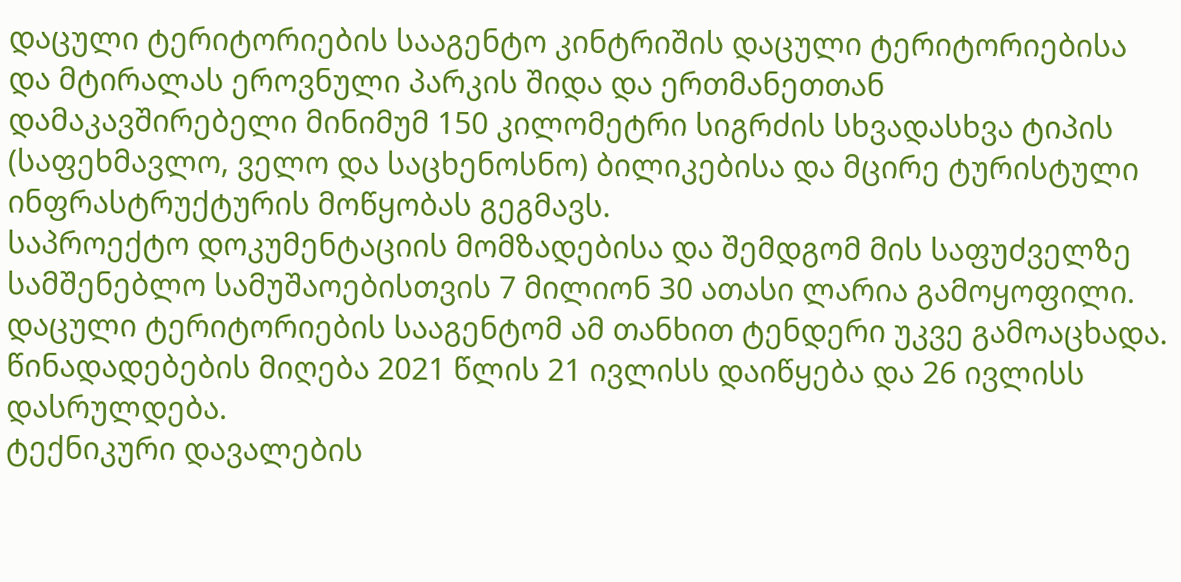დაცული ტერიტორიების სააგენტო კინტრიშის დაცული ტერიტორიებისა და მტირალას ეროვნული პარკის შიდა და ერთმანეთთან დამაკავშირებელი მინიმუმ 150 კილომეტრი სიგრძის სხვადასხვა ტიპის (საფეხმავლო, ველო და საცხენოსნო) ბილიკებისა და მცირე ტურისტული ინფრასტრუქტურის მოწყობას გეგმავს.
საპროექტო დოკუმენტაციის მომზადებისა და შემდგომ მის საფუძველზე სამშენებლო სამუშაოებისთვის 7 მილიონ 30 ათასი ლარია გამოყოფილი. დაცული ტერიტორიების სააგენტომ ამ თანხით ტენდერი უკვე გამოაცხადა. წინადადებების მიღება 2021 წლის 21 ივლისს დაიწყება და 26 ივლისს დასრულდება.
ტექნიკური დავალების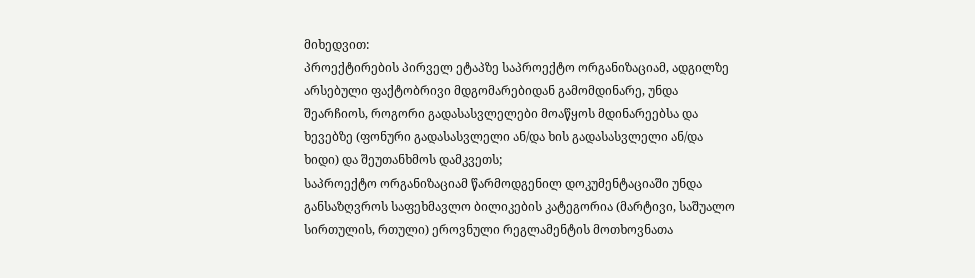მიხედვით:
პროექტირების პირველ ეტაპზე საპროექტო ორგანიზაციამ, ადგილზე არსებული ფაქტობრივი მდგომარებიდან გამომდინარე, უნდა შეარჩიოს, როგორი გადასასვლელები მოაწყოს მდინარეებსა და ხევებზე (ფონური გადასასვლელი ან/და ხის გადასასვლელი ან/და ხიდი) და შეუთანხმოს დამკვეთს;
საპროექტო ორგანიზაციამ წარმოდგენილ დოკუმენტაციაში უნდა განსაზღვროს საფეხმავლო ბილიკების კატეგორია (მარტივი, საშუალო სირთულის, რთული) ეროვნული რეგლამენტის მოთხოვნათა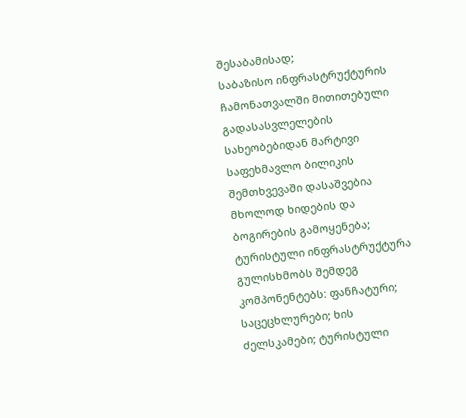შესაბამისად;
საბაზისო ინფრასტრუქტურის ჩამონათვალში მითითებული გადასასვლელების სახეობებიდან მარტივი საფეხმავლო ბილიკის შემთხვევაში დასაშვებია მხოლოდ ხიდების და ბოგირების გამოყენება;
ტურისტული ინფრასტრუქტურა გულისხმობს შემდეგ კომპონენტებს: ფანჩატური; საცეცხლურები; ხის ძელსკამები; ტურისტული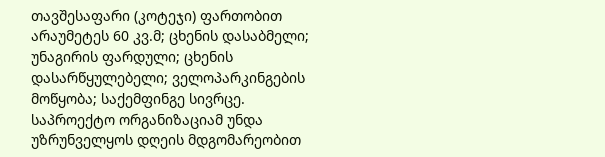თავშესაფარი (კოტეჯი) ფართობით არაუმეტეს 60 კვ.მ; ცხენის დასაბმელი; უნაგირის ფარდული; ცხენის დასარწყულებელი; ველოპარკინგების მოწყობა; საქემფინგე სივრცე.
საპროექტო ორგანიზაციამ უნდა უზრუნველყოს დღეის მდგომარეობით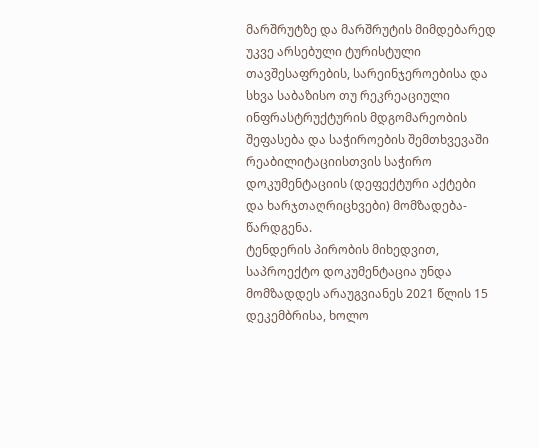მარშრუტზე და მარშრუტის მიმდებარედ უკვე არსებული ტურისტული თავშესაფრების, სარეინჯეროებისა და სხვა საბაზისო თუ რეკრეაციული ინფრასტრუქტურის მდგომარეობის შეფასება და საჭიროების შემთხვევაში რეაბილიტაციისთვის საჭირო დოკუმენტაციის (დეფექტური აქტები და ხარჯთაღრიცხვები) მომზადება-წარდგენა.
ტენდერის პირობის მიხედვით, საპროექტო დოკუმენტაცია უნდა მომზადდეს არაუგვიანეს 2021 წლის 15 დეკემბრისა, ხოლო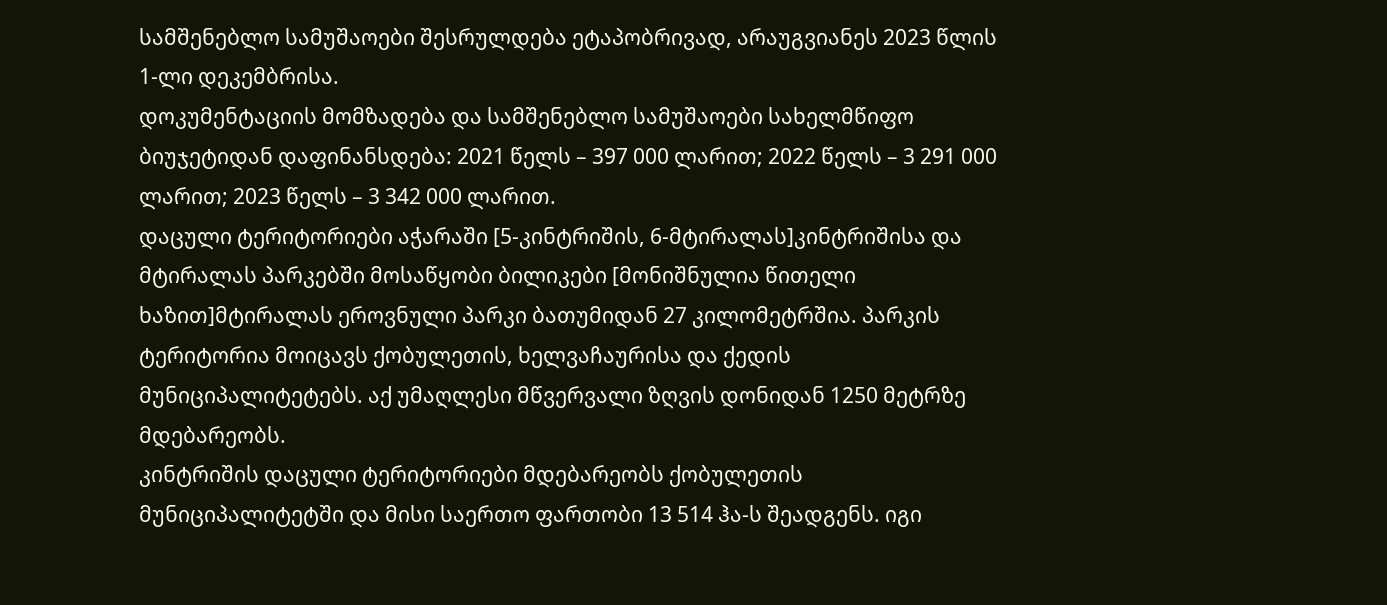სამშენებლო სამუშაოები შესრულდება ეტაპობრივად, არაუგვიანეს 2023 წლის 1-ლი დეკემბრისა.
დოკუმენტაციის მომზადება და სამშენებლო სამუშაოები სახელმწიფო ბიუჯეტიდან დაფინანსდება: 2021 წელს – 397 000 ლარით; 2022 წელს – 3 291 000 ლარით; 2023 წელს – 3 342 000 ლარით.
დაცული ტერიტორიები აჭარაში [5-კინტრიშის, 6-მტირალას]კინტრიშისა და მტირალას პარკებში მოსაწყობი ბილიკები [მონიშნულია წითელი ხაზით]მტირალას ეროვნული პარკი ბათუმიდან 27 კილომეტრშია. პარკის ტერიტორია მოიცავს ქობულეთის, ხელვაჩაურისა და ქედის მუნიციპალიტეტებს. აქ უმაღლესი მწვერვალი ზღვის დონიდან 1250 მეტრზე მდებარეობს.
კინტრიშის დაცული ტერიტორიები მდებარეობს ქობულეთის მუნიციპალიტეტში და მისი საერთო ფართობი 13 514 ჰა-ს შეადგენს. იგი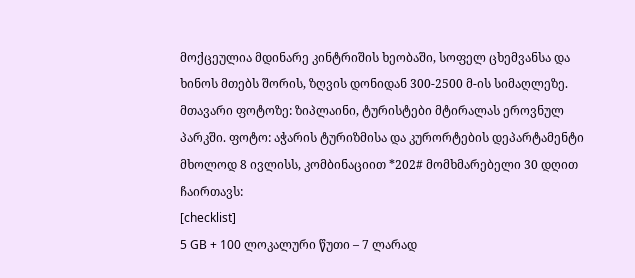მოქცეულია მდინარე კინტრიშის ხეობაში, სოფელ ცხემვანსა და ხინოს მთებს შორის, ზღვის დონიდან 300-2500 მ-ის სიმაღლეზე.
მთავარი ფოტოზე: ზიპლაინი, ტურისტები მტირალას ეროვნულ პარკში. ფოტო: აჭარის ტურიზმისა და კურორტების დეპარტამენტი
მხოლოდ 8 ივლისს, კომბინაციით *202# მომხმარებელი 30 დღით ჩაირთავს:
[checklist]
5 GB + 100 ლოკალური წუთი – 7 ლარად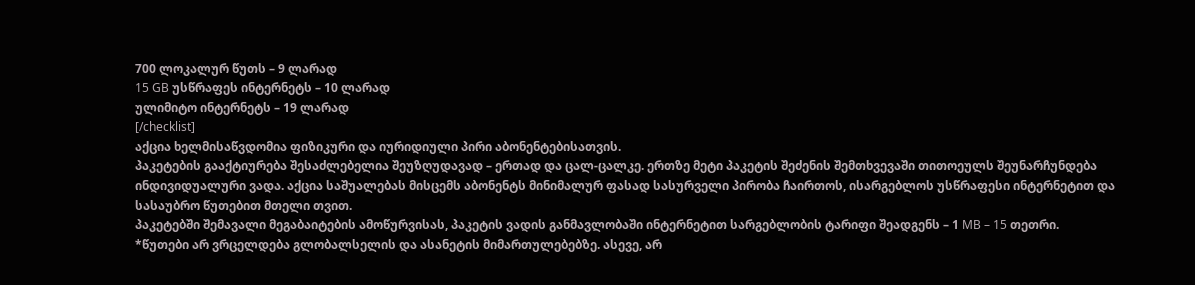700 ლოკალურ წუთს – 9 ლარად
15 GB უსწრაფეს ინტერნეტს – 10 ლარად
ულიმიტო ინტერნეტს – 19 ლარად
[/checklist]
აქცია ხელმისაწვდომია ფიზიკური და იურიდიული პირი აბონენტებისათვის.
პაკეტების გააქტიურება შესაძლებელია შეუზღუდავად – ერთად და ცალ-ცალკე. ერთზე მეტი პაკეტის შეძენის შემთხვევაში თითოეულს შეუნარჩუნდება ინდივიდუალური ვადა. აქცია საშუალებას მისცემს აბონენტს მინიმალურ ფასად სასურველი პირობა ჩაირთოს, ისარგებლოს უსწრაფესი ინტერნეტით და სასაუბრო წუთებით მთელი თვით.
პაკეტებში შემავალი მეგაბაიტების ამოწურვისას, პაკეტის ვადის განმავლობაში ინტერნეტით სარგებლობის ტარიფი შეადგენს – 1 MB – 15 თეთრი.
*წუთები არ ვრცელდება გლობალსელის და ასანეტის მიმართულებებზე. ასევე, არ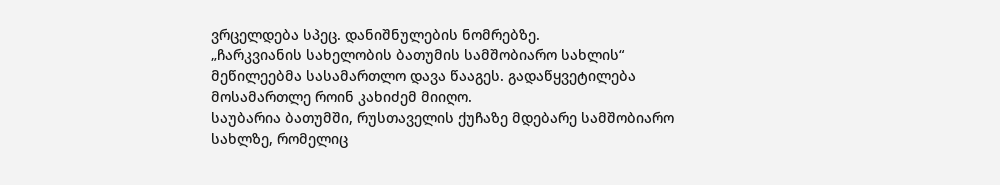ვრცელდება სპეც. დანიშნულების ნომრებზე.
„ჩარკვიანის სახელობის ბათუმის სამშობიარო სახლის“ მეწილეებმა სასამართლო დავა წააგეს. გადაწყვეტილება მოსამართლე როინ კახიძემ მიიღო.
საუბარია ბათუმში, რუსთაველის ქუჩაზე მდებარე სამშობიარო სახლზე, რომელიც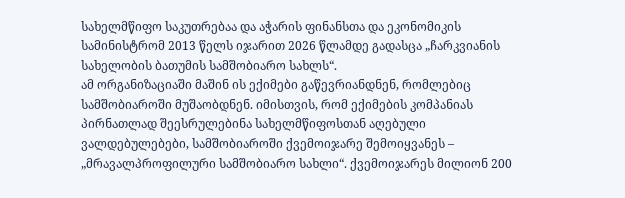სახელმწიფო საკუთრებაა და აჭარის ფინანსთა და ეკონომიკის სამინისტრომ 2013 წელს იჯარით 2026 წლამდე გადასცა „ჩარკვიანის სახელობის ბათუმის სამშობიარო სახლს“.
ამ ორგანიზაციაში მაშინ ის ექიმები გაწევრიანდნენ, რომლებიც სამშობიაროში მუშაობდნენ. იმისთვის, რომ ექიმების კომპანიას პირნათლად შეესრულებინა სახელმწიფოსთან აღებული ვალდებულებები, სამშობიაროში ქვემოიჯარე შემოიყვანეს – „მრავალპროფილური სამშობიარო სახლი“. ქვემოიჯარეს მილიონ 200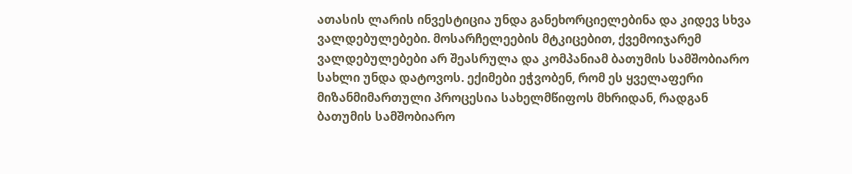ათასის ლარის ინვესტიცია უნდა განეხორციელებინა და კიდევ სხვა ვალდებულებები. მოსარჩელეების მტკიცებით, ქვემოიჯარემ ვალდებულებები არ შეასრულა და კომპანიამ ბათუმის სამშობიარო სახლი უნდა დატოვოს. ექიმები ეჭვობენ, რომ ეს ყველაფერი მიზანმიმართული პროცესია სახელმწიფოს მხრიდან, რადგან ბათუმის სამშობიარო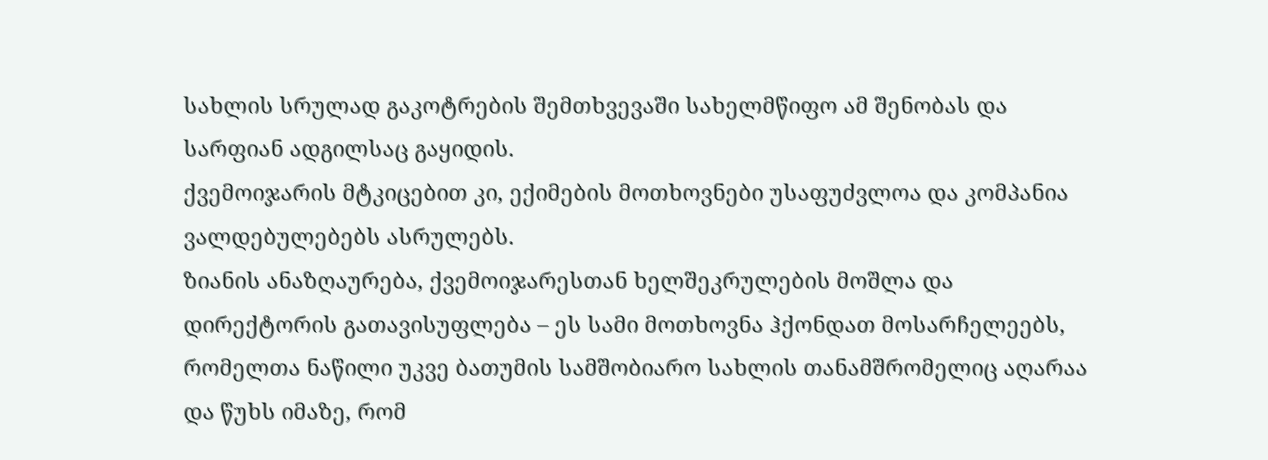სახლის სრულად გაკოტრების შემთხვევაში სახელმწიფო ამ შენობას და სარფიან ადგილსაც გაყიდის.
ქვემოიჯარის მტკიცებით კი, ექიმების მოთხოვნები უსაფუძვლოა და კომპანია ვალდებულებებს ასრულებს.
ზიანის ანაზღაურება, ქვემოიჯარესთან ხელშეკრულების მოშლა და დირექტორის გათავისუფლება – ეს სამი მოთხოვნა ჰქონდათ მოსარჩელეებს, რომელთა ნაწილი უკვე ბათუმის სამშობიარო სახლის თანამშრომელიც აღარაა და წუხს იმაზე, რომ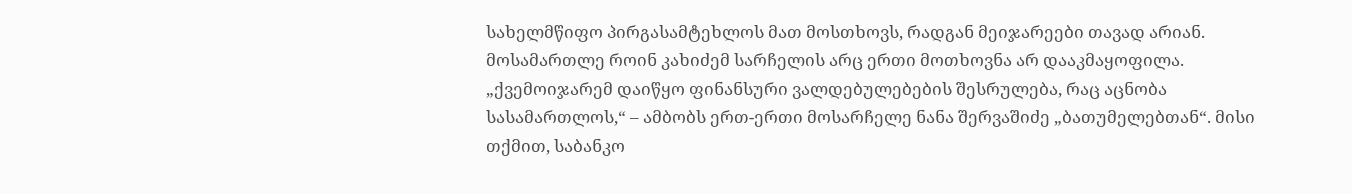სახელმწიფო პირგასამტეხლოს მათ მოსთხოვს, რადგან მეიჯარეები თავად არიან.
მოსამართლე როინ კახიძემ სარჩელის არც ერთი მოთხოვნა არ დააკმაყოფილა.
„ქვემოიჯარემ დაიწყო ფინანსური ვალდებულებების შესრულება, რაც აცნობა სასამართლოს,“ – ამბობს ერთ-ერთი მოსარჩელე ნანა შერვაშიძე „ბათუმელებთან“. მისი თქმით, საბანკო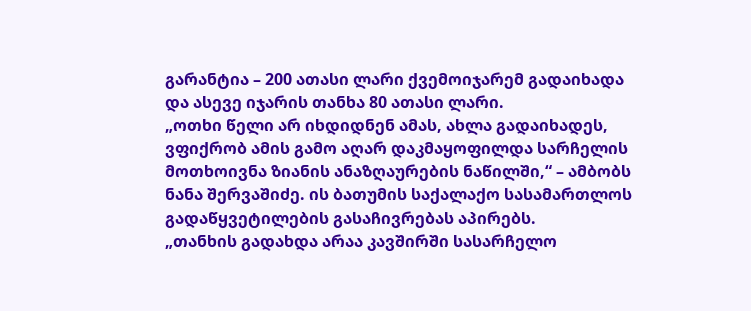გარანტია – 200 ათასი ლარი ქვემოიჯარემ გადაიხადა და ასევე იჯარის თანხა 80 ათასი ლარი.
„ოთხი წელი არ იხდიდნენ ამას, ახლა გადაიხადეს, ვფიქრობ ამის გამო აღარ დაკმაყოფილდა სარჩელის მოთხოივნა ზიანის ანაზღაურების ნაწილში,“ – ამბობს ნანა შერვაშიძე. ის ბათუმის საქალაქო სასამართლოს გადაწყვეტილების გასაჩივრებას აპირებს.
„თანხის გადახდა არაა კავშირში სასარჩელო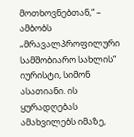მოთხოვნებთან,“ – ამბობს „მრავალპროფილური სამშობიარო სახლის“ იურისტი, სიმონ ასათიანი. ის ყურადღებას ამახვილებს იმაზე,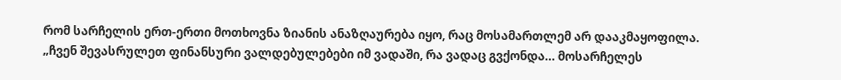რომ სარჩელის ერთ-ერთი მოთხოვნა ზიანის ანაზღაურება იყო, რაც მოსამართლემ არ დააკმაყოფილა.
„ჩვენ შევასრულეთ ფინანსური ვალდებულებები იმ ვადაში, რა ვადაც გვქონდა… მოსარჩელეს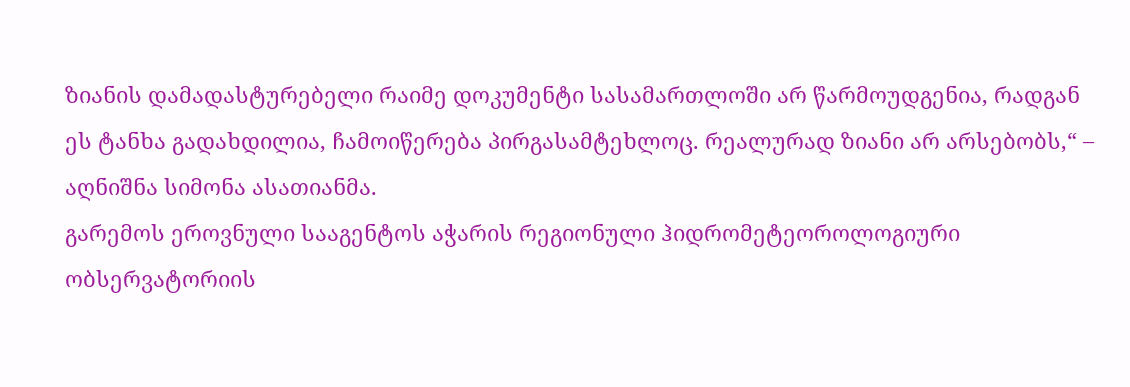ზიანის დამადასტურებელი რაიმე დოკუმენტი სასამართლოში არ წარმოუდგენია, რადგან ეს ტანხა გადახდილია, ჩამოიწერება პირგასამტეხლოც. რეალურად ზიანი არ არსებობს,“ – აღნიშნა სიმონა ასათიანმა.
გარემოს ეროვნული სააგენტოს აჭარის რეგიონული ჰიდრომეტეოროლოგიური ობსერვატორიის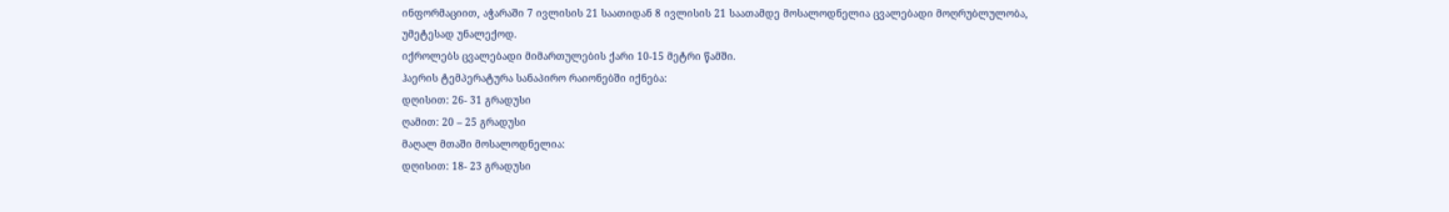ინფორმაციით, აჭარაში 7 ივლისის 21 საათიდან 8 ივლისის 21 საათამდე მოსალოდნელია ცვალებადი მოღრუბლულობა, უმეტესად უნალექოდ.
იქროლებს ცვალებადი მიმართულების ქარი 10-15 მეტრი წამში.
ჰაერის ტემპერატურა სანაპირო რაიონებში იქნება:
დღისით: 26- 31 გრადუსი
ღამით: 20 – 25 გრადუსი
მაღალ მთაში მოსალოდნელია:
დღისით: 18- 23 გრადუსი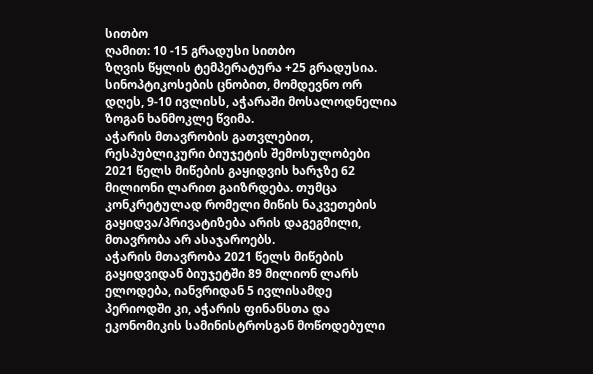სითბო
ღამით: 10 -15 გრადუსი სითბო
ზღვის წყლის ტემპერატურა +25 გრადუსია.
სინოპტიკოსების ცნობით, მომდევნო ორ დღეს, 9-10 ივლისს, აჭარაში მოსალოდნელია ზოგან ხანმოკლე წვიმა.
აჭარის მთავრობის გათვლებით, რესპუბლიკური ბიუჯეტის შემოსულობები 2021 წელს მიწების გაყიდვის ხარჯზე 62 მილიონი ლარით გაიზრდება. თუმცა კონკრეტულად რომელი მიწის ნაკვეთების გაყიდვა/პრივატიზება არის დაგეგმილი, მთავრობა არ ასაჯაროებს.
აჭარის მთავრობა 2021 წელს მიწების გაყიდვიდან ბიუჯეტში 89 მილიონ ლარს ელოდება, იანვრიდან 5 ივლისამდე პერიოდში კი, აჭარის ფინანსთა და ეკონომიკის სამინისტროსგან მოწოდებული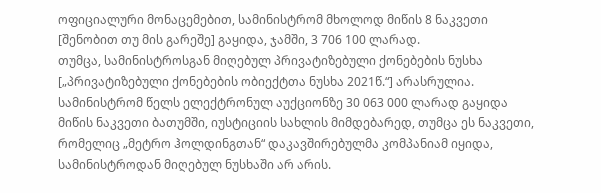ოფიციალური მონაცემებით, სამინისტრომ მხოლოდ მიწის 8 ნაკვეთი [შენობით თუ მის გარეშე] გაყიდა, ჯამში, 3 706 100 ლარად.
თუმცა, სამინისტროსგან მიღებულ პრივატიზებული ქონებების ნუსხა [„პრივატიზებული ქონებების ობიექტთა ნუსხა 2021წ.“] არასრულია. სამინისტრომ წელს ელექტრონულ აუქციონზე 30 063 000 ლარად გაყიდა მიწის ნაკვეთი ბათუმში, იუსტიციის სახლის მიმდებარედ, თუმცა ეს ნაკვეთი, რომელიც „მეტრო ჰოლდინგთან“ დაკავშირებულმა კომპანიამ იყიდა, სამინისტროდან მიღებულ ნუსხაში არ არის.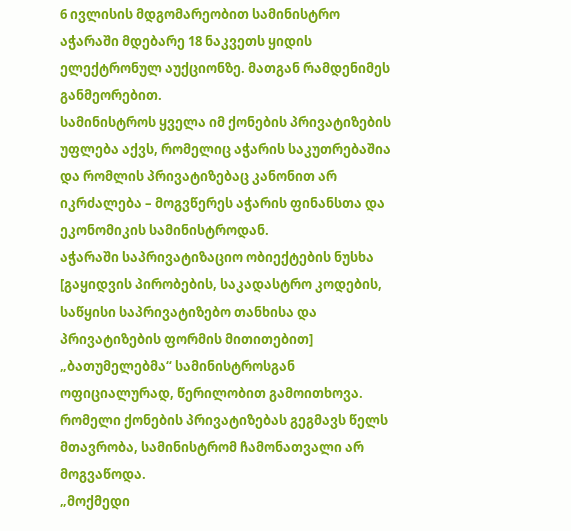6 ივლისის მდგომარეობით სამინისტრო აჭარაში მდებარე 18 ნაკვეთს ყიდის ელექტრონულ აუქციონზე. მათგან რამდენიმეს განმეორებით.
სამინისტროს ყველა იმ ქონების პრივატიზების უფლება აქვს, რომელიც აჭარის საკუთრებაშია და რომლის პრივატიზებაც კანონით არ იკრძალება – მოგვწერეს აჭარის ფინანსთა და ეკონომიკის სამინისტროდან.
აჭარაში საპრივატიზაციო ობიექტების ნუსხა [გაყიდვის პირობების, საკადასტრო კოდების, საწყისი საპრივატიზებო თანხისა და პრივატიზების ფორმის მითითებით] „ბათუმელებმა“ სამინისტროსგან ოფიციალურად, წერილობით გამოითხოვა. რომელი ქონების პრივატიზებას გეგმავს წელს მთავრობა, სამინისტრომ ჩამონათვალი არ მოგვაწოდა.
„მოქმედი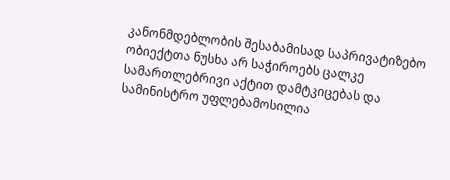კანონმდებლობის შესაბამისად საპრივატიზებო ობიექტთა ნუსხა არ საჭიროებს ცალკე სამართლებრივი აქტით დამტკიცებას და სამინისტრო უფლებამოსილია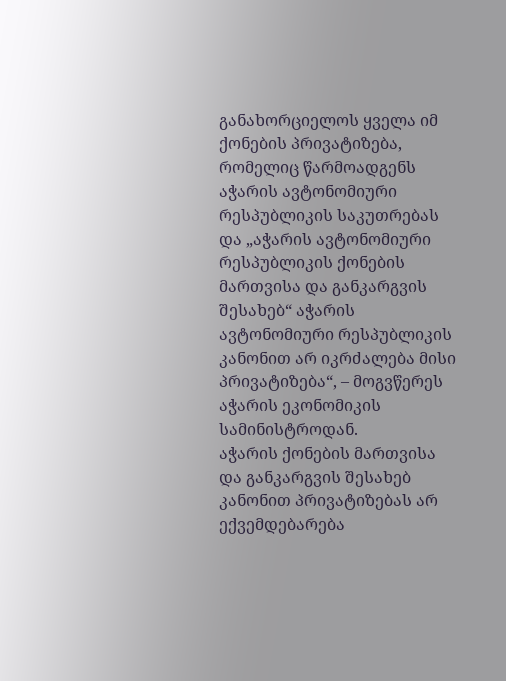განახორციელოს ყველა იმ ქონების პრივატიზება, რომელიც წარმოადგენს აჭარის ავტონომიური რესპუბლიკის საკუთრებას და „აჭარის ავტონომიური რესპუბლიკის ქონების მართვისა და განკარგვის შესახებ“ აჭარის ავტონომიური რესპუბლიკის კანონით არ იკრძალება მისი პრივატიზება“, – მოგვწერეს აჭარის ეკონომიკის სამინისტროდან.
აჭარის ქონების მართვისა და განკარგვის შესახებ კანონით პრივატიზებას არ ექვემდებარება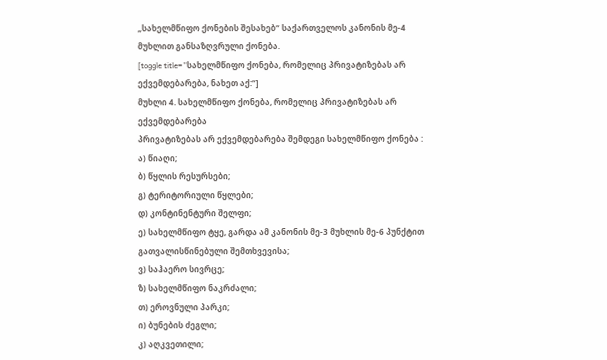„სახელმწიფო ქონების შესახებ“ საქართველოს კანონის მე-4 მუხლით განსაზღვრული ქონება.
[toggle title=”სახელმწიფო ქონება, რომელიც პრივატიზებას არ ექვემდებარება, ნახეთ აქ:“]
მუხლი 4. სახელმწიფო ქონება, რომელიც პრივატიზებას არ ექვემდებარება
პრივატიზებას არ ექვემდებარება შემდეგი სახელმწიფო ქონება :
ა) წიაღი;
ბ) წყლის რესურსები;
გ) ტერიტორიული წყლები;
დ) კონტინენტური შელფი;
ე) სახელმწიფო ტყე, გარდა ამ კანონის მე-3 მუხლის მე-6 პუნქტით გათვალისწინებული შემთხვევისა;
ვ) საჰაერო სივრცე;
ზ) სახელმწიფო ნაკრძალი;
თ) ეროვნული პარკი;
ი) ბუნების ძეგლი;
კ) აღკვეთილი;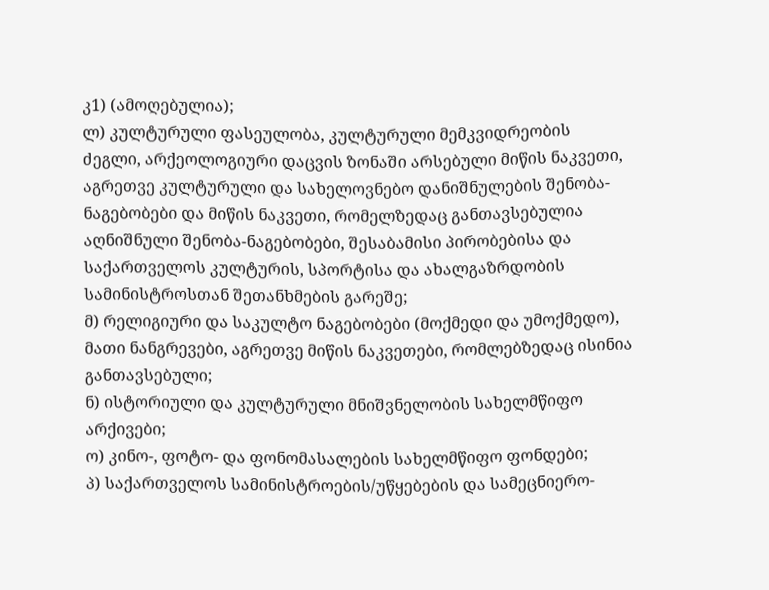კ1) (ამოღებულია);
ლ) კულტურული ფასეულობა, კულტურული მემკვიდრეობის ძეგლი, არქეოლოგიური დაცვის ზონაში არსებული მიწის ნაკვეთი, აგრეთვე კულტურული და სახელოვნებო დანიშნულების შენობა-ნაგებობები და მიწის ნაკვეთი, რომელზედაც განთავსებულია აღნიშნული შენობა-ნაგებობები, შესაბამისი პირობებისა და საქართველოს კულტურის, სპორტისა და ახალგაზრდობის სამინისტროსთან შეთანხმების გარეშე;
მ) რელიგიური და საკულტო ნაგებობები (მოქმედი და უმოქმედო), მათი ნანგრევები, აგრეთვე მიწის ნაკვეთები, რომლებზედაც ისინია განთავსებული;
ნ) ისტორიული და კულტურული მნიშვნელობის სახელმწიფო არქივები;
ო) კინო-, ფოტო- და ფონომასალების სახელმწიფო ფონდები;
პ) საქართველოს სამინისტროების/უწყებების და სამეცნიერო-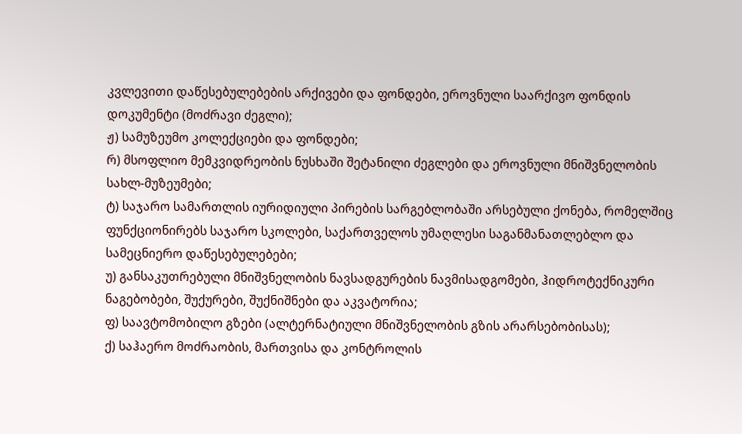კვლევითი დაწესებულებების არქივები და ფონდები, ეროვნული საარქივო ფონდის დოკუმენტი (მოძრავი ძეგლი);
ჟ) სამუზეუმო კოლექციები და ფონდები;
რ) მსოფლიო მემკვიდრეობის ნუსხაში შეტანილი ძეგლები და ეროვნული მნიშვნელობის სახლ-მუზეუმები;
ტ) საჯარო სამართლის იურიდიული პირების სარგებლობაში არსებული ქონება, რომელშიც ფუნქციონირებს საჯარო სკოლები, საქართველოს უმაღლესი საგანმანათლებლო და სამეცნიერო დაწესებულებები;
უ) განსაკუთრებული მნიშვნელობის ნავსადგურების ნავმისადგომები, ჰიდროტექნიკური ნაგებობები, შუქურები, შუქნიშნები და აკვატორია;
ფ) საავტომობილო გზები (ალტერნატიული მნიშვნელობის გზის არარსებობისას);
ქ) საჰაერო მოძრაობის, მართვისა და კონტროლის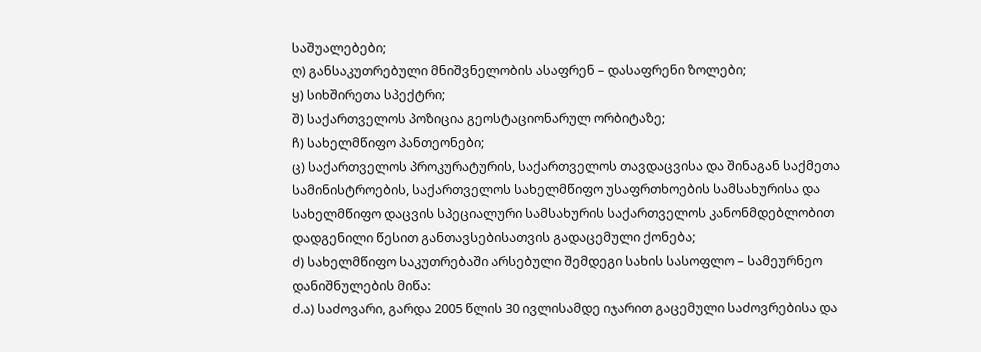საშუალებები;
ღ) განსაკუთრებული მნიშვნელობის ასაფრენ – დასაფრენი ზოლები;
ყ) სიხშირეთა სპექტრი;
შ) საქართველოს პოზიცია გეოსტაციონარულ ორბიტაზე;
ჩ) სახელმწიფო პანთეონები;
ც) საქართველოს პროკურატურის, საქართველოს თავდაცვისა და შინაგან საქმეთა სამინისტროების, საქართველოს სახელმწიფო უსაფრთხოების სამსახურისა და სახელმწიფო დაცვის სპეციალური სამსახურის საქართველოს კანონმდებლობით დადგენილი წესით განთავსებისათვის გადაცემული ქონება;
ძ) სახელმწიფო საკუთრებაში არსებული შემდეგი სახის სასოფლო – სამეურნეო დანიშნულების მიწა:
ძ.ა) საძოვარი, გარდა 2005 წლის 30 ივლისამდე იჯარით გაცემული საძოვრებისა და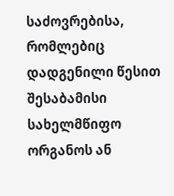საძოვრებისა, რომლებიც დადგენილი წესით შესაბამისი სახელმწიფო ორგანოს ან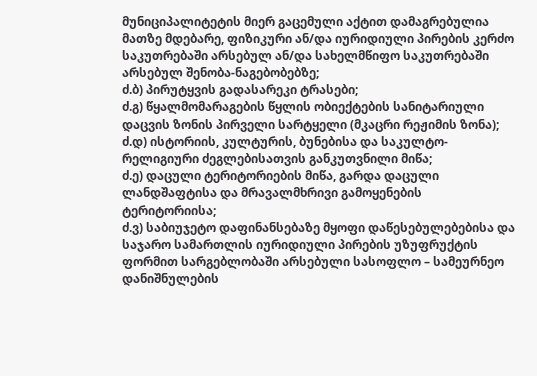მუნიციპალიტეტის მიერ გაცემული აქტით დამაგრებულია მათზე მდებარე, ფიზიკური ან/და იურიდიული პირების კერძო საკუთრებაში არსებულ ან/და სახელმწიფო საკუთრებაში არსებულ შენობა-ნაგებობებზე;
ძ.ბ) პირუტყვის გადასარეკი ტრასები;
ძ.გ) წყალმომარაგების წყლის ობიექტების სანიტარიული დაცვის ზონის პირველი სარტყელი (მკაცრი რეჟიმის ზონა);
ძ.დ) ისტორიის, კულტურის, ბუნებისა და საკულტო-რელიგიური ძეგლებისათვის განკუთვნილი მიწა;
ძ.ე) დაცული ტერიტორიების მიწა, გარდა დაცული ლანდშაფტისა და მრავალმხრივი გამოყენების ტერიტორიისა;
ძ.ვ) საბიუჯეტო დაფინანსებაზე მყოფი დაწესებულებებისა და საჯარო სამართლის იურიდიული პირების უზუფრუქტის ფორმით სარგებლობაში არსებული სასოფლო – სამეურნეო დანიშნულების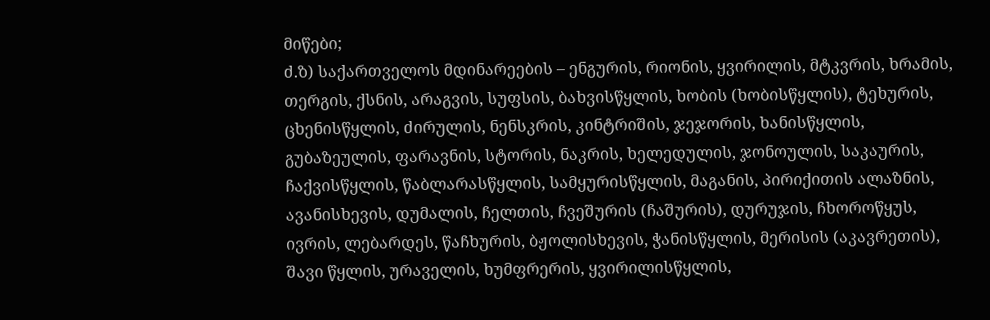მიწები;
ძ.ზ) საქართველოს მდინარეების – ენგურის, რიონის, ყვირილის, მტკვრის, ხრამის, თერგის, ქსნის, არაგვის, სუფსის, ბახვისწყლის, ხობის (ხობისწყლის), ტეხურის, ცხენისწყლის, ძირულის, ნენსკრის, კინტრიშის, ჯეჯორის, ხანისწყლის, გუბაზეულის, ფარავნის, სტორის, ნაკრის, ხელედულის, ჯონოულის, საკაურის, ჩაქვისწყლის, წაბლარასწყლის, სამყურისწყლის, მაგანის, პირიქითის ალაზნის, ავანისხევის, დუმალის, ჩელთის, ჩვეშურის (ჩაშურის), დურუჯის, ჩხოროწყუს, ივრის, ლებარდეს, წაჩხურის, ბჟოლისხევის, ჭანისწყლის, მერისის (აკავრეთის), შავი წყლის, ურაველის, ხუმფრერის, ყვირილისწყლის,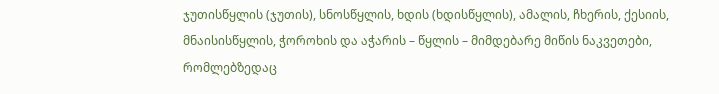ჯუთისწყლის (ჯუთის), სნოსწყლის, ხდის (ხდისწყლის), ამალის, ჩხერის, ქესიის, მნაისისწყლის, ჭოროხის და აჭარის – წყლის – მიმდებარე მიწის ნაკვეთები, რომლებზედაც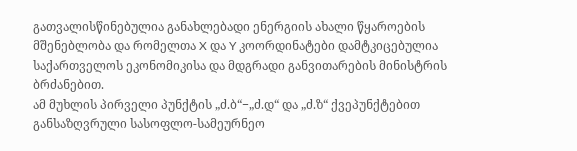გათვალისწინებულია განახლებადი ენერგიის ახალი წყაროების მშენებლობა და რომელთა X და Y კოორდინატები დამტკიცებულია საქართველოს ეკონომიკისა და მდგრადი განვითარების მინისტრის ბრძანებით.
ამ მუხლის პირველი პუნქტის „ძ.ბ“−„ძ.დ“ და „ძ.ზ“ ქვეპუნქტებით განსაზღვრული სასოფლო-სამეურნეო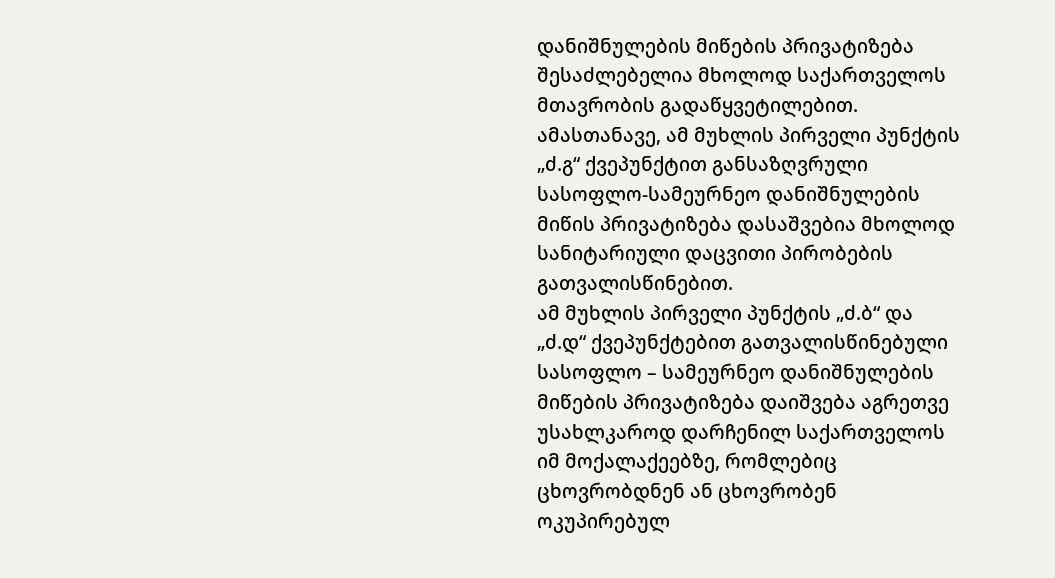დანიშნულების მიწების პრივატიზება შესაძლებელია მხოლოდ საქართველოს მთავრობის გადაწყვეტილებით. ამასთანავე, ამ მუხლის პირველი პუნქტის „ძ.გ“ ქვეპუნქტით განსაზღვრული სასოფლო-სამეურნეო დანიშნულების მიწის პრივატიზება დასაშვებია მხოლოდ სანიტარიული დაცვითი პირობების გათვალისწინებით.
ამ მუხლის პირველი პუნქტის „ძ.ბ“ და „ძ.დ“ ქვეპუნქტებით გათვალისწინებული სასოფლო – სამეურნეო დანიშნულების მიწების პრივატიზება დაიშვება აგრეთვე უსახლკაროდ დარჩენილ საქართველოს იმ მოქალაქეებზე, რომლებიც ცხოვრობდნენ ან ცხოვრობენ ოკუპირებულ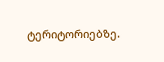ტერიტორიებზე.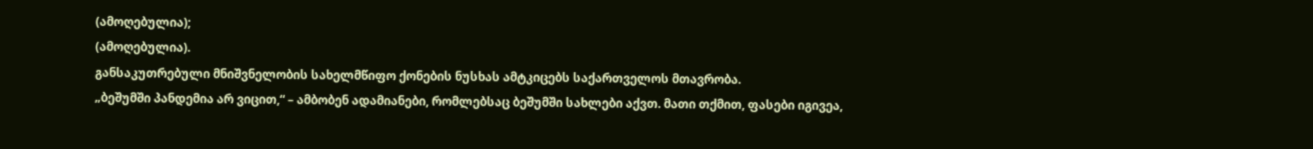(ამოღებულია);
(ამოღებულია).
განსაკუთრებული მნიშვნელობის სახელმწიფო ქონების ნუსხას ამტკიცებს საქართველოს მთავრობა.
„ბეშუმში პანდემია არ ვიცით,“ – ამბობენ ადამიანები, რომლებსაც ბეშუმში სახლები აქვთ. მათი თქმით, ფასები იგივეა,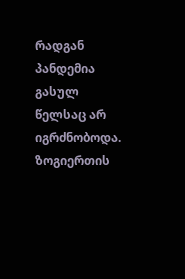რადგან პანდემია გასულ წელსაც არ იგრძნობოდა. ზოგიერთის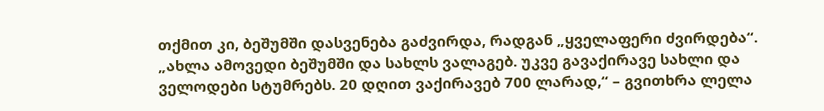თქმით კი, ბეშუმში დასვენება გაძვირდა, რადგან „ყველაფერი ძვირდება“.
„ახლა ამოვედი ბეშუმში და სახლს ვალაგებ. უკვე გავაქირავე სახლი და ველოდები სტუმრებს. 20 დღით ვაქირავებ 700 ლარად,“ – გვითხრა ლელა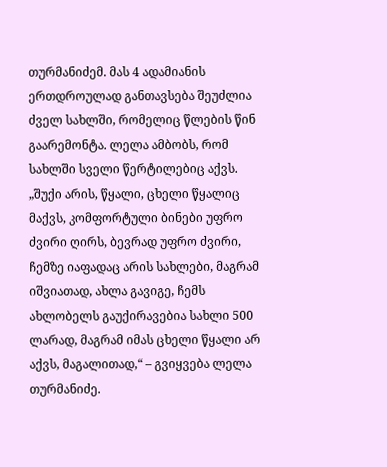თურმანიძემ. მას 4 ადამიანის ერთდროულად განთავსება შეუძლია ძველ სახლში, რომელიც წლების წინ გაარემონტა. ლელა ამბობს, რომ სახლში სველი წერტილებიც აქვს.
„შუქი არის, წყალი, ცხელი წყალიც მაქვს, კომფორტული ბინები უფრო ძვირი ღირს, ბევრად უფრო ძვირი, ჩემზე იაფადაც არის სახლები, მაგრამ იშვიათად, ახლა გავიგე, ჩემს ახლობელს გაუქირავებია სახლი 500 ლარად, მაგრამ იმას ცხელი წყალი არ აქვს, მაგალითად,“ – გვიყვება ლელა თურმანიძე.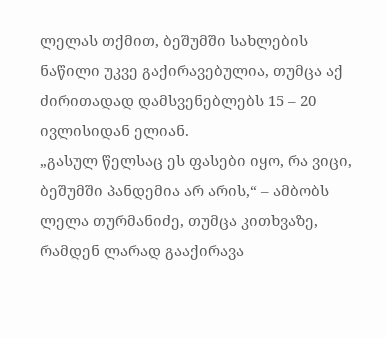ლელას თქმით, ბეშუმში სახლების ნაწილი უკვე გაქირავებულია, თუმცა აქ ძირითადად დამსვენებლებს 15 – 20 ივლისიდან ელიან.
„გასულ წელსაც ეს ფასები იყო, რა ვიცი, ბეშუმში პანდემია არ არის,“ – ამბობს ლელა თურმანიძე, თუმცა კითხვაზე, რამდენ ლარად გააქირავა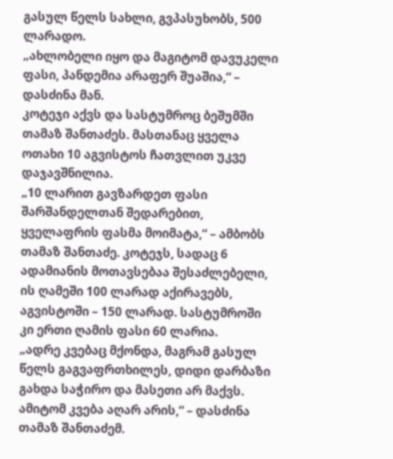გასულ წელს სახლი, გვპასუხობს, 500 ლარადო.
„ახლობელი იყო და მაგიტომ დავუკელი ფასი, პანდემია არაფერ შუაშია,“ – დასძინა მან.
კოტეჯი აქვს და სასტუმროც ბეშუმში თამაზ შანთაძეს. მასთანაც ყველა ოთახი 10 აგვისტოს ჩათვლით უკვე დაჯავშნილია.
„10 ლარით გავზარდეთ ფასი შარშანდელთან შედარებით, ყველაფრის ფასმა მოიმატა,“ – ამბობს თამაზ შანთაძე. კოტეჯს, სადაც 6 ადამიანის მოთავსებაა შესაძლებელი, ის ღამეში 100 ლარად აქირავებს, აგვისტოში – 150 ლარად. სასტუმროში კი ერთი ღამის ფასი 60 ლარია.
„ადრე კვებაც მქონდა, მაგრამ გასულ წელს გაგვაფრთხილეს, დიდი დარბაზი გახდა საჭირო და მასეთი არ მაქვს. ამიტომ კვება აღარ არის,“ – დასძინა თამაზ შანთაძემ.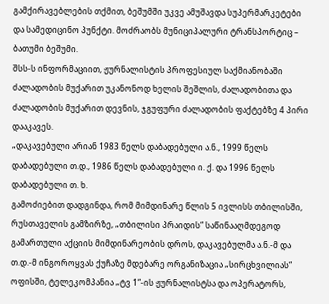გამქირავებლების თქმით, ბეშუმში უკვე ამუშავდა სუპერმარკეტები და სამედიცინო პუნქტი. მოძრაობს მუნიციპალური ტრანსპორტიც – ბათუმი ბეშუმი.
შსს-ს ინფორმაციით, ჟურნალისტის პროფესიულ საქმიანობაში ძალადობის მუქარით უკანონოდ ხელის შეშლის, ძალადობითა და ძალადობის მუქარით დევნის, ჯგუფური ძალადობის ფაქტებზე 4 პირი დააკავეს.
„დაკავებული არიან 1983 წელს დაბადებული ა.ნ., 1999 წელს დაბადებული თ.დ., 1986 წელს დაბადებული ი. ქ. და 1996 წელს დაბადებული თ. ხ.
გამოძიებით დადგინდა, რომ მიმდინარე წლის 5 ივლისს თბილისში, რუსთაველის გამზირზე, „თბილისი პრაიდის“ საწინააღმდეგოდ გამართული აქციის მიმდინარეობის დროს, დაკავებულმა ა.ნ.-მ და თ.დ.-მ ინგოროყვას ქუჩაზე მდებარე ორგანიზაცია „სირცხვილიას“ ოფისში, ტელეკომპანია „ტვ 1“-ის ჟურნალისტსა და ოპერატორს,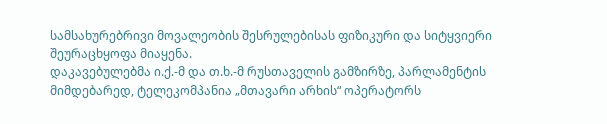სამსახურებრივი მოვალეობის შესრულებისას ფიზიკური და სიტყვიერი შეურაცხყოფა მიაყენა.
დაკავებულებმა ი.ქ.-მ და თ.ხ.-მ რუსთაველის გამზირზე, პარლამენტის მიმდებარედ, ტელეკომპანია „მთავარი არხის“ ოპერატორს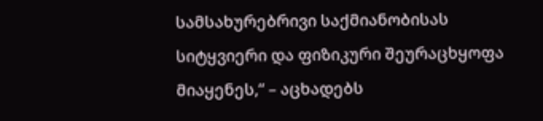სამსახურებრივი საქმიანობისას სიტყვიერი და ფიზიკური შეურაცხყოფა მიაყენეს,“ – აცხადებს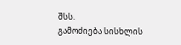შსს.
გამოძიება სისხლის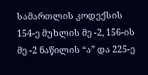სამართლის კოდექსის 154-ე მუხლის მე -2, 156-ის მე -2 ნაწილის “ა” და 225-ე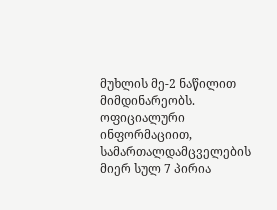მუხლის მე-2 ნაწილით მიმდინარეობს.
ოფიციალური ინფორმაციით, სამართალდამცველების მიერ სულ 7 პირია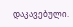დაკავებული.